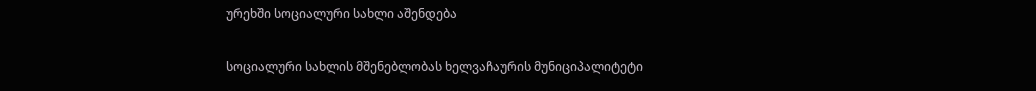ურეხში სოციალური სახლი აშენდება

სოციალური სახლის მშენებლობას ხელვაჩაურის მუნიციპალიტეტი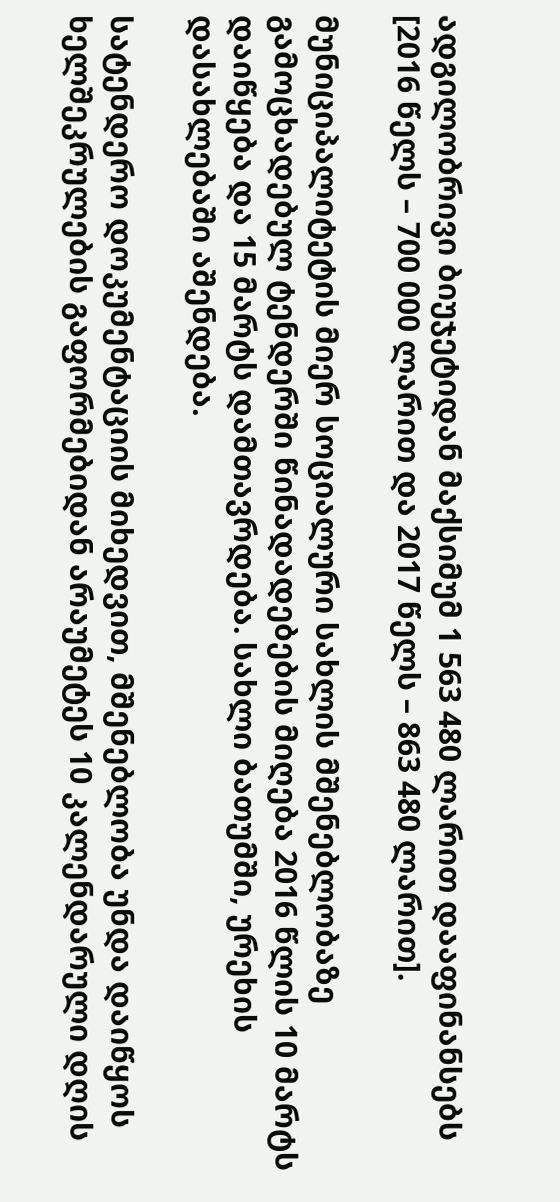ადგილობრივი ბიუჯეტიდან მაქსიმუმ 1 563 480 ლარით დააფინანსებს [2016 წელს – 700 000 ლარით და 2017 წელს – 863 480 ლარით].

მუნიციპალიტეტის მიერ სოციალური სახლის მშენებლობაზე გამოცხადებულ ტენდერში წინადადებების მიღება 2016 წლის 10 მარტს დაიწყება და 15 მარტს დამთავრდება. სახლი ბათუმში, ურეხის დასახლებაში აშენდება.

სატენდერო დოკუმენტაციის მიხედვით, მშენებლობა უნდა დაიწყოს ხელშეკრულების გაფორმებიდან არაუმეტეს 10 კალენდარული დღის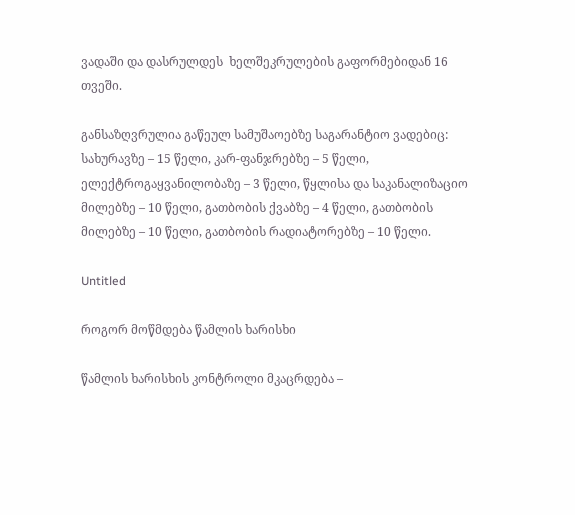ვადაში და დასრულდეს  ხელშეკრულების გაფორმებიდან 16 თვეში.

განსაზღვრულია გაწეულ სამუშაოებზე საგარანტიო ვადებიც: სახურავზე – 15 წელი, კარ-ფანჯრებზე – 5 წელი, ელექტროგაყვანილობაზე – 3 წელი, წყლისა და საკანალიზაციო მილებზე – 10 წელი, გათბობის ქვაბზე – 4 წელი, გათბობის მილებზე – 10 წელი, გათბობის რადიატორებზე – 10 წელი.

Untitled

როგორ მოწმდება წამლის ხარისხი

წამლის ხარისხის კონტროლი მკაცრდება –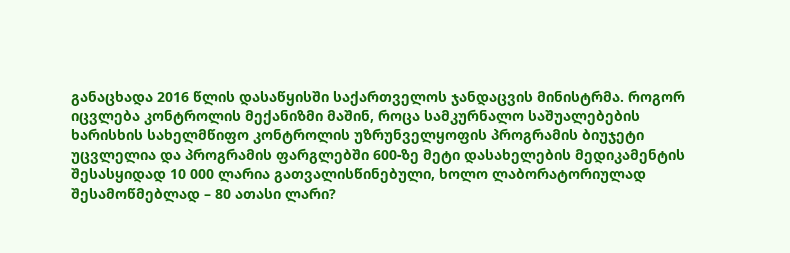განაცხადა 2016 წლის დასაწყისში საქართველოს ჯანდაცვის მინისტრმა. როგორ იცვლება კონტროლის მექანიზმი მაშინ, როცა სამკურნალო საშუალებების ხარისხის სახელმწიფო კონტროლის უზრუნველყოფის პროგრამის ბიუჯეტი უცვლელია და პროგრამის ფარგლებში 600-ზე მეტი დასახელების მედიკამენტის შესასყიდად 10 000 ლარია გათვალისწინებული, ხოლო ლაბორატორიულად შესამოწმებლად – 80 ათასი ლარი?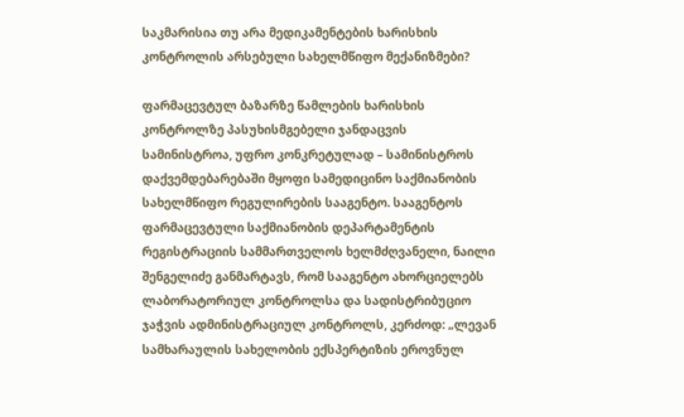საკმარისია თუ არა მედიკამენტების ხარისხის კონტროლის არსებული სახელმწიფო მექანიზმები?

ფარმაცევტულ ბაზარზე წამლების ხარისხის კონტროლზე პასუხისმგებელი ჯანდაცვის სამინისტროა, უფრო კონკრეტულად – სამინისტროს დაქვემდებარებაში მყოფი სამედიცინო საქმიანობის სახელმწიფო რეგულირების სააგენტო. სააგენტოს ფარმაცევტული საქმიანობის დეპარტამენტის რეგისტრაციის სამმართველოს ხელმძღვანელი, ნაილი შენგელიძე განმარტავს, რომ სააგენტო ახორციელებს ლაბორატორიულ კონტროლსა და სადისტრიბუციო ჯაჭვის ადმინისტრაციულ კონტროლს, კერძოდ: „ლევან სამხარაულის სახელობის ექსპერტიზის ეროვნულ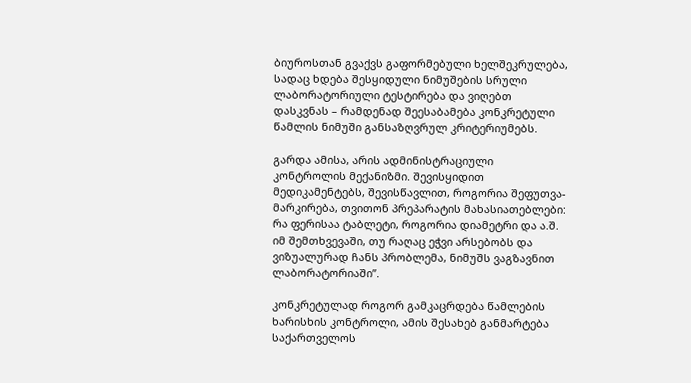ბიუროსთან გვაქვს გაფორმებული ხელშეკრულება, სადაც ხდება შესყიდული ნიმუშების სრული ლაბორატორიული ტესტირება და ვიღებთ დასკვნას – რამდენად შეესაბამება კონკრეტული წამლის ნიმუში განსაზღვრულ კრიტერიუმებს.

გარდა ამისა, არის ადმინისტრაციული კონტროლის მექანიზმი. შევისყიდით მედიკამენტებს, შევისწავლით, როგორია შეფუთვა-მარკირება, თვითონ პრეპარატის მახასიათებლები: რა ფერისაა ტაბლეტი, როგორია დიამეტრი და ა.შ. იმ შემთხვევაში, თუ რაღაც ეჭვი არსებობს და ვიზუალურად ჩანს პრობლემა, ნიმუშს ვაგზავნით ლაბორატორიაში”.

კონკრეტულად როგორ გამკაცრდება წამლების ხარისხის კონტროლი, ამის შესახებ განმარტება საქართველოს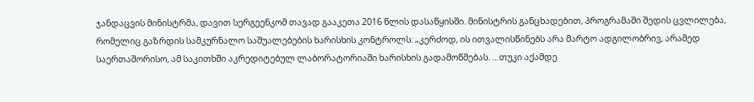ჯანდაცვის მინისტრმა, დავით სერგეენკომ თავად გააკეთა 2016 წლის დასაწყისში. მინისტრის განცხადებით, პროგრამაში შედის ცვლილება, რომელიც გაზრდის სამკურნალო საშუალებების ხარისხის კონტროლს: „კერძოდ, ის ითვალისწინებს არა მარტო ადგილობრივ, არამედ საერთაშორისო, ამ საკითხში აკრედიტებულ ლაბორატორიაში ხარისხის გადამოწმებას. …თუკი აქამდე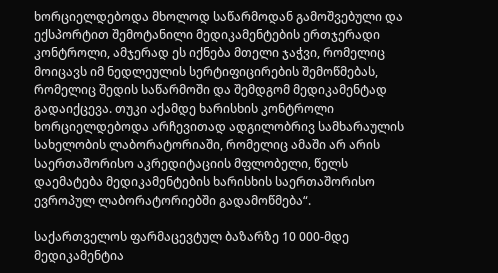ხორციელდებოდა მხოლოდ საწარმოდან გამოშვებული და ექსპორტით შემოტანილი მედიკამენტების ერთჯერადი კონტროლი, ამჯერად ეს იქნება მთელი ჯაჭვი, რომელიც მოიცავს იმ ნედლეულის სერტიფიცირების შემოწმებას, რომელიც შედის საწარმოში და შემდგომ მედიკამენტად გადაიქცევა. თუკი აქამდე ხარისხის კონტროლი ხორციელდებოდა არჩევითად ადგილობრივ სამხარაულის სახელობის ლაბორატორიაში, რომელიც ამაში არ არის საერთაშორისო აკრედიტაციის მფლობელი, წელს დაემატება მედიკამენტების ხარისხის საერთაშორისო ევროპულ ლაბორატორიებში გადამოწმება“.

საქართველოს ფარმაცევტულ ბაზარზე 10 000-მდე მედიკამენტია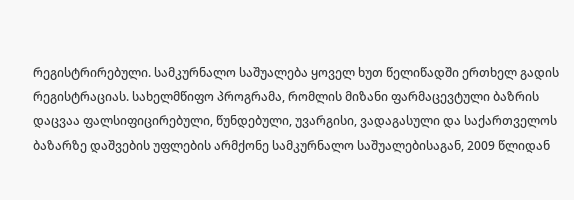რეგისტრირებული. სამკურნალო საშუალება ყოველ ხუთ წელიწადში ერთხელ გადის რეგისტრაციას. სახელმწიფო პროგრამა, რომლის მიზანი ფარმაცევტული ბაზრის დაცვაა ფალსიფიცირებული, წუნდებული, უვარგისი, ვადაგასული და საქართველოს ბაზარზე დაშვების უფლების არმქონე სამკურნალო საშუალებისაგან, 2009 წლიდან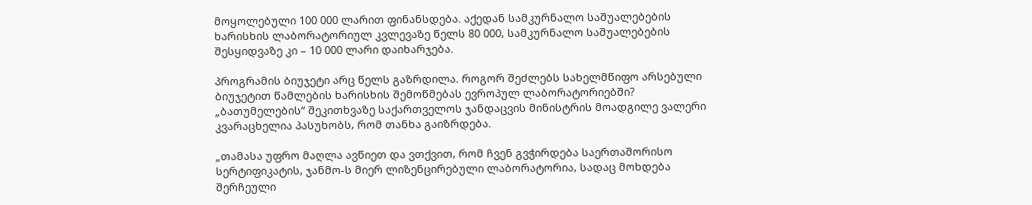მოყოლებული 100 000 ლარით ფინანსდება. აქედან სამკურნალო საშუალებების ხარისხის ლაბორატორიულ კვლევაზე წელს 80 000, სამკურნალო საშუალებების შესყიდვაზე კი – 10 000 ლარი დაიხარჯება.

პროგრამის ბიუჯეტი არც წელს გაზრდილა. როგორ შეძლებს სახელმწიფო არსებული ბიუჯეტით წამლების ხარისხის შემოწმებას ევროპულ ლაბორატორიებში? „ბათუმელების“ შეკითხვაზე საქართველოს ჯანდაცვის მინისტრის მოადგილე ვალერი კვარაცხელია პასუხობს, რომ თანხა გაიზრდება.

„თამასა უფრო მაღლა ავწიეთ და ვთქვით, რომ ჩვენ გვჭირდება საერთაშორისო სერტიფიკატის, ჯანმო-ს მიერ ლიზენცირებული ლაბორატორია, სადაც მოხდება შერჩეული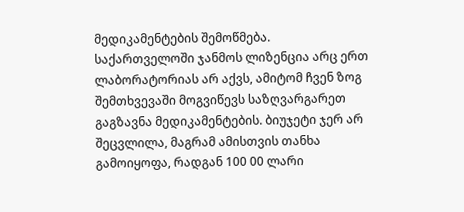მედიკამენტების შემოწმება. საქართველოში ჯანმოს ლიზენცია არც ერთ ლაბორატორიას არ აქვს, ამიტომ ჩვენ ზოგ შემთხვევაში მოგვიწევს საზღვარგარეთ გაგზავნა მედიკამენტების. ბიუჯეტი ჯერ არ შეცვლილა, მაგრამ ამისთვის თანხა გამოიყოფა, რადგან 100 00 ლარი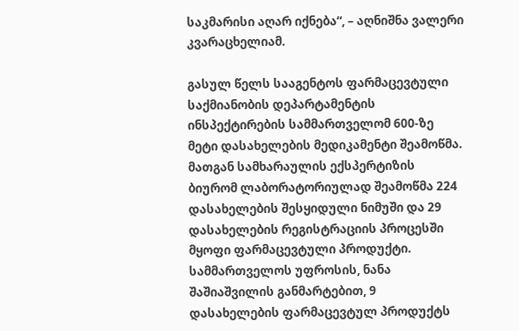საკმარისი აღარ იქნება“, – აღნიშნა ვალერი კვარაცხელიამ.

გასულ წელს სააგენტოს ფარმაცევტული საქმიანობის დეპარტამენტის ინსპექტირების სამმართველომ 600-ზე მეტი დასახელების მედიკამენტი შეამოწმა. მათგან სამხარაულის ექსპერტიზის ბიურომ ლაბორატორიულად შეამოწმა 224 დასახელების შესყიდული ნიმუში და 29 დასახელების რეგისტრაციის პროცესში მყოფი ფარმაცევტული პროდუქტი. სამმართველოს უფროსის, ნანა შაშიაშვილის განმარტებით, 9 დასახელების ფარმაცევტულ პროდუქტს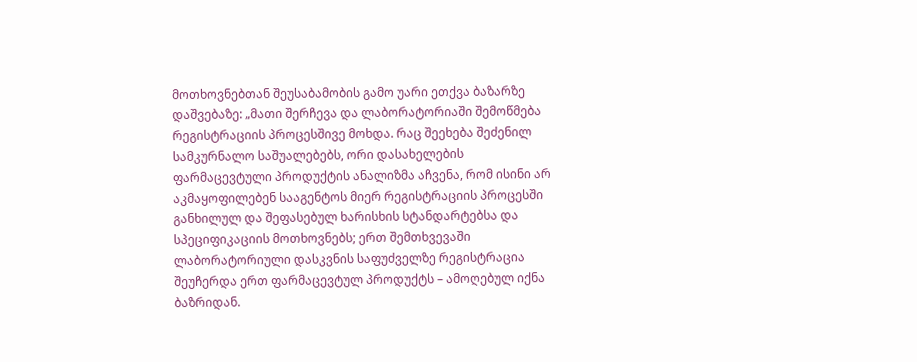მოთხოვნებთან შეუსაბამობის გამო უარი ეთქვა ბაზარზე დაშვებაზე: „მათი შერჩევა და ლაბორატორიაში შემოწმება რეგისტრაციის პროცესშივე მოხდა. რაც შეეხება შეძენილ სამკურნალო საშუალებებს, ორი დასახელების ფარმაცევტული პროდუქტის ანალიზმა აჩვენა, რომ ისინი არ აკმაყოფილებენ სააგენტოს მიერ რეგისტრაციის პროცესში განხილულ და შეფასებულ ხარისხის სტანდარტებსა და სპეციფიკაციის მოთხოვნებს; ერთ შემთხვევაში ლაბორატორიული დასკვნის საფუძველზე რეგისტრაცია შეუჩერდა ერთ ფარმაცევტულ პროდუქტს – ამოღებულ იქნა ბაზრიდან.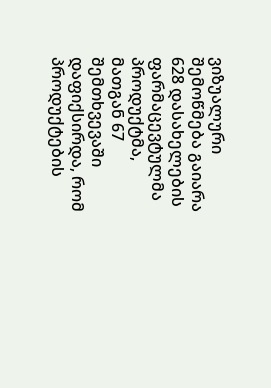ვიზუალური შემოწმება გაიარა 628 დასახელების ფარმაცევტულმა პროდუქტმა, მათგან 67 შემთხვევაში დაფიქსირდა, რომ პროდუქტების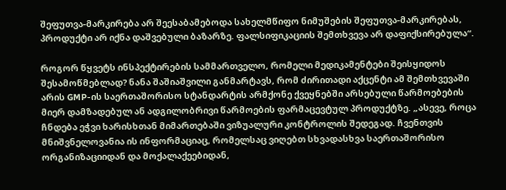შეფუთვა-მარკირება არ შეესაბამებოდა სახელმწიფო ნიმუშების შეფუთვა-მარკირებას, პროდუქტი არ იქნა დაშვებული ბაზარზე. ფალსიფიკაციის შემთხვევა არ დაფიქსირებულა“.

როგორ წყვეტს ინსპექტირების სამმართველო, რომელი მედიკამენტები შეისყიდოს შესამოწმებლად? ნანა შაშიაშვილი განმარტავს, რომ ძირითადი აქცენტი ამ შემთხვევაში არის GMP-ის საერთაშორისო სტანდარტის არმქონე ქვეყნებში არსებული წარმოებების მიერ დამზადებულ ან ადგილობრივი წარმოების ფარმაცევტულ პროდუქტზე. „ასევე, როცა ჩნდება ეჭვი ხარისხთან მიმართებაში ვიზუალური კონტროლის შედეგად. ჩვენთვის მნიშვნელოვანია ის ინფორმაციაც, რომელსაც ვიღებთ სხვადასხვა საერთაშორისო ორგანიზაციიდან და მოქალაქეებიდან,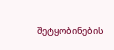შეტყობინების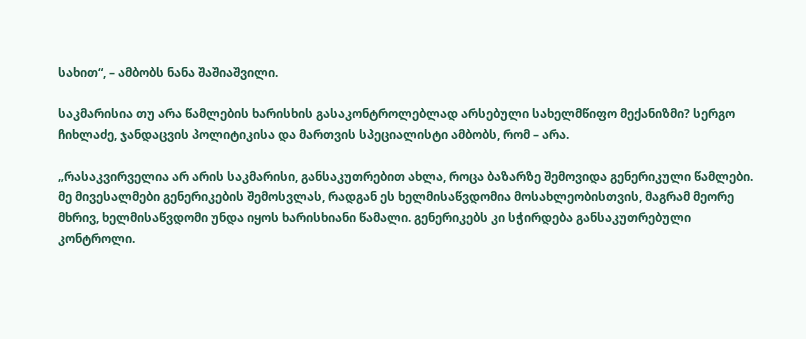სახით“, – ამბობს ნანა შაშიაშვილი.

საკმარისია თუ არა წამლების ხარისხის გასაკონტროლებლად არსებული სახელმწიფო მექანიზმი? სერგო ჩიხლაძე, ჯანდაცვის პოლიტიკისა და მართვის სპეციალისტი ამბობს, რომ – არა.

„რასაკვირველია არ არის საკმარისი, განსაკუთრებით ახლა, როცა ბაზარზე შემოვიდა გენერიკული წამლები. მე მივესალმები გენერიკების შემოსვლას, რადგან ეს ხელმისაწვდომია მოსახლეობისთვის, მაგრამ მეორე მხრივ, ხელმისაწვდომი უნდა იყოს ხარისხიანი წამალი. გენერიკებს კი სჭირდება განსაკუთრებული კონტროლი.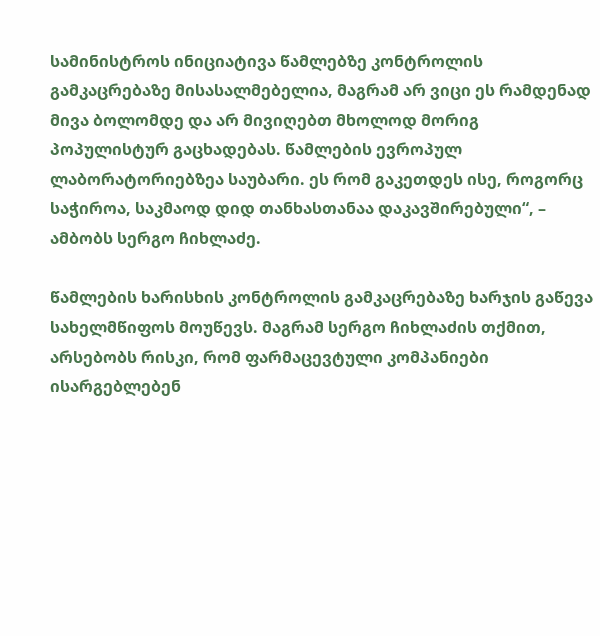სამინისტროს ინიციატივა წამლებზე კონტროლის გამკაცრებაზე მისასალმებელია, მაგრამ არ ვიცი ეს რამდენად მივა ბოლომდე და არ მივიღებთ მხოლოდ მორიგ პოპულისტურ გაცხადებას. წამლების ევროპულ ლაბორატორიებზეა საუბარი. ეს რომ გაკეთდეს ისე, როგორც საჭიროა, საკმაოდ დიდ თანხასთანაა დაკავშირებული“, – ამბობს სერგო ჩიხლაძე.

წამლების ხარისხის კონტროლის გამკაცრებაზე ხარჯის გაწევა სახელმწიფოს მოუწევს. მაგრამ სერგო ჩიხლაძის თქმით, არსებობს რისკი, რომ ფარმაცევტული კომპანიები ისარგებლებენ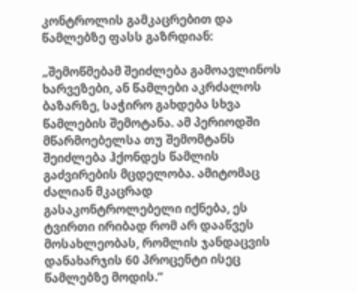კონტროლის გამკაცრებით და წამლებზე ფასს გაზრდიან:

„შემოწმებამ შეიძლება გამოავლინოს ხარვეზები, ან წამლები აკრძალოს ბაზარზე, საჭირო გახდება სხვა წამლების შემოტანა. ამ პერიოდში მწარმოებელსა თუ შემომტანს შეიძლება ჰქონდეს წამლის გაძვირების მცდელობა. ამიტომაც ძალიან მკაცრად გასაკონტროლებელი იქნება, ეს ტვირთი ირიბად რომ არ დააწვეს მოსახლეობას, რომლის ჯანდაცვის დანახარჯის 60 პროცენტი ისეც წამლებზე მოდის.“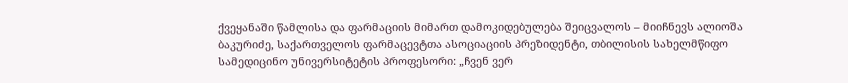ქვეყანაში წამლისა და ფარმაციის მიმართ დამოკიდებულება შეიცვალოს – მიიჩნევს ალიოშა ბაკურიძე, საქართველოს ფარმაცევტთა ასოციაციის პრეზიდენტი, თბილისის სახელმწიფო სამედიცინო უნივერსიტეტის პროფესორი: „ჩვენ ვერ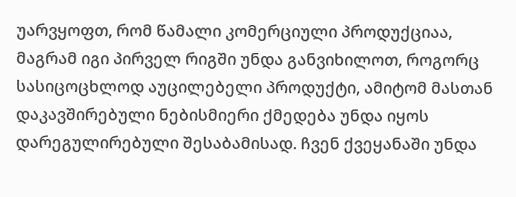უარვყოფთ, რომ წამალი კომერციული პროდუქციაა, მაგრამ იგი პირველ რიგში უნდა განვიხილოთ, როგორც სასიცოცხლოდ აუცილებელი პროდუქტი, ამიტომ მასთან დაკავშირებული ნებისმიერი ქმედება უნდა იყოს დარეგულირებული შესაბამისად. ჩვენ ქვეყანაში უნდა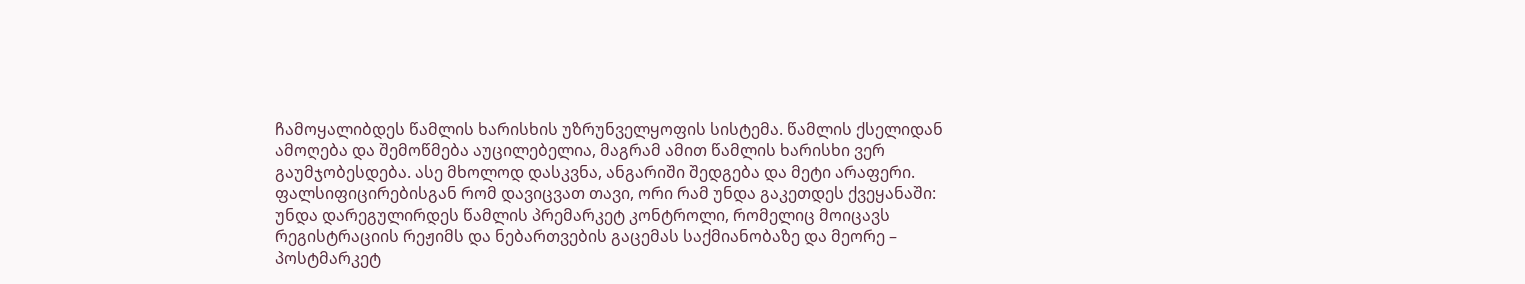ჩამოყალიბდეს წამლის ხარისხის უზრუნველყოფის სისტემა. წამლის ქსელიდან ამოღება და შემოწმება აუცილებელია, მაგრამ ამით წამლის ხარისხი ვერ გაუმჯობესდება. ასე მხოლოდ დასკვნა, ანგარიში შედგება და მეტი არაფერი. ფალსიფიცირებისგან რომ დავიცვათ თავი, ორი რამ უნდა გაკეთდეს ქვეყანაში: უნდა დარეგულირდეს წამლის პრემარკეტ კონტროლი, რომელიც მოიცავს რეგისტრაციის რეჟიმს და ნებართვების გაცემას საქმიანობაზე და მეორე – პოსტმარკეტ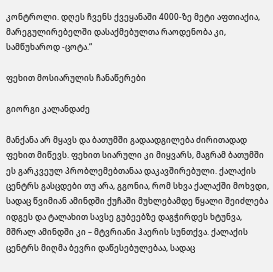კონტროლი. დღეს ჩვენს ქვეყანაში 4000-ზე მეტი აფთიაქია, მარეგულირებელში დასაქმებულთა რაოდენობა კი, სამწუხაროდ -ცოტა.“

ფეხით მოსიარულის ჩანაწერები

გიორგი კალანდაძე

მანქანა არ მყავს და ბათუმში გადაადგილება ძირითადად ფეხით მიწევს. ფეხით სიარული კი მიყვარს, მაგრამ ბათუმში ეს გარკვეულ პრობლემებთანაა დაკავშირებული. ქალაქის ცენტრს გასცდები თუ არა, გგონია, რომ სხვა ქალაქში მოხვდი, სადაც წვიმიან ამინდში ქუჩაში მუხლებამდე წყალი შეიძლება იდგეს და ტალახით სავსე გუბეებზე დაგჭირდეს ხტუნვა, მშრალ ამინდში კი – მტვრიანი ჰაერის სუნთქვა. ქალაქის ცენტრს მიღმა ბევრი დაწესებულებაა, სადაც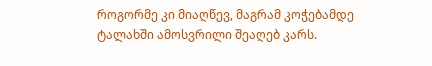როგორმე კი მიაღწევ, მაგრამ კოჭებამდე ტალახში ამოსვრილი შეაღებ კარს.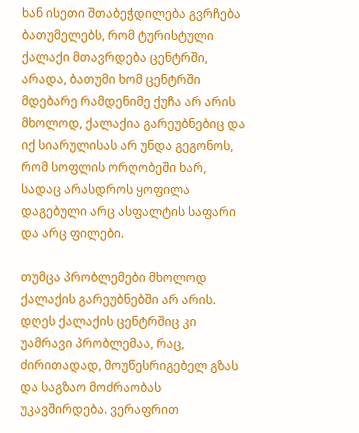ხან ისეთი შთაბეჭდილება გვრჩება ბათუმელებს, რომ ტურისტული ქალაქი მთავრდება ცენტრში, არადა, ბათუმი ხომ ცენტრში მდებარე რამდენიმე ქუჩა არ არის მხოლოდ, ქალაქია გარეუბნებიც და იქ სიარულისას არ უნდა გეგონოს, რომ სოფლის ორღობეში ხარ, სადაც არასდროს ყოფილა დაგებული არც ასფალტის საფარი და არც ფილები.

თუმცა პრობლემები მხოლოდ ქალაქის გარეუბნებში არ არის. დღეს ქალაქის ცენტრშიც კი უამრავი პრობლემაა, რაც, ძირითადად, მოუწესრიგებელ გზას და საგზაო მოძრაობას უკავშირდება. ვერაფრით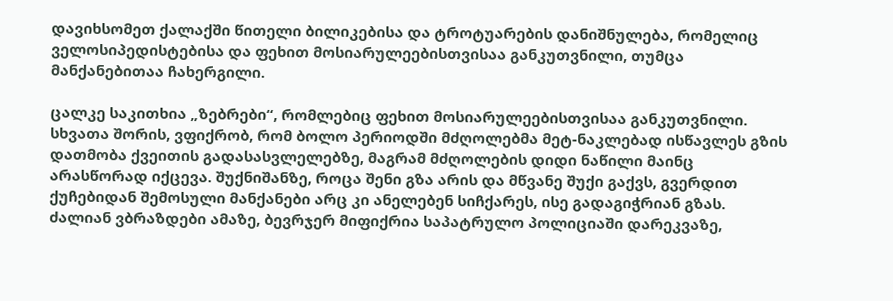დავიხსომეთ ქალაქში წითელი ბილიკებისა და ტროტუარების დანიშნულება, რომელიც ველოსიპედისტებისა და ფეხით მოსიარულეებისთვისაა განკუთვნილი, თუმცა მანქანებითაა ჩახერგილი.

ცალკე საკითხია „ზებრები“, რომლებიც ფეხით მოსიარულეებისთვისაა განკუთვნილი. სხვათა შორის, ვფიქრობ, რომ ბოლო პერიოდში მძღოლებმა მეტ-ნაკლებად ისწავლეს გზის დათმობა ქვეითის გადასასვლელებზე, მაგრამ მძღოლების დიდი ნაწილი მაინც არასწორად იქცევა. შუქნიშანზე, როცა შენი გზა არის და მწვანე შუქი გაქვს, გვერდით ქუჩებიდან შემოსული მანქანები არც კი ანელებენ სიჩქარეს, ისე გადაგიჭრიან გზას. ძალიან ვბრაზდები ამაზე, ბევრჯერ მიფიქრია საპატრულო პოლიციაში დარეკვაზე,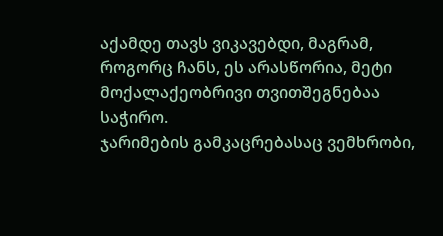აქამდე თავს ვიკავებდი, მაგრამ, როგორც ჩანს, ეს არასწორია, მეტი მოქალაქეობრივი თვითშეგნებაა საჭირო.
ჯარიმების გამკაცრებასაც ვემხრობი,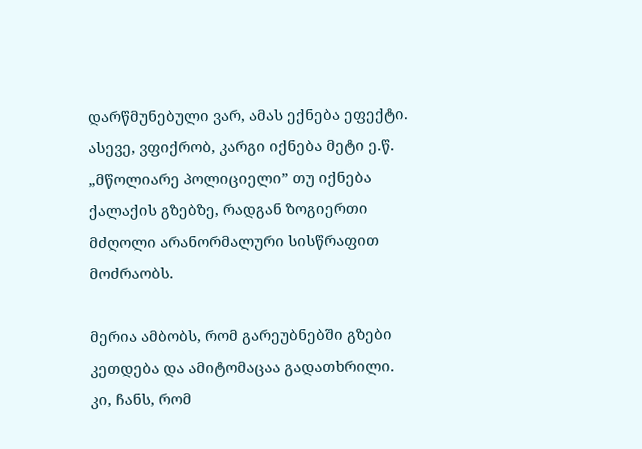დარწმუნებული ვარ, ამას ექნება ეფექტი. ასევე, ვფიქრობ, კარგი იქნება მეტი ე.წ. „მწოლიარე პოლიციელი” თუ იქნება ქალაქის გზებზე, რადგან ზოგიერთი მძღოლი არანორმალური სისწრაფით მოძრაობს.

მერია ამბობს, რომ გარეუბნებში გზები კეთდება და ამიტომაცაა გადათხრილი. კი, ჩანს, რომ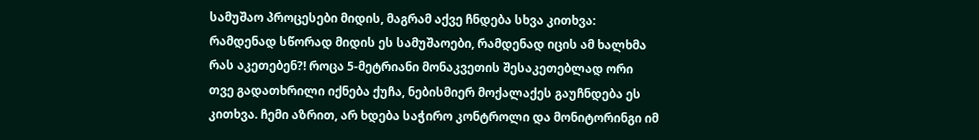სამუშაო პროცესები მიდის, მაგრამ აქვე ჩნდება სხვა კითხვა: რამდენად სწორად მიდის ეს სამუშაოები, რამდენად იცის ამ ხალხმა რას აკეთებენ?! როცა 5-მეტრიანი მონაკვეთის შესაკეთებლად ორი თვე გადათხრილი იქნება ქუჩა, ნებისმიერ მოქალაქეს გაუჩნდება ეს კითხვა. ჩემი აზრით, არ ხდება საჭირო კონტროლი და მონიტორინგი იმ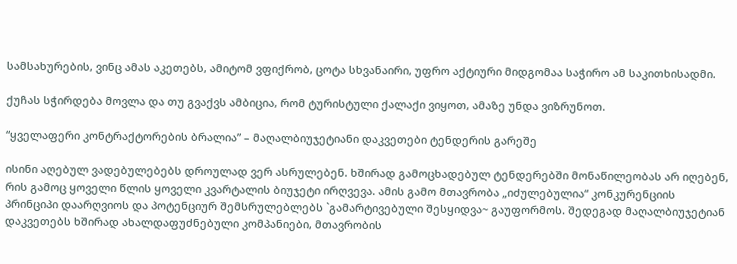სამსახურების, ვინც ამას აკეთებს, ამიტომ ვფიქრობ, ცოტა სხვანაირი, უფრო აქტიური მიდგომაა საჭირო ამ საკითხისადმი.

ქუჩას სჭირდება მოვლა და თუ გვაქვს ამბიცია, რომ ტურისტული ქალაქი ვიყოთ, ამაზე უნდა ვიზრუნოთ.

“ყველაფერი კონტრაქტორების ბრალია” – მაღალბიუჯეტიანი დაკვეთები ტენდერის გარეშე

ისინი აღებულ ვადებულებებს დროულად ვერ ასრულებენ. ხშირად გამოცხადებულ ტენდერებში მონაწილეობას არ იღებენ, რის გამოც ყოველი წლის ყოველი კვარტალის ბიუჯეტი ირღვევა. ამის გამო მთავრობა „იძულებულია“ კონკურენციის პრინციპი დაარღვიოს და პოტენციურ შემსრულებლებს `გამარტივებული შესყიდვა~ გაუფორმოს. შედეგად მაღალბიუჯეტიან დაკვეთებს ხშირად ახალდაფუძნებული კომპანიები, მთავრობის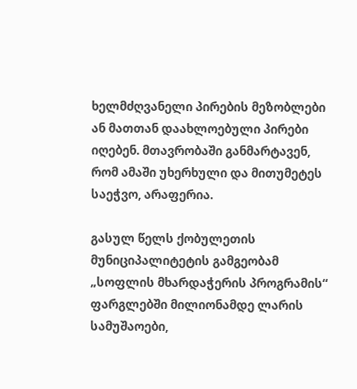ხელმძღვანელი პირების მეზობლები ან მათთან დაახლოებული პირები იღებენ. მთავრობაში განმარტავენ, რომ ამაში უხერხული და მითუმეტეს საეჭვო, არაფერია.

გასულ წელს ქობულეთის მუნიციპალიტეტის გამგეობამ „სოფლის მხარდაჭერის პროგრამის“ ფარგლებში მილიონამდე ლარის სამუშაოები,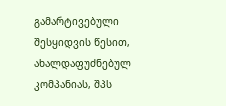გამარტივებული შესყიდვის წესით, ახალდაფუძნებულ კომპანიას, შპს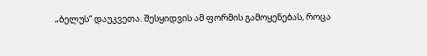„ბელუს“ დაუკვეთა. შესყიდვის ამ ფორმის გამოყენებას, როცა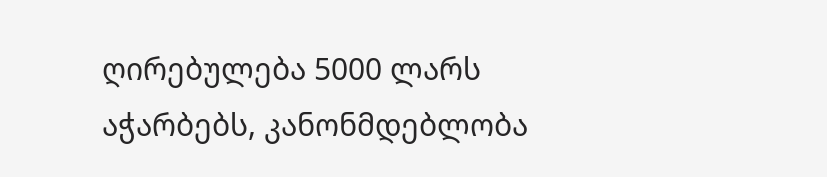ღირებულება 5000 ლარს აჭარბებს, კანონმდებლობა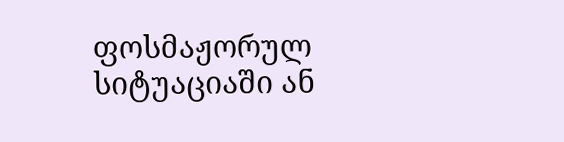ფოსმაჟორულ სიტუაციაში ან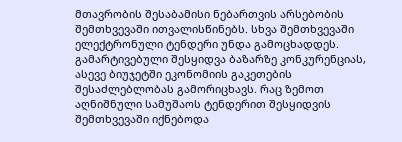მთავრობის შესაბამისი ნებართვის არსებობის შემთხვევაში ითვალისწინებს. სხვა შემთხვევაში ელექტრონული ტენდერი უნდა გამოცხადდეს. გამარტივებული შესყიდვა ბაზარზე კონკურენციას, ასევე ბიუჯეტში ეკონომიის გაკეთების შესაძლებლობას გამორიცხავს. რაც ზემოთ აღნიშნული სამუშაოს ტენდერით შესყიდვის შემთხვევაში იქნებოდა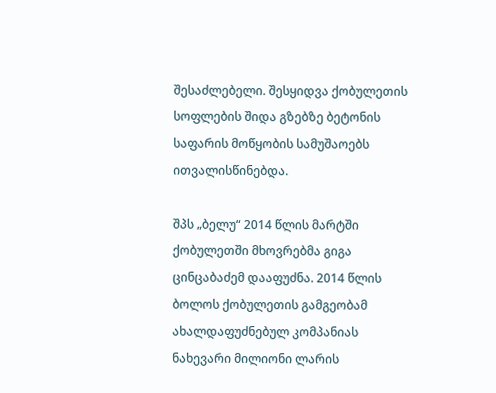შესაძლებელი. შესყიდვა ქობულეთის სოფლების შიდა გზებზე ბეტონის საფარის მოწყობის სამუშაოებს ითვალისწინებდა.

შპს „ბელუ“ 2014 წლის მარტში ქობულეთში მხოვრებმა გიგა ცინცაბაძემ დააფუძნა. 2014 წლის ბოლოს ქობულეთის გამგეობამ ახალდაფუძნებულ კომპანიას ნახევარი მილიონი ლარის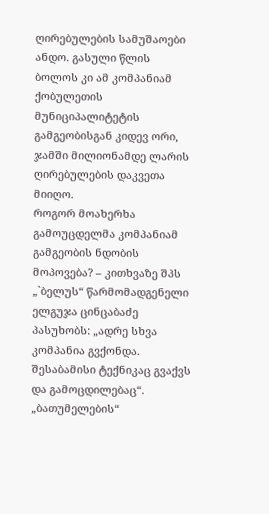ღირებულების სამუშაოები ანდო. გასული წლის ბოლოს კი ამ კომპანიამ ქობულეთის მუნიციპალიტეტის გამგეობისგან კიდევ ორი, ჯამში მილიონამდე ლარის ღირებულების დაკვეთა მიიღო.
როგორ მოახერხა გამოუცდელმა კომპანიამ გამგეობის ნდობის მოპოვება? – კითხვაზე შპს „`ბელუს“ წარმომადგენელი ელგუჯა ცინცაბაძე პასუხობს: „ადრე სხვა კომპანია გვქონდა. შესაბამისი ტექნიკაც გვაქვს და გამოცდილებაც“. „ბათუმელების“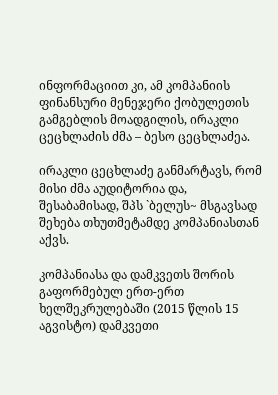ინფორმაციით კი, ამ კომპანიის ფინანსური მენეჯერი ქობულეთის გამგებლის მოადგილის, ირაკლი ცეცხლაძის ძმა – ბესო ცეცხლაძეა.

ირაკლი ცეცხლაძე განმარტავს, რომ მისი ძმა აუდიტორია და, შესაბამისად, შპს `ბელუს~ მსგავსად შეხება თხუთმეტამდე კომპანიასთან აქვს.

კომპანიასა და დამკვეთს შორის გაფორმებულ ერთ-ერთ ხელშეკრულებაში (2015 წლის 15 აგვისტო) დამკვეთი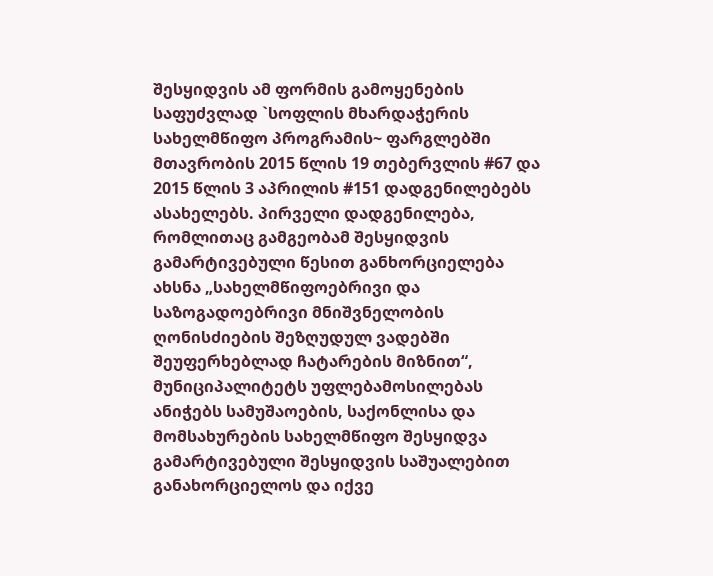შესყიდვის ამ ფორმის გამოყენების საფუძვლად `სოფლის მხარდაჭერის სახელმწიფო პროგრამის~ ფარგლებში მთავრობის 2015 წლის 19 თებერვლის #67 და 2015 წლის 3 აპრილის #151 დადგენილებებს ასახელებს. პირველი დადგენილება, რომლითაც გამგეობამ შესყიდვის გამარტივებული წესით განხორციელება ახსნა „სახელმწიფოებრივი და საზოგადოებრივი მნიშვნელობის ღონისძიების შეზღუდულ ვადებში შეუფერხებლად ჩატარების მიზნით“, მუნიციპალიტეტს უფლებამოსილებას ანიჭებს სამუშაოების, საქონლისა და მომსახურების სახელმწიფო შესყიდვა გამარტივებული შესყიდვის საშუალებით განახორციელოს და იქვე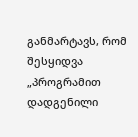განმარტავს, რომ შესყიდვა „პროგრამით დადგენილი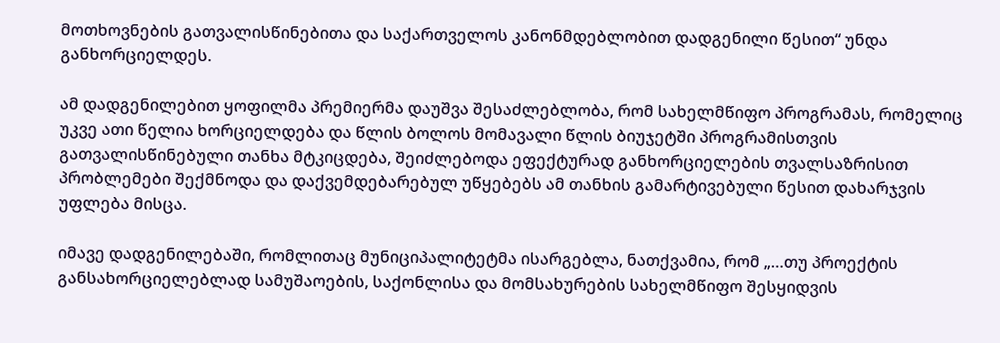მოთხოვნების გათვალისწინებითა და საქართველოს კანონმდებლობით დადგენილი წესით“ უნდა განხორციელდეს.

ამ დადგენილებით ყოფილმა პრემიერმა დაუშვა შესაძლებლობა, რომ სახელმწიფო პროგრამას, რომელიც უკვე ათი წელია ხორციელდება და წლის ბოლოს მომავალი წლის ბიუჯეტში პროგრამისთვის გათვალისწინებული თანხა მტკიცდება, შეიძლებოდა ეფექტურად განხორციელების თვალსაზრისით პრობლემები შექმნოდა და დაქვემდებარებულ უწყებებს ამ თანხის გამარტივებული წესით დახარჯვის უფლება მისცა.

იმავე დადგენილებაში, რომლითაც მუნიციპალიტეტმა ისარგებლა, ნათქვამია, რომ „…თუ პროექტის განსახორციელებლად სამუშაოების, საქონლისა და მომსახურების სახელმწიფო შესყიდვის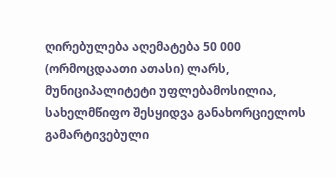ღირებულება აღემატება 50 000 (ორმოცდაათი ათასი) ლარს, მუნიციპალიტეტი უფლებამოსილია, სახელმწიფო შესყიდვა განახორციელოს გამარტივებული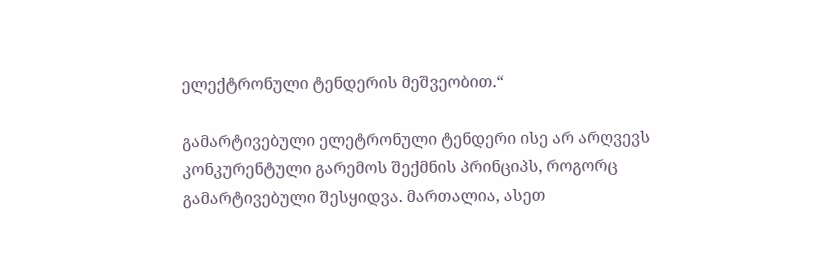ელექტრონული ტენდერის მეშვეობით.“

გამარტივებული ელეტრონული ტენდერი ისე არ არღვევს კონკურენტული გარემოს შექმნის პრინციპს, როგორც გამარტივებული შესყიდვა. მართალია, ასეთ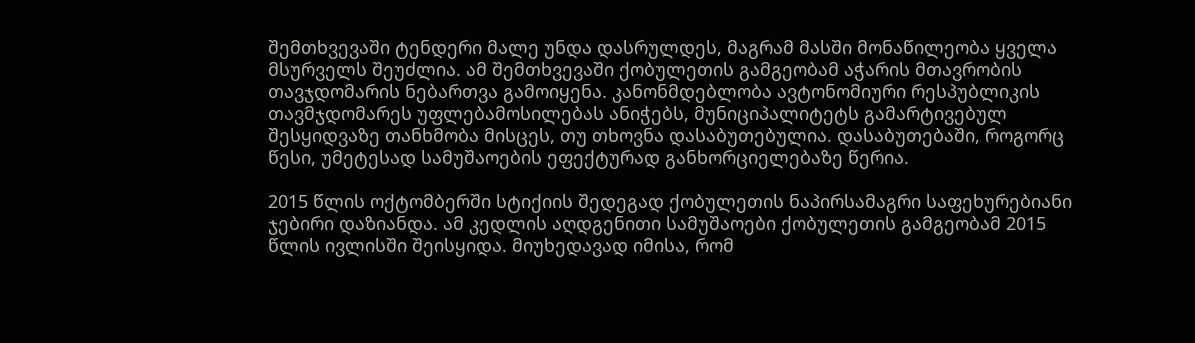შემთხვევაში ტენდერი მალე უნდა დასრულდეს, მაგრამ მასში მონაწილეობა ყველა მსურველს შეუძლია. ამ შემთხვევაში ქობულეთის გამგეობამ აჭარის მთავრობის თავჯდომარის ნებართვა გამოიყენა. კანონმდებლობა ავტონომიური რესპუბლიკის თავმჯდომარეს უფლებამოსილებას ანიჭებს, მუნიციპალიტეტს გამარტივებულ შესყიდვაზე თანხმობა მისცეს, თუ თხოვნა დასაბუთებულია. დასაბუთებაში, როგორც წესი, უმეტესად სამუშაოების ეფექტურად განხორციელებაზე წერია.

2015 წლის ოქტომბერში სტიქიის შედეგად ქობულეთის ნაპირსამაგრი საფეხურებიანი ჯებირი დაზიანდა. ამ კედლის აღდგენითი სამუშაოები ქობულეთის გამგეობამ 2015 წლის ივლისში შეისყიდა. მიუხედავად იმისა, რომ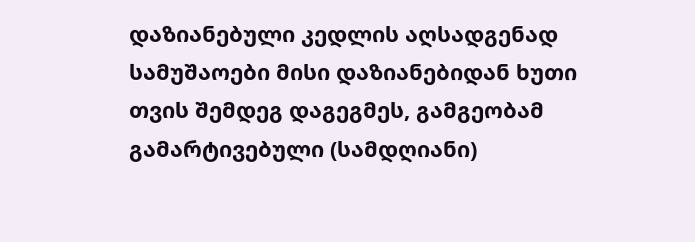დაზიანებული კედლის აღსადგენად სამუშაოები მისი დაზიანებიდან ხუთი თვის შემდეგ დაგეგმეს, გამგეობამ გამარტივებული (სამდღიანი)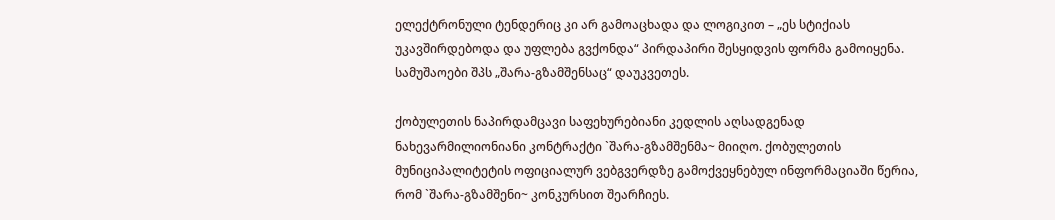ელექტრონული ტენდერიც კი არ გამოაცხადა და ლოგიკით – „ეს სტიქიას უკავშირდებოდა და უფლება გვქონდა“ პირდაპირი შესყიდვის ფორმა გამოიყენა. სამუშაოები შპს „შარა-გზამშენსაც“ დაუკვეთეს.

ქობულეთის ნაპირდამცავი საფეხურებიანი კედლის აღსადგენად ნახევარმილიონიანი კონტრაქტი `შარა-გზამშენმა~ მიიღო. ქობულეთის მუნიციპალიტეტის ოფიციალურ ვებგვერდზე გამოქვეყნებულ ინფორმაციაში წერია, რომ `შარა-გზამშენი~ კონკურსით შეარჩიეს.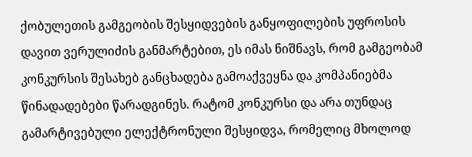ქობულეთის გამგეობის შესყიდვების განყოფილების უფროსის დავით ვერულიძის განმარტებით, ეს იმას ნიშნავს, რომ გამგეობამ კონკურსის შესახებ განცხადება გამოაქვეყნა და კომპანიებმა წინადადებები წარადგინეს. რატომ კონკურსი და არა თუნდაც გამარტივებული ელექტრონული შესყიდვა, რომელიც მხოლოდ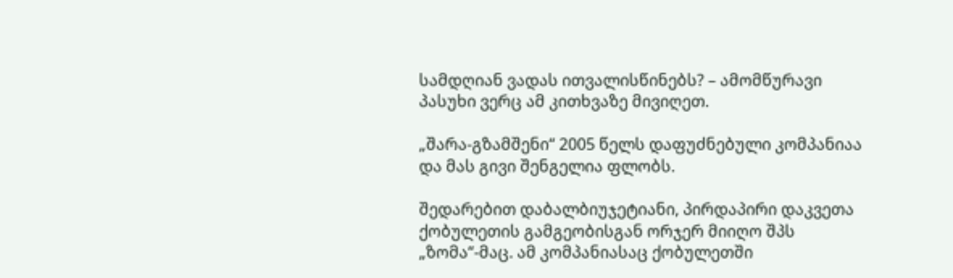სამდღიან ვადას ითვალისწინებს? – ამომწურავი პასუხი ვერც ამ კითხვაზე მივიღეთ.

„შარა-გზამშენი“ 2005 წელს დაფუძნებული კომპანიაა და მას გივი შენგელია ფლობს.

შედარებით დაბალბიუჯეტიანი, პირდაპირი დაკვეთა ქობულეთის გამგეობისგან ორჯერ მიიღო შპს „ზომა“-მაც. ამ კომპანიასაც ქობულეთში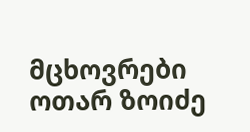მცხოვრები ოთარ ზოიძე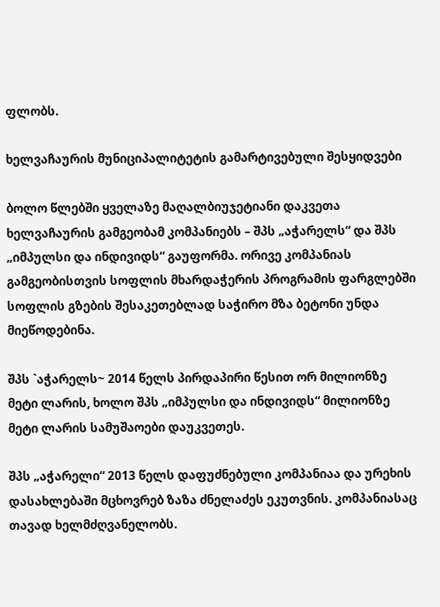ფლობს.

ხელვაჩაურის მუნიციპალიტეტის გამარტივებული შესყიდვები

ბოლო წლებში ყველაზე მაღალბიუჯეტიანი დაკვეთა ხელვაჩაურის გამგეობამ კომპანიებს – შპს „აჭარელს“ და შპს „იმპულსი და ინდივიდს“ გაუფორმა. ორივე კომპანიას გამგეობისთვის სოფლის მხარდაჭერის პროგრამის ფარგლებში სოფლის გზების შესაკეთებლად საჭირო მზა ბეტონი უნდა მიეწოდებინა.

შპს `აჭარელს~ 2014 წელს პირდაპირი წესით ორ მილიონზე მეტი ლარის, ხოლო შპს „იმპულსი და ინდივიდს“ მილიონზე მეტი ლარის სამუშაოები დაუკვეთეს.

შპს „აჭარელი“ 2013 წელს დაფუძნებული კომპანიაა და ურეხის დასახლებაში მცხოვრებ ზაზა ძნელაძეს ეკუთვნის. კომპანიასაც თავად ხელმძღვანელობს.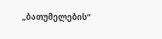„ბათუმელების“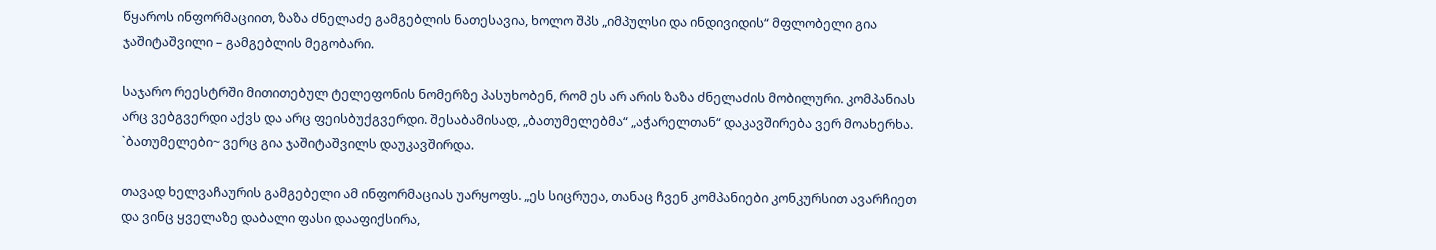წყაროს ინფორმაციით, ზაზა ძნელაძე გამგებლის ნათესავია, ხოლო შპს „იმპულსი და ინდივიდის“ მფლობელი გია ჯაშიტაშვილი – გამგებლის მეგობარი.

საჯარო რეესტრში მითითებულ ტელეფონის ნომერზე პასუხობენ, რომ ეს არ არის ზაზა ძნელაძის მობილური. კომპანიას არც ვებგვერდი აქვს და არც ფეისბუქგვერდი. შესაბამისად, „ბათუმელებმა“ „აჭარელთან“ დაკავშირება ვერ მოახერხა. `ბათუმელები~ ვერც გია ჯაშიტაშვილს დაუკავშირდა.

თავად ხელვაჩაურის გამგებელი ამ ინფორმაციას უარყოფს. „ეს სიცრუეა, თანაც ჩვენ კომპანიები კონკურსით ავარჩიეთ და ვინც ყველაზე დაბალი ფასი დააფიქსირა,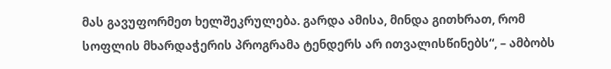მას გავუფორმეთ ხელშეკრულება. გარდა ამისა, მინდა გითხრათ, რომ სოფლის მხარდაჭერის პროგრამა ტენდერს არ ითვალისწინებს“, – ამბობს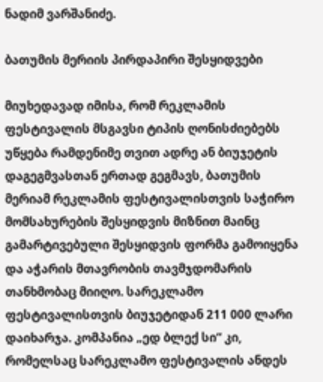ნადიმ ვარშანიძე.

ბათუმის მერიის პირდაპირი შესყიდვები

მიუხედავად იმისა, რომ რეკლამის ფესტივალის მსგავსი ტიპის ღონისძიებებს უწყება რამდენიმე თვით ადრე ან ბიუჯეტის დაგეგმვასთან ერთად გეგმავს, ბათუმის მერიამ რეკლამის ფესტივალისთვის საჭირო მომსახურების შესყიდვის მიზნით მაინც გამარტივებული შესყიდვის ფორმა გამოიყენა და აჭარის მთავრობის თავმჯდომარის თანხმობაც მიიღო. სარეკლამო ფესტივალისთვის ბიუჯეტიდან 211 000 ლარი დაიხარჯა. კომპანია „ედ ბლექ სი“ კი, რომელსაც სარეკლამო ფესტივალის ანდეს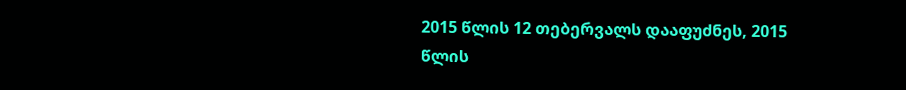2015 წლის 12 თებერვალს დააფუძნეს, 2015 წლის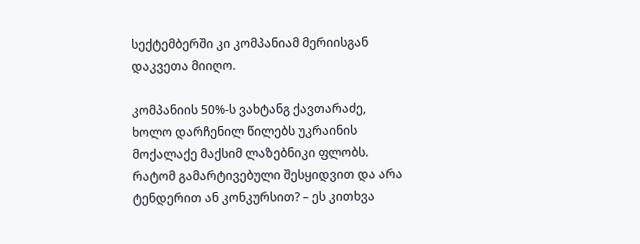სექტემბერში კი კომპანიამ მერიისგან დაკვეთა მიიღო.

კომპანიის 50%-ს ვახტანგ ქავთარაძე, ხოლო დარჩენილ წილებს უკრაინის მოქალაქე მაქსიმ ლაზებნიკი ფლობს. რატომ გამარტივებული შესყიდვით და არა ტენდერით ან კონკურსით? – ეს კითხვა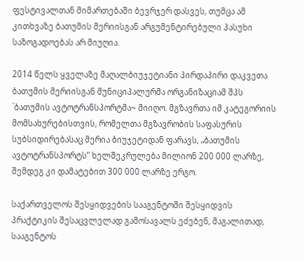ფესტივალთან მიმართებაში ბევრჯერ დასვეს, თუმცა ამ კითხვაზე ბათუმის მერიისგან არგუმენტირებული პასუხი საზოგადოებას არ მიუღია.

2014 წელს ყველაზე მაღალბიუჯეტიანი პირდაპირი დაკვეთა ბათუმის მერიისგან მუნიციპალურმა ორგანიზაციამ შპს `ბათუმის ავტოტრანსპორტმა~ მიიღო. მგზავრთა იმ კატეგორიის მომსახურებისთვის, რომელთა მგზავრობის საფასურის სუბსიდირებასაც მერია ბიუჯეტიდან ფარავს, „ბათუმის ავტოტრანსპორტს“ ხელშეკრულება მილიონ 200 000 ლარზე, შემდეგ კი დამატებით 300 000 ლარზე ერგო.

საქართველოს შესყიდვების სააგენტოში შესყიდვის პრაქტიკის შესაცვლელად გამოსავალს ეძებენ, მაგალითად, სააგენტოს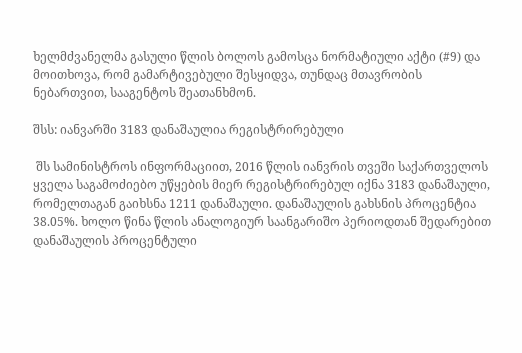ხელმძვანელმა გასული წლის ბოლოს გამოსცა ნორმატიული აქტი (#9) და მოითხოვა, რომ გამარტივებული შესყიდვა, თუნდაც მთავრობის ნებართვით, სააგენტოს შეათანხმონ.

შსს: იანვარში 3183 დანაშაულია რეგისტრირებული

 შს სამინისტროს ინფორმაციით, 2016 წლის იანვრის თვეში საქართველოს ყველა საგამოძიებო უწყების მიერ რეგისტრირებულ იქნა 3183 დანაშაული, რომელთაგან გაიხსნა 1211 დანაშაული. დანაშაულის გახსნის პროცენტია 38.05%. ხოლო წინა წლის ანალოგიურ საანგარიშო პერიოდთან შედარებით დანაშაულის პროცენტული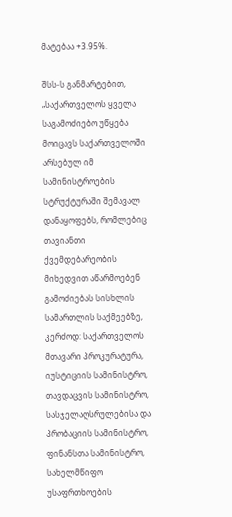მატებაა +3.95%.

შსს-ს განმარტებით, „საქართველოს ყველა საგამოძიებო უწყება მოიცავს საქართველოში არსებულ იმ სამინისტროების სტრუქტურაში შემავალ დანაყოფებს, რომლებიც თავიანთი ქვემდებარეობის მიხედვით აწარმოებენ გამოძიებას სისხლის სამართლის საქმეებზე, კერძოდ: საქართველოს მთავარი პროკურატურა, იუსტიციის სამინისტრო, თავდაცვის სამინისტრო, სასჯელაღსრულებისა და პრობაციის სამინისტრო, ფინანსთა სამინისტრო, სახელმწიფო უსაფრთხოების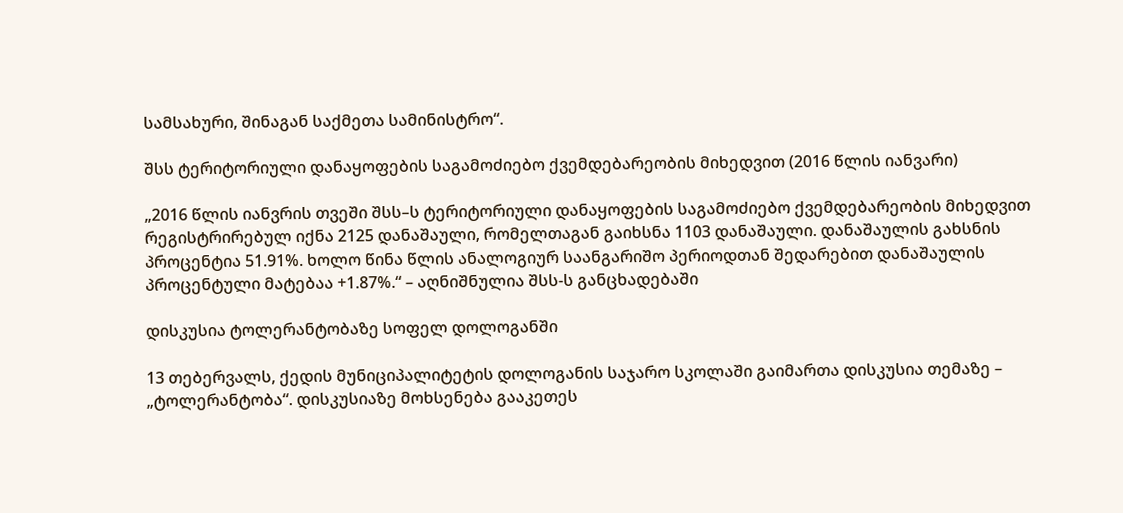სამსახური, შინაგან საქმეთა სამინისტრო“.

შსს ტერიტორიული დანაყოფების საგამოძიებო ქვემდებარეობის მიხედვით (2016 წლის იანვარი)

„2016 წლის იანვრის თვეში შსს–ს ტერიტორიული დანაყოფების საგამოძიებო ქვემდებარეობის მიხედვით რეგისტრირებულ იქნა 2125 დანაშაული, რომელთაგან გაიხსნა 1103 დანაშაული. დანაშაულის გახსნის პროცენტია 51.91%. ხოლო წინა წლის ანალოგიურ საანგარიშო პერიოდთან შედარებით დანაშაულის პროცენტული მატებაა +1.87%.“ – აღნიშნულია შსს-ს განცხადებაში

დისკუსია ტოლერანტობაზე სოფელ დოლოგანში

13 თებერვალს, ქედის მუნიციპალიტეტის დოლოგანის საჯარო სკოლაში გაიმართა დისკუსია თემაზე – „ტოლერანტობა“. დისკუსიაზე მოხსენება გააკეთეს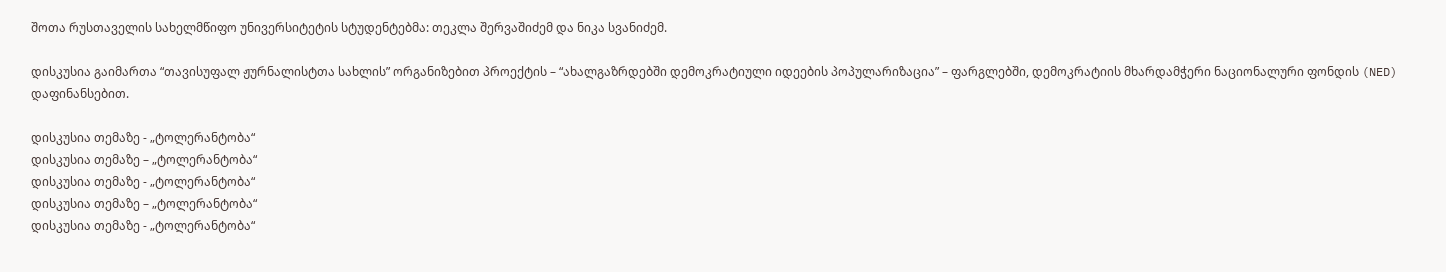შოთა რუსთაველის სახელმწიფო უნივერსიტეტის სტუდენტებმა: თეკლა შერვაშიძემ და ნიკა სვანიძემ.

დისკუსია გაიმართა “თავისუფალ ჟურნალისტთა სახლის” ორგანიზებით პროექტის – “ახალგაზრდებში დემოკრატიული იდეების პოპულარიზაცია” – ფარგლებში, დემოკრატიის მხარდამჭერი ნაციონალური ფონდის (NED) დაფინანსებით.

დისკუსია თემაზე - „ტოლერანტობა“
დისკუსია თემაზე – „ტოლერანტობა“
დისკუსია თემაზე - „ტოლერანტობა“
დისკუსია თემაზე – „ტოლერანტობა“
დისკუსია თემაზე - „ტოლერანტობა“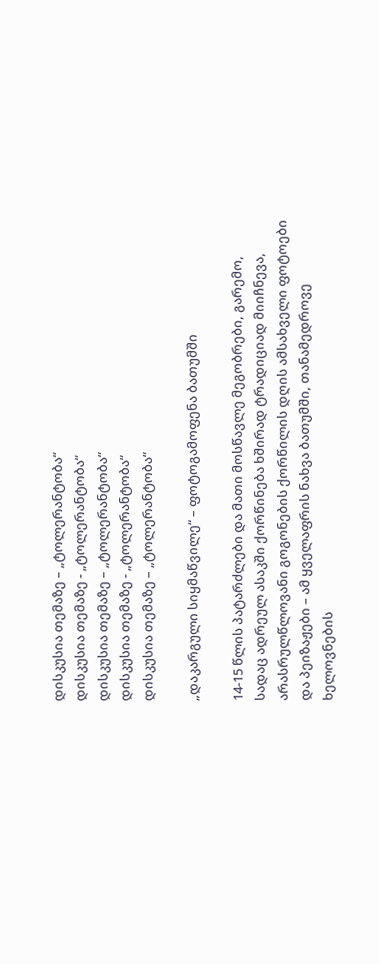დისკუსია თემაზე – „ტოლერანტობა“
დისკუსია თემაზე - „ტოლერანტობა“
დისკუსია თემაზე – „ტოლერანტობა“
დისკუსია თემაზე - „ტოლერანტობა“
დისკუსია თემაზე – „ტოლერანტობა“

„დაკარგული სიყმაწვილე“ – ფოტოგამოფენა ბათუმში

14-15 წლის პატარძლები და მათი მოსწავლე მეგობრები, გარემო, სადაც ადრეულ ასაკში ქორწინება ხშირად ტრადიციად მიიჩნევა, არასრულწლოვანი გოგონების ქორწილის დღის ამსახველი ფოტოები და პეიზაჟები – ამ ყველაფრის ნახვა ბათუმში, თანამედროვე ხელოვნების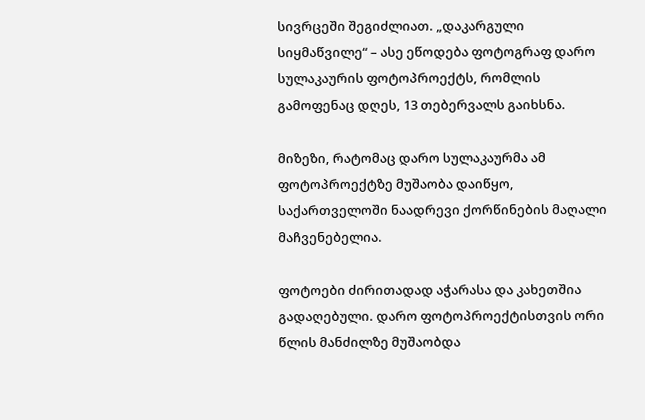სივრცეში შეგიძლიათ. „დაკარგული სიყმაწვილე“ – ასე ეწოდება ფოტოგრაფ დარო სულაკაურის ფოტოპროექტს, რომლის გამოფენაც დღეს, 13 თებერვალს გაიხსნა.

მიზეზი, რატომაც დარო სულაკაურმა ამ ფოტოპროექტზე მუშაობა დაიწყო, საქართველოში ნაადრევი ქორწინების მაღალი მაჩვენებელია.

ფოტოები ძირითადად აჭარასა და კახეთშია გადაღებული. დარო ფოტოპროექტისთვის ორი წლის მანძილზე მუშაობდა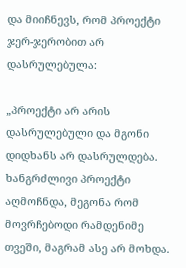და მიიჩნევს, რომ პროექტი ჯერ-ჯერობით არ დასრულებულა:

„პროექტი არ არის დასრულებული და მგონი დიდხანს არ დასრულდება. ხანგრძლივი პროექტი აღმოჩნდა, მეგონა რომ მოვრჩებოდი რამდენიმე თვეში, მაგრამ ასე არ მოხდა.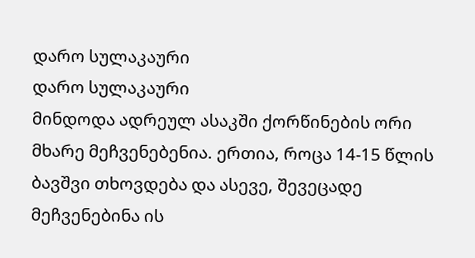დარო სულაკაური
დარო სულაკაური
მინდოდა ადრეულ ასაკში ქორწინების ორი მხარე მეჩვენებენია. ერთია, როცა 14-15 წლის ბავშვი თხოვდება და ასევე, შევეცადე მეჩვენებინა ის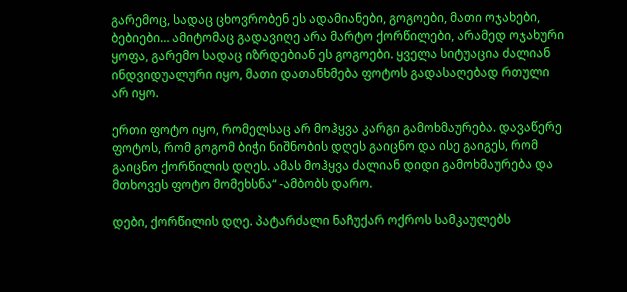გარემოც, სადაც ცხოვრობენ ეს ადამიანები, გოგოები, მათი ოჯახები, ბებიები… ამიტომაც გადავიღე არა მარტო ქორწილები, არამედ ოჯახური ყოფა, გარემო სადაც იზრდებიან ეს გოგოები. ყველა სიტუაცია ძალიან ინდვიდუალური იყო, მათი დათანხმება ფოტოს გადასაღებად რთული არ იყო.

ერთი ფოტო იყო, რომელსაც არ მოჰყვა კარგი გამოხმაურება. დავაწერე ფოტოს, რომ გოგომ ბიჭი ნიშნობის დღეს გაიცნო და ისე გაიგეს, რომ გაიცნო ქორწილის დღეს. ამას მოჰყვა ძალიან დიდი გამოხმაურება და მთხოვეს ფოტო მომეხსნა“ -ამბობს დარო.

დები, ქორწილის დღე. პატარძალი ნაჩუქარ ოქროს სამკაულებს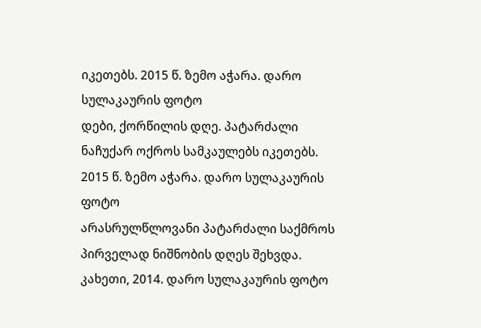იკეთებს. 2015 წ. ზემო აჭარა. დარო სულაკაურის ფოტო
დები, ქორწილის დღე. პატარძალი ნაჩუქარ ოქროს სამკაულებს იკეთებს. 2015 წ. ზემო აჭარა. დარო სულაკაურის ფოტო
არასრულწლოვანი პატარძალი საქმროს პირველად ნიშნობის დღეს შეხვდა. კახეთი, 2014. დარო სულაკაურის ფოტო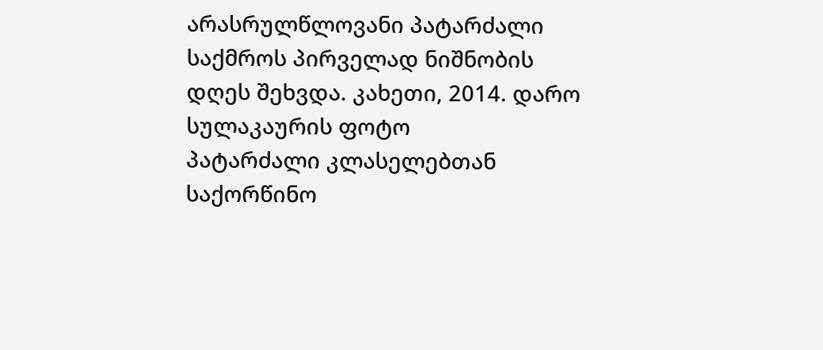არასრულწლოვანი პატარძალი საქმროს პირველად ნიშნობის დღეს შეხვდა. კახეთი, 2014. დარო სულაკაურის ფოტო
პატარძალი კლასელებთან საქორწინო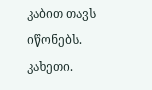კაბით თავს იწონებს. კახეთი.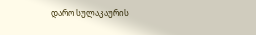დარო სულაკაურის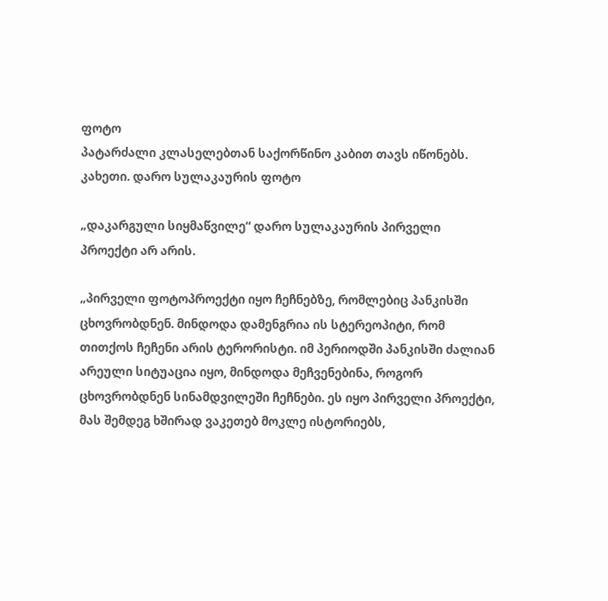ფოტო
პატარძალი კლასელებთან საქორწინო კაბით თავს იწონებს. კახეთი. დარო სულაკაურის ფოტო

„დაკარგული სიყმაწვილე“ დარო სულაკაურის პირველი პროექტი არ არის.

„პირველი ფოტოპროექტი იყო ჩეჩნებზე, რომლებიც პანკისში ცხოვრობდნენ. მინდოდა დამენგრია ის სტერეოპიტი, რომ თითქოს ჩეჩენი არის ტერორისტი. იმ პერიოდში პანკისში ძალიან არეული სიტუაცია იყო, მინდოდა მეჩვენებინა, როგორ ცხოვრობდნენ სინამდვილეში ჩეჩნები. ეს იყო პირველი პროექტი, მას შემდეგ ხშირად ვაკეთებ მოკლე ისტორიებს,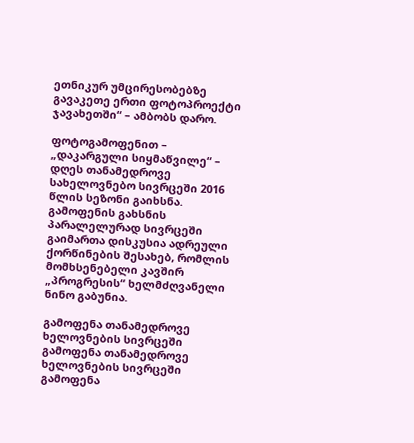ეთნიკურ უმცირესობებზე გავაკეთე ერთი ფოტოპროექტი ჯავახეთში“ – ამბობს დარო.

ფოტოგამოფენით – „დაკარგული სიყმაწვილე“ – დღეს თანამედროვე სახელოვნებო სივრცეში 2016 წლის სეზონი გაიხსნა. გამოფენის გახსნის პარალელურად სივრცეში გაიმართა დისკუსია ადრეული ქორწინების შესახებ, რომლის მომხსენებელი კავშირ „პროგრესის“ ხელმძღვანელი ნინო გაბუნია.

გამოფენა თანამედროვე  ხელოვნების სივრცეში
გამოფენა თანამედროვე ხელოვნების სივრცეში
გამოფენა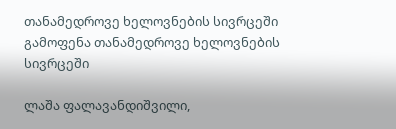თანამედროვე ხელოვნების სივრცეში
გამოფენა თანამედროვე ხელოვნების სივრცეში

ლაშა ფალავანდიშვილი,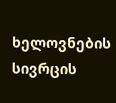ხელოვნების სივრცის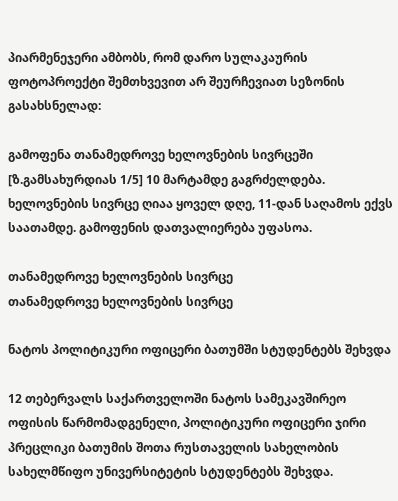პიარმენეჯერი ამბობს, რომ დარო სულაკაურის ფოტოპროექტი შემთხვევით არ შეურჩევიათ სეზონის გასახსნელად:

გამოფენა თანამედროვე ხელოვნების სივრცეში [ზ.გამსახურდიას 1/5] 10 მარტამდე გაგრძელდება. ხელოვნების სივრცე ღიაა ყოველ დღე, 11-დან საღამოს ექვს საათამდე. გამოფენის დათვალიერება უფასოა.

თანამედროვე ხელოვნების სივრცე
თანამედროვე ხელოვნების სივრცე

ნატოს პოლიტიკური ოფიცერი ბათუმში სტუდენტებს შეხვდა

12 თებერვალს საქართველოში ნატოს სამეკავშირეო ოფისის წარმომადგენელი, პოლიტიკური ოფიცერი ჯირი პრეცლიკი ბათუმის შოთა რუსთაველის სახელობის სახელმწიფო უნივერსიტეტის სტუდენტებს შეხვდა.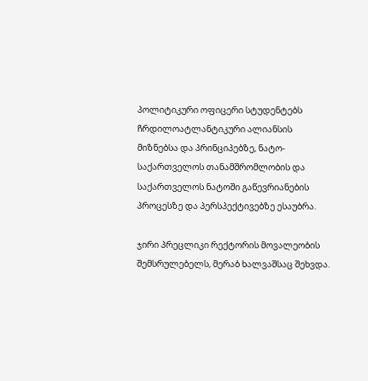პოლიტიკური ოფიცერი სტუდენტებს ჩრდილოატლანტიკური ალიანსის მიზნებსა და პრინციპებზე, ნატო-საქართველოს თანამშრომლობის და საქართველოს ნატოში გაწევრიანების პროცესზე და პერსპექტივებზე ესაუბრა.

ჯირი პრეცლიკი რექტორის მოვალეობის შემსრულებელს, მერაბ ხალვაშსაც შეხვდა.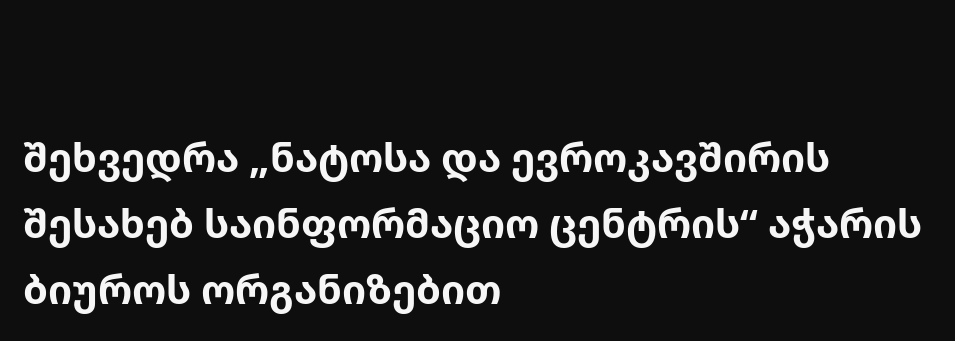შეხვედრა „ნატოსა და ევროკავშირის შესახებ საინფორმაციო ცენტრის“ აჭარის ბიუროს ორგანიზებით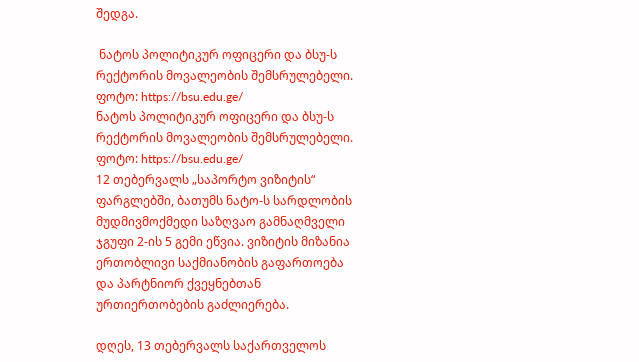შედგა.

 ნატოს პოლიტიკურ ოფიცერი და ბსუ-ს რექტორის მოვალეობის შემსრულებელი. ფოტო: https://bsu.edu.ge/
ნატოს პოლიტიკურ ოფიცერი და ბსუ-ს რექტორის მოვალეობის შემსრულებელი. ფოტო: https://bsu.edu.ge/
12 თებერვალს „საპორტო ვიზიტის“ ფარგლებში, ბათუმს ნატო-ს სარდლობის მუდმივმოქმედი საზღვაო გამნაღმველი ჯგუფი 2-ის 5 გემი ეწვია. ვიზიტის მიზანია ერთობლივი საქმიანობის გაფართოება და პარტნიორ ქვეყნებთან ურთიერთობების გაძლიერება.

დღეს, 13 თებერვალს საქართველოს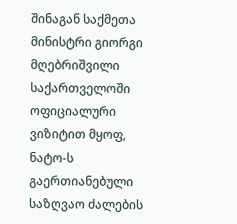შინაგან საქმეთა მინისტრი გიორგი მღებრიშვილი საქართველოში ოფიციალური ვიზიტით მყოფ, ნატო-ს გაერთიანებული საზღვაო ძალების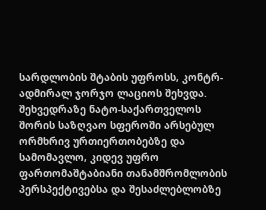სარდლობის შტაბის უფროსს, კონტრ-ადმირალ ჯორჯო ლაციოს შეხვდა. შეხვედრაზე ნატო-საქართველოს შორის საზღვაო სფეროში არსებულ ორმხრივ ურთიერთობებზე და სამომავლო, კიდევ უფრო ფართომაშტაბიანი თანამშრომლობის პერსპექტივებსა და შესაძლებლობზე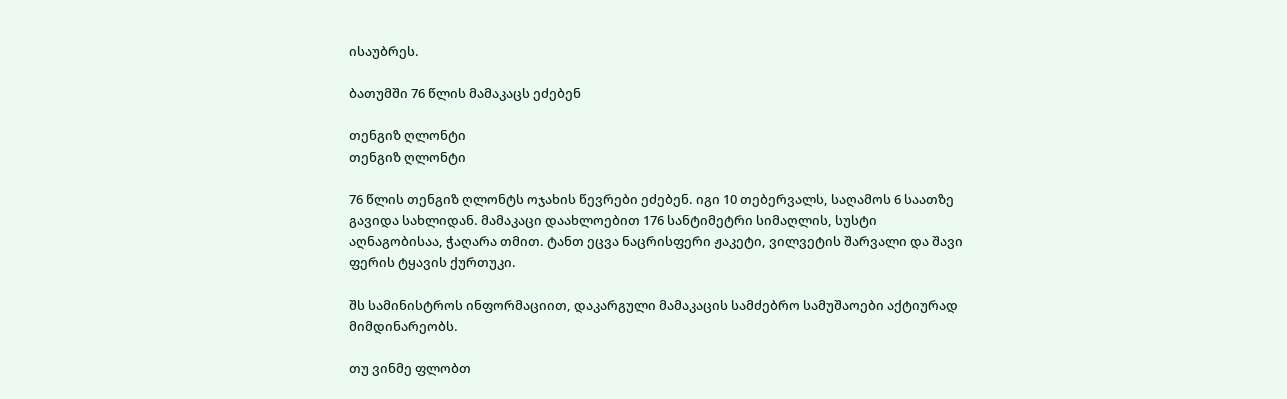ისაუბრეს.

ბათუმში 76 წლის მამაკაცს ეძებენ

თენგიზ ღლონტი
თენგიზ ღლონტი

76 წლის თენგიზ ღლონტს ოჯახის წევრები ეძებენ. იგი 10 თებერვალს, საღამოს 6 საათზე გავიდა სახლიდან. მამაკაცი დაახლოებით 176 სანტიმეტრი სიმაღლის, სუსტი აღნაგობისაა, ჭაღარა თმით. ტანთ ეცვა ნაცრისფერი ჟაკეტი, ვილვეტის შარვალი და შავი ფერის ტყავის ქურთუკი.

შს სამინისტროს ინფორმაციით, დაკარგული მამაკაცის სამძებრო სამუშაოები აქტიურად მიმდინარეობს.

თუ ვინმე ფლობთ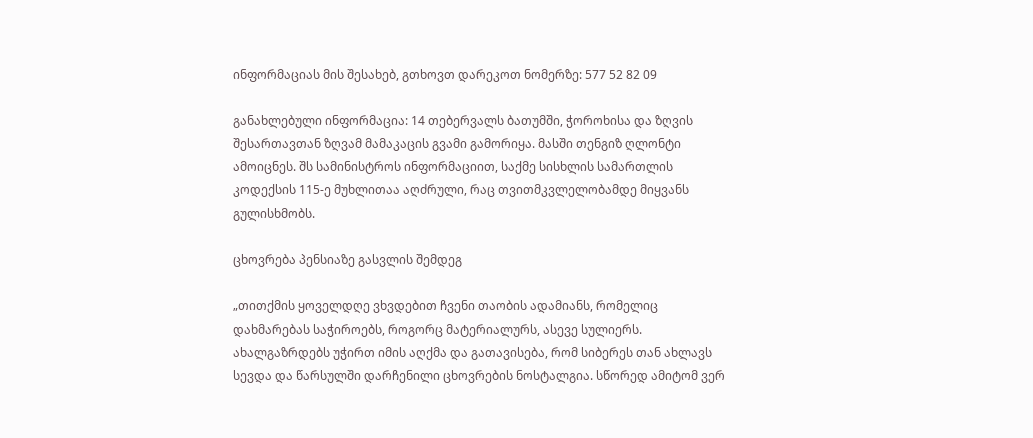ინფორმაციას მის შესახებ, გთხოვთ დარეკოთ ნომერზე: 577 52 82 09

განახლებული ინფორმაცია: 14 თებერვალს ბათუმში, ჭოროხისა და ზღვის შესართავთან ზღვამ მამაკაცის გვამი გამორიყა. მასში თენგიზ ღლონტი ამოიცნეს. შს სამინისტროს ინფორმაციით, საქმე სისხლის სამართლის კოდექსის 115-ე მუხლითაა აღძრული, რაც თვითმკვლელობამდე მიყვანს გულისხმობს.

ცხოვრება პენსიაზე გასვლის შემდეგ

„თითქმის ყოველდღე ვხვდებით ჩვენი თაობის ადამიანს, რომელიც დახმარებას საჭიროებს, როგორც მატერიალურს, ასევე სულიერს. ახალგაზრდებს უჭირთ იმის აღქმა და გათავისება, რომ სიბერეს თან ახლავს სევდა და წარსულში დარჩენილი ცხოვრების ნოსტალგია. სწორედ ამიტომ ვერ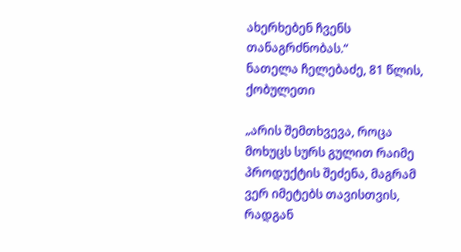ახერხებენ ჩვენს თანაგრძნობას.“
ნათელა ჩელებაძე, 81 წლის, ქობულეთი

„არის შემთხვევა, როცა მოხუცს სურს გულით რაიმე პროდუქტის შეძენა, მაგრამ ვერ იმეტებს თავისთვის, რადგან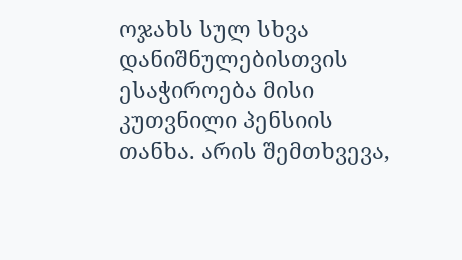ოჯახს სულ სხვა დანიშნულებისთვის ესაჭიროება მისი კუთვნილი პენსიის თანხა. არის შემთხვევა,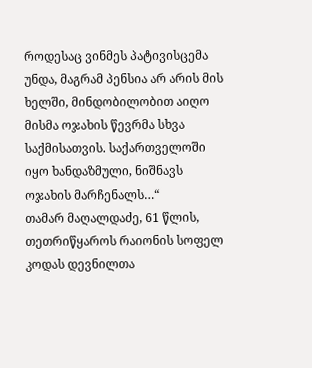როდესაც ვინმეს პატივისცემა უნდა, მაგრამ პენსია არ არის მის ხელში, მინდობილობით აიღო მისმა ოჯახის წევრმა სხვა საქმისათვის. საქართველოში იყო ხანდაზმული, ნიშნავს ოჯახის მარჩენალს…“
თამარ მაღალდაძე, 61 წლის, თეთრიწყაროს რაიონის სოფელ კოდას დევნილთა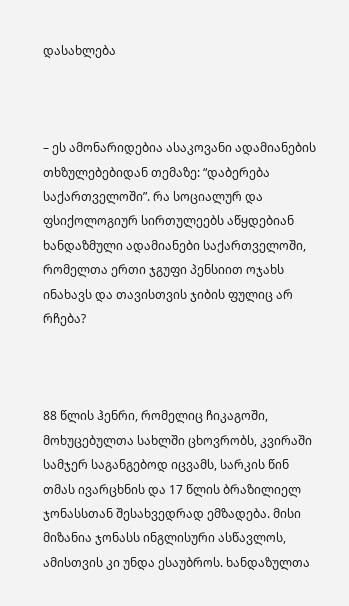დასახლება



– ეს ამონარიდებია ასაკოვანი ადამიანების თხზულებებიდან თემაზე: “დაბერება საქართველოში”. რა სოციალურ და ფსიქოლოგიურ სირთულეებს აწყდებიან ხანდაზმული ადამიანები საქართველოში, რომელთა ერთი ჯგუფი პენსიით ოჯახს ინახავს და თავისთვის ჯიბის ფულიც არ რჩება?



88 წლის ჰენრი, რომელიც ჩიკაგოში, მოხუცებულთა სახლში ცხოვრობს, კვირაში სამჯერ საგანგებოდ იცვამს, სარკის წინ თმას ივარცხნის და 17 წლის ბრაზილიელ ჯონასსთან შესახვედრად ემზადება. მისი მიზანია ჯონასს ინგლისური ასწავლოს, ამისთვის კი უნდა ესაუბროს. ხანდაზულთა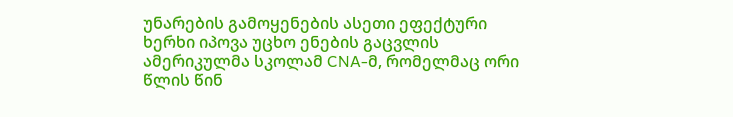უნარების გამოყენების ასეთი ეფექტური ხერხი იპოვა უცხო ენების გაცვლის ამერიკულმა სკოლამ CNA-მ, რომელმაც ორი წლის წინ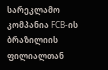სარეკლამო კომპანია FCB-ის ბრაზილიის ფილიალთან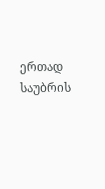ერთად საუბრის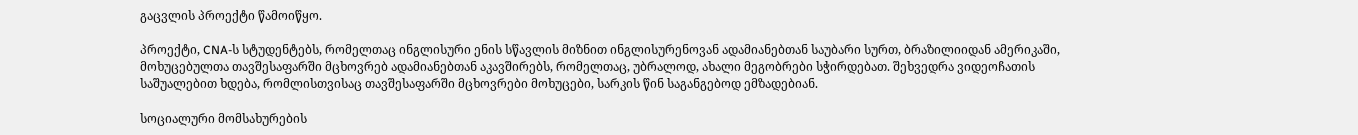გაცვლის პროექტი წამოიწყო.

პროექტი, CNA-ს სტუდენტებს, რომელთაც ინგლისური ენის სწავლის მიზნით ინგლისურენოვან ადამიანებთან საუბარი სურთ, ბრაზილიიდან ამერიკაში, მოხუცებულთა თავშესაფარში მცხოვრებ ადამიანებთან აკავშირებს, რომელთაც, უბრალოდ, ახალი მეგობრები სჭირდებათ. შეხვედრა ვიდეოჩათის საშუალებით ხდება, რომლისთვისაც თავშესაფარში მცხოვრები მოხუცები, სარკის წინ საგანგებოდ ემზადებიან.

სოციალური მომსახურების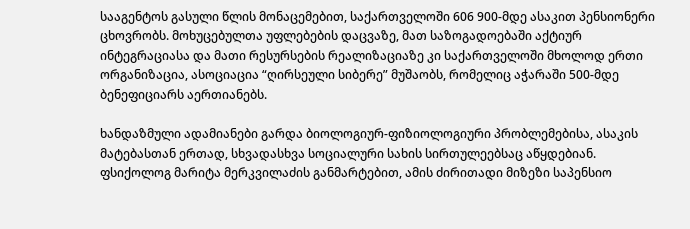სააგენტოს გასული წლის მონაცემებით, საქართველოში 606 900-მდე ასაკით პენსიონერი ცხოვრობს. მოხუცებულთა უფლებების დაცვაზე, მათ საზოგადოებაში აქტიურ ინტეგრაციასა და მათი რესურსების რეალიზაციაზე კი საქართველოში მხოლოდ ერთი ორგანიზაცია, ასოციაცია “ღირსეული სიბერე” მუშაობს, რომელიც აჭარაში 500-მდე ბენეფიციარს აერთიანებს.

ხანდაზმული ადამიანები გარდა ბიოლოგიურ-ფიზიოლოგიური პრობლემებისა, ასაკის მატებასთან ერთად, სხვადასხვა სოციალური სახის სირთულეებსაც აწყდებიან. ფსიქოლოგ მარიტა მერკვილაძის განმარტებით, ამის ძირითადი მიზეზი საპენსიო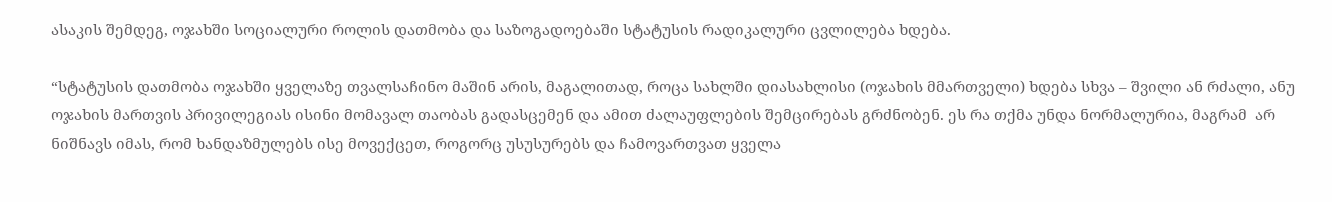ასაკის შემდეგ, ოჯახში სოციალური როლის დათმობა და საზოგადოებაში სტატუსის რადიკალური ცვლილება ხდება.

“სტატუსის დათმობა ოჯახში ყველაზე თვალსაჩინო მაშინ არის, მაგალითად, როცა სახლში დიასახლისი (ოჯახის მმართველი) ხდება სხვა – შვილი ან რძალი, ანუ ოჯახის მართვის პრივილეგიას ისინი მომავალ თაობას გადასცემენ და ამით ძალაუფლების შემცირებას გრძნობენ. ეს რა თქმა უნდა ნორმალურია, მაგრამ  არ ნიშნავს იმას, რომ ხანდაზმულებს ისე მოვექცეთ, როგორც უსუსურებს და ჩამოვართვათ ყველა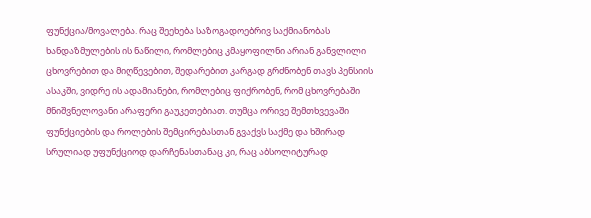ფუნქცია/მოვალება. რაც შეეხება საზოგადოებრივ საქმიანობას ხანდაზმულების ის ნაწილი, რომლებიც კმაყოფილნი არიან განვლილი ცხოვრებით და მიღწევებით, შედარებით კარგად გრძნობენ თავს პენსიის ასაკში, ვიდრე ის ადამიანები, რომლებიც ფიქრობენ, რომ ცხოვრებაში მნიშვნელოვანი არაფერი გაუკეთებიათ. თუმცა ორივე შემთხვევაში ფუნქციების და როლების შემცირებასთან გვაქვს საქმე და ხშირად სრულიად უფუნქციოდ დარჩენასთანაც კი, რაც აბსოლიტურად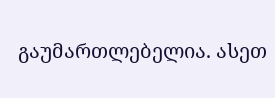გაუმართლებელია. ასეთ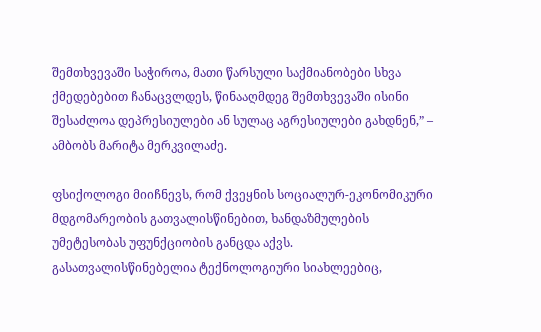შემთხვევაში საჭიროა, მათი წარსული საქმიანობები სხვა ქმედებებით ჩანაცვლდეს, წინააღმდეგ შემთხვევაში ისინი შესაძლოა დეპრესიულები ან სულაც აგრესიულები გახდნენ,” – ამბობს მარიტა მერკვილაძე.

ფსიქოლოგი მიიჩნევს, რომ ქვეყნის სოციალურ-ეკონომიკური მდგომარეობის გათვალისწინებით, ხანდაზმულების უმეტესობას უფუნქციობის განცდა აქვს.   გასათვალისწინებელია ტექნოლოგიური სიახლეებიც,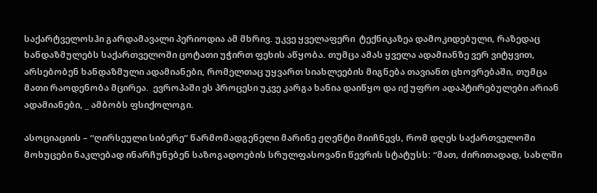საქარტველოსჰი გარდამავალი პერიოდია ამ მხრივ. უკვე ყველაფერი  ტექნიკაზეა დამოკიდებული, რაზედაც ხანდაზმულებს საქართველოში ცოტათი უჭირთ ფეხის აწყობა. თუმცა ამას ყველა ადამიანზე ვერ ვიტყვით, არსებობენ ხანდაზმული ადამიანები, რომელთაც უყვართ სიახლეების მიგნება თავიანთ ცხოვრებაში, თუმცა მათი რაოდენობა მცირეა.  ევროპაში ეს პროცესი უკვე კარგა ხანია დაიწყო და იქ უფრო ადაპტირებულები არიან ადამიანები, _ ამბობს ფსიქოლოგი.

ასოციაციის – “ღირსეული სიბერე” წარმომადგენელი მარინე ჟღენტი მიიჩნევს, რომ დღეს საქართველოში მოხუცები ნაკლებად ინარჩუნებენ საზოგადოების სრულფასოვანი წევრის სტატუსს: “მათ, ძირითადად, სახლში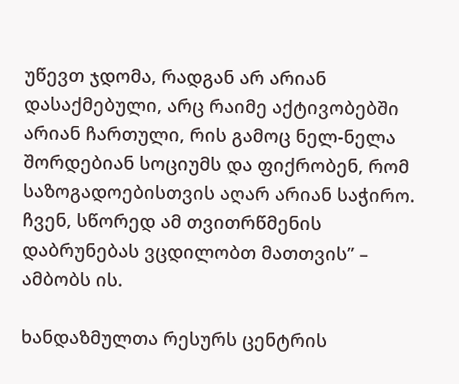უწევთ ჯდომა, რადგან არ არიან დასაქმებული, არც რაიმე აქტივობებში არიან ჩართული, რის გამოც ნელ-ნელა შორდებიან სოციუმს და ფიქრობენ, რომ საზოგადოებისთვის აღარ არიან საჭირო. ჩვენ, სწორედ ამ თვითრწმენის დაბრუნებას ვცდილობთ მათთვის” – ამბობს ის.

ხანდაზმულთა რესურს ცენტრის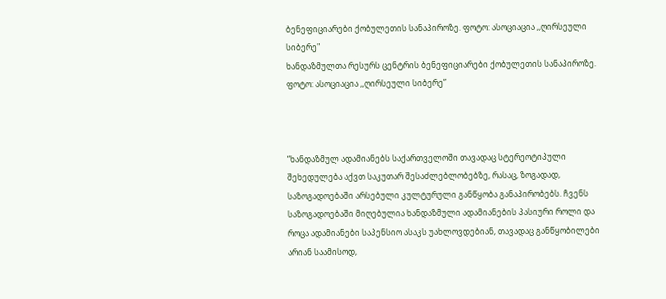ბენეფიციარები ქობულეთის სანაპიროზე. ფოტო: ასოციაცია ,,ღირსეული სიბერე"
ხანდაზმულთა რესურს ცენტრის ბენეფიციარები ქობულეთის სანაპიროზე. ფოტო: ასოციაცია ,,ღირსეული სიბერე”



“ხანდაზმულ ადამიანებს საქართველოში თავადაც სტერეოტიპული შეხედულება აქვთ საკუთარ შესაძლებლობებზე, რასაც, ზოგადად, საზოგადოებაში არსებული კულტურული განწყობა განაპირობებს. ჩვენს საზოგადოებაში მიღებულია ხანდაზმული ადამიანების პასიური როლი და როცა ადამიანები საპენსიო ასაკს უახლოვდებიან, თავადაც განწყობილები არიან საამისოდ,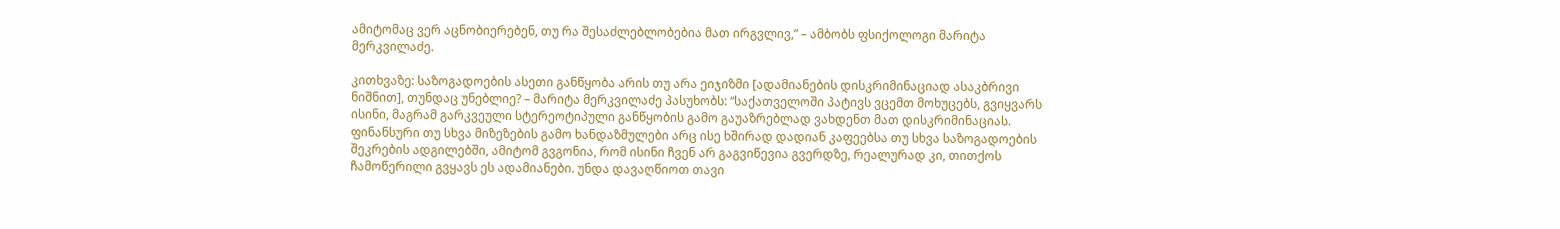ამიტომაც ვერ აცნობიერებენ, თუ რა შესაძლებლობებია მათ ირგვლივ,” – ამბობს ფსიქოლოგი მარიტა მერკვილაძე.

კითხვაზე: საზოგადოების ასეთი განწყობა არის თუ არა ეიჯიზმი [ადამიანების დისკრიმინაციად ასაკბრივი ნიშნით], თუნდაც უნებლიე? – მარიტა მერკვილაძე პასუხობს: “საქათველოში პატივს ვცემთ მოხუცებს, გვიყვარს ისინი, მაგრამ გარკვეული სტერეოტიპული განწყობის გამო გაუაზრებლად ვახდენთ მათ დისკრიმინაციას. ფინანსური თუ სხვა მიზეზების გამო ხანდაზმულები არც ისე ხშირად დადიან კაფეებსა თუ სხვა საზოგადოების შეკრების ადგილებში, ამიტომ გვგონია, რომ ისინი ჩვენ არ გაგვიწევია გვერდზე, რეალურად კი, თითქოს ჩამოწერილი გვყავს ეს ადამიანები. უნდა დავაღწიოთ თავი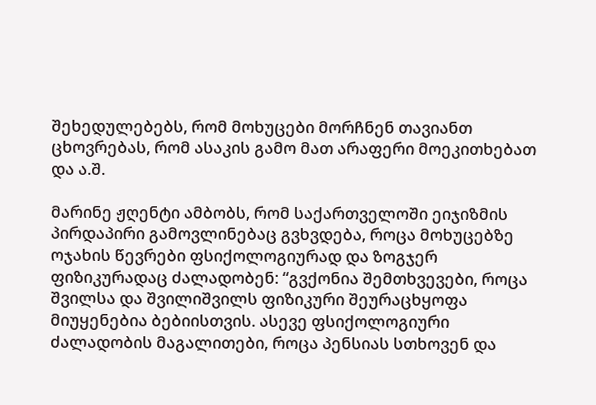შეხედულებებს, რომ მოხუცები მორჩნენ თავიანთ ცხოვრებას, რომ ასაკის გამო მათ არაფერი მოეკითხებათ და ა.შ.

მარინე ჟღენტი ამბობს, რომ საქართველოში ეიჯიზმის პირდაპირი გამოვლინებაც გვხვდება, როცა მოხუცებზე ოჯახის წევრები ფსიქოლოგიურად და ზოგჯერ ფიზიკურადაც ძალადობენ: “გვქონია შემთხვევები, როცა შვილსა და შვილიშვილს ფიზიკური შეურაცხყოფა მიუყენებია ბებიისთვის. ასევე ფსიქოლოგიური ძალადობის მაგალითები, როცა პენსიას სთხოვენ და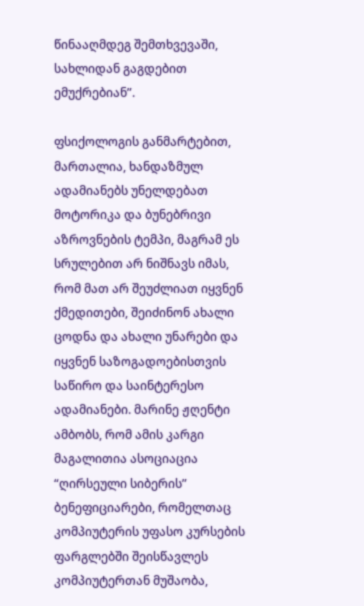წინააღმდეგ შემთხვევაში, სახლიდან გაგდებით ემუქრებიან”.

ფსიქოლოგის განმარტებით, მართალია, ხანდაზმულ ადამიანებს უნელდებათ მოტორიკა და ბუნებრივი აზროვნების ტემპი, მაგრამ ეს სრულებით არ ნიშნავს იმას, რომ მათ არ შეუძლიათ იყვნენ ქმედითები, შეიძინონ ახალი ცოდნა და ახალი უნარები და იყვნენ საზოგადოებისთვის საწირო და საინტერესო ადამიანები. მარინე ჟღენტი ამბობს, რომ ამის კარგი მაგალითია ასოციაცია “ღირსეული სიბერის” ბენეფიციარები, რომელთაც კომპიუტერის უფასო კურსების ფარგლებში შეისწავლეს კომპიუტერთან მუშაობა,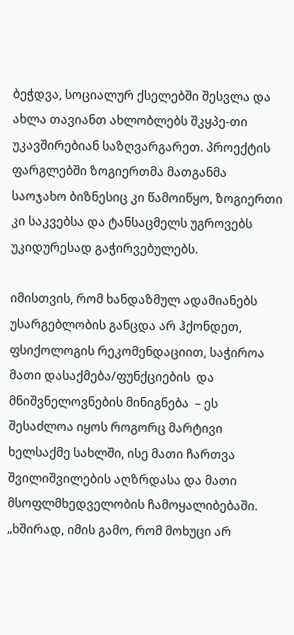ბეჭდვა, სოციალურ ქსელებში შესვლა და ახლა თავიანთ ახლობლებს შკყპე-თი უკავშირებიან საზღვარგარეთ. პროექტის ფარგლებში ზოგიერთმა მათგანმა საოჯახო ბიზნესიც კი წამოიწყო, ზოგიერთი კი საკვებსა და ტანსაცმელს უგროვებს უკიდურესად გაჭირვებულებს.

იმისთვის, რომ ხანდაზმულ ადამიანებს უსარგებლობის განცდა არ ჰქონდეთ, ფსიქოლოგის რეკომენდაციით, საჭიროა მათი დასაქმება/ფუნქციების  და მნიშვნელოვნების მინიგნება  – ეს შესაძლოა იყოს როგორც მარტივი ხელსაქმე სახლში, ისე მათი ჩართვა შვილიშვილების აღზრდასა და მათი მსოფლმხედველობის ჩამოყალიბებაში. „ხშირად, იმის გამო, რომ მოხუცი არ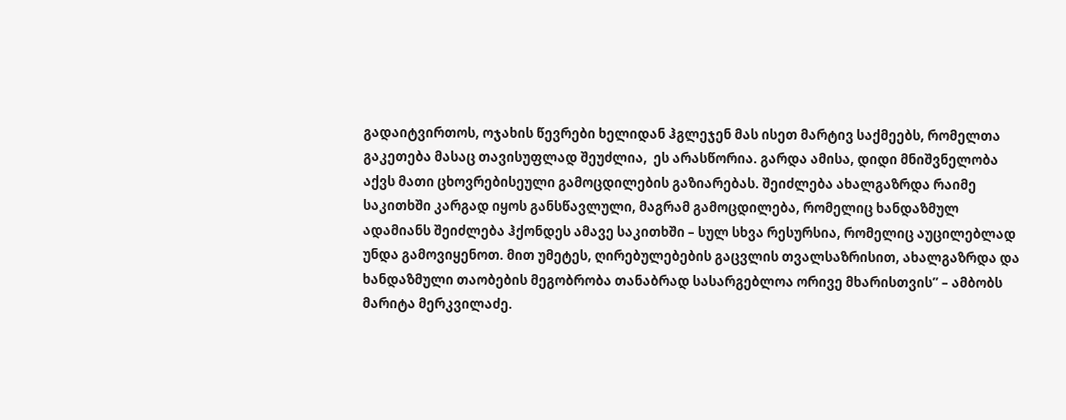გადაიტვირთოს, ოჯახის წევრები ხელიდან ჰგლეჯენ მას ისეთ მარტივ საქმეებს, რომელთა გაკეთება მასაც თავისუფლად შეუძლია,  ეს არასწორია. გარდა ამისა, დიდი მნიშვნელობა აქვს მათი ცხოვრებისეული გამოცდილების გაზიარებას. შეიძლება ახალგაზრდა რაიმე საკითხში კარგად იყოს განსწავლული, მაგრამ გამოცდილება, რომელიც ხანდაზმულ ადამიანს შეიძლება ჰქონდეს ამავე საკითხში – სულ სხვა რესურსია, რომელიც აუცილებლად უნდა გამოვიყენოთ. მით უმეტეს, ღირებულებების გაცვლის თვალსაზრისით, ახალგაზრდა და ხანდაზმული თაობების მეგობრობა თანაბრად სასარგებლოა ორივე მხარისთვის” – ამბობს მარიტა მერკვილაძე.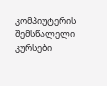კომპიუტერის შემსწალელი კურსები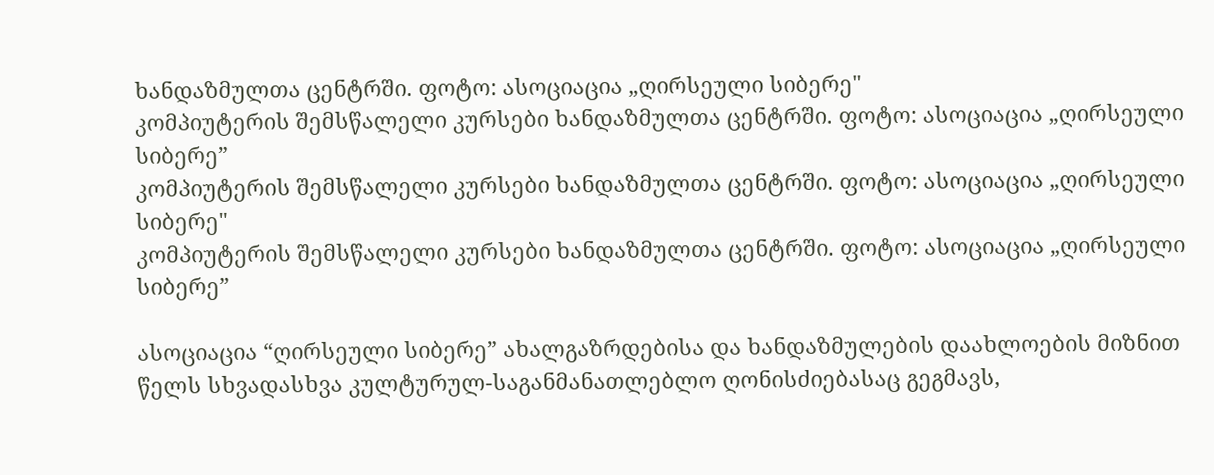ხანდაზმულთა ცენტრში. ფოტო: ასოციაცია „ღირსეული სიბერე"
კომპიუტერის შემსწალელი კურსები ხანდაზმულთა ცენტრში. ფოტო: ასოციაცია „ღირსეული სიბერე”
კომპიუტერის შემსწალელი კურსები ხანდაზმულთა ცენტრში. ფოტო: ასოციაცია „ღირსეული სიბერე"
კომპიუტერის შემსწალელი კურსები ხანდაზმულთა ცენტრში. ფოტო: ასოციაცია „ღირსეული სიბერე”

ასოციაცია “ღირსეული სიბერე” ახალგაზრდებისა და ხანდაზმულების დაახლოების მიზნით წელს სხვადასხვა კულტურულ-საგანმანათლებლო ღონისძიებასაც გეგმავს,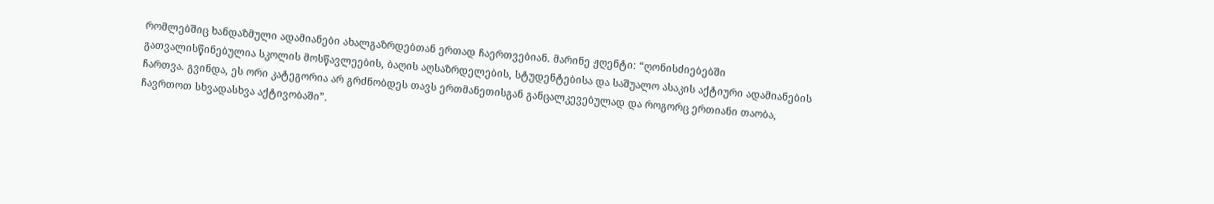რომლებშიც ხანდაზმული ადამიანები ახალგაზრდებთან ერთად ჩაერთვებიან. მარინე ჟღენტი: “ღონისძიებებში გათვალისწინებულია სკოლის მოსწავლეების, ბაღის აღსაზრდელების, სტუდენტებისა და საშუალო ასაკის აქტიური ადამიანების ჩართვა. გვინდა, ეს ორი კატეგორია არ გრძნობდეს თავს ერთმანეთისგან განცალკევებულად და როგორც ერთიანი თაობა, ჩავრთოთ სხვადასხვა აქტივობაში”.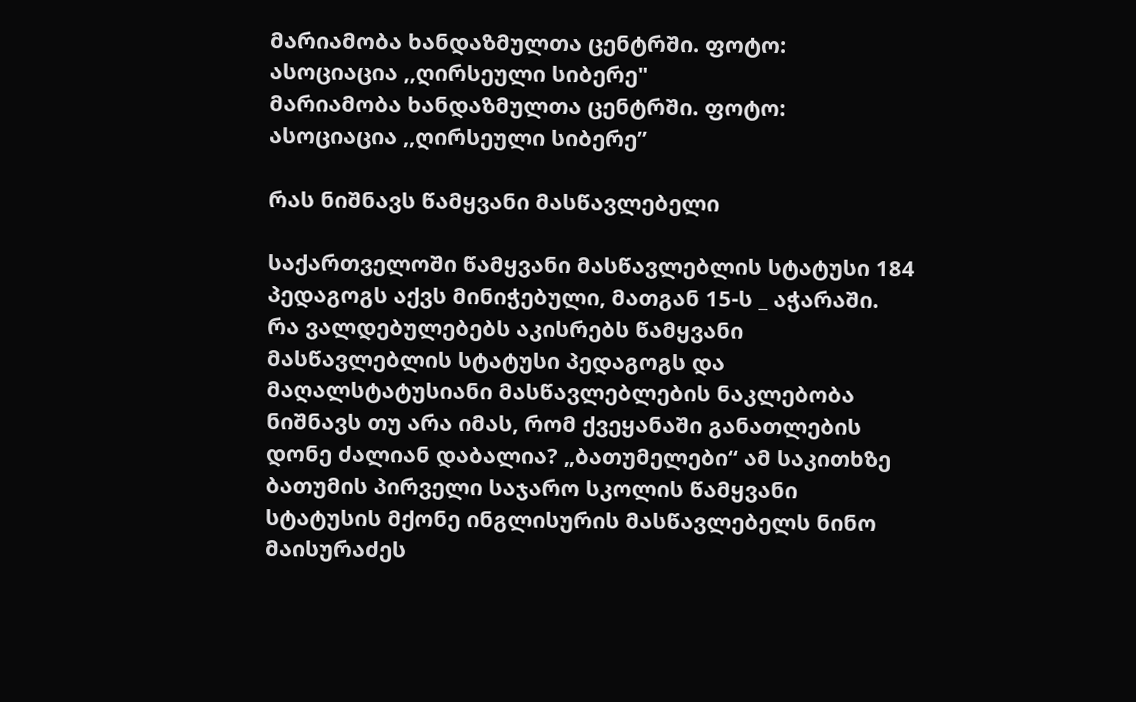მარიამობა ხანდაზმულთა ცენტრში. ფოტო: ასოციაცია ,,ღირსეული სიბერე"
მარიამობა ხანდაზმულთა ცენტრში. ფოტო: ასოციაცია ,,ღირსეული სიბერე”

რას ნიშნავს წამყვანი მასწავლებელი

საქართველოში წამყვანი მასწავლებლის სტატუსი 184 პედაგოგს აქვს მინიჭებული, მათგან 15-ს _ აჭარაში. რა ვალდებულებებს აკისრებს წამყვანი მასწავლებლის სტატუსი პედაგოგს და მაღალსტატუსიანი მასწავლებლების ნაკლებობა ნიშნავს თუ არა იმას, რომ ქვეყანაში განათლების დონე ძალიან დაბალია? „ბათუმელები“ ამ საკითხზე ბათუმის პირველი საჯარო სკოლის წამყვანი სტატუსის მქონე ინგლისურის მასწავლებელს ნინო მაისურაძეს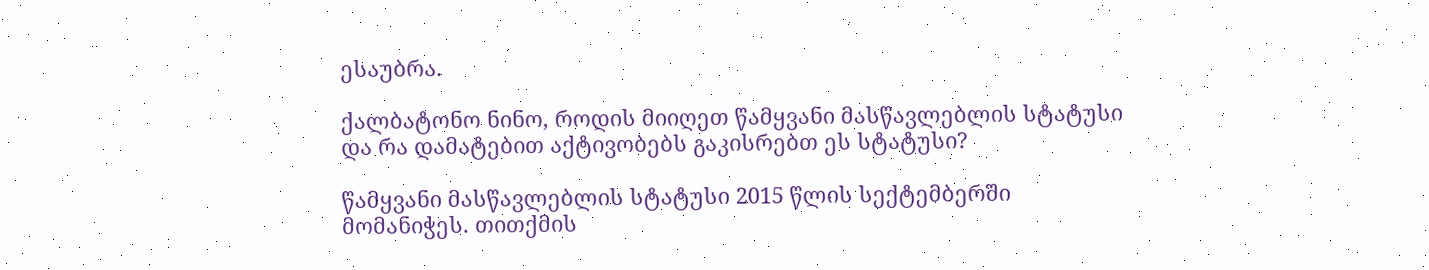ესაუბრა.

ქალბატონო ნინო, როდის მიიღეთ წამყვანი მასწავლებლის სტატუსი და რა დამატებით აქტივობებს გაკისრებთ ეს სტატუსი?

წამყვანი მასწავლებლის სტატუსი 2015 წლის სექტემბერში მომანიჭეს. თითქმის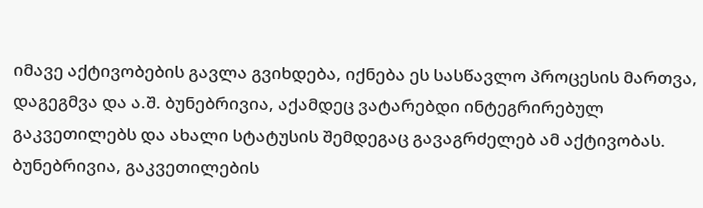იმავე აქტივობების გავლა გვიხდება, იქნება ეს სასწავლო პროცესის მართვა, დაგეგმვა და ა.შ. ბუნებრივია, აქამდეც ვატარებდი ინტეგრირებულ გაკვეთილებს და ახალი სტატუსის შემდეგაც გავაგრძელებ ამ აქტივობას. ბუნებრივია, გაკვეთილების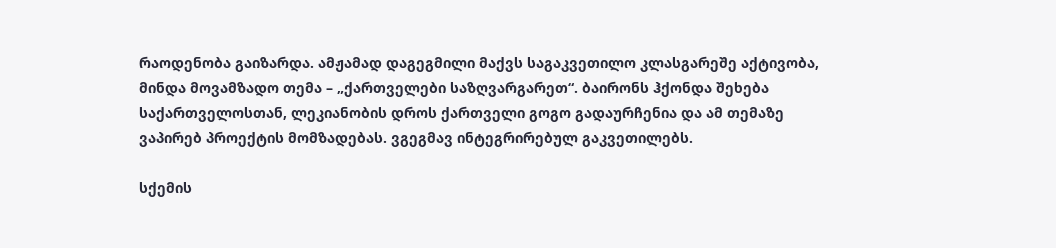რაოდენობა გაიზარდა. ამჟამად დაგეგმილი მაქვს საგაკვეთილო კლასგარეშე აქტივობა, მინდა მოვამზადო თემა – „ქართველები საზღვარგარეთ“. ბაირონს ჰქონდა შეხება საქართველოსთან, ლეკიანობის დროს ქართველი გოგო გადაურჩენია და ამ თემაზე ვაპირებ პროექტის მომზადებას. ვგეგმავ ინტეგრირებულ გაკვეთილებს.

სქემის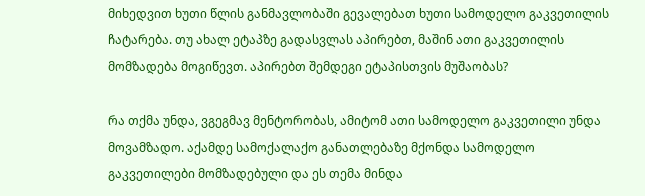მიხედვით ხუთი წლის განმავლობაში გევალებათ ხუთი სამოდელო გაკვეთილის ჩატარება. თუ ახალ ეტაპზე გადასვლას აპირებთ, მაშინ ათი გაკვეთილის მომზადება მოგიწევთ. აპირებთ შემდეგი ეტაპისთვის მუშაობას?

რა თქმა უნდა, ვგეგმავ მენტორობას, ამიტომ ათი სამოდელო გაკვეთილი უნდა მოვამზადო. აქამდე სამოქალაქო განათლებაზე მქონდა სამოდელო გაკვეთილები მომზადებული და ეს თემა მინდა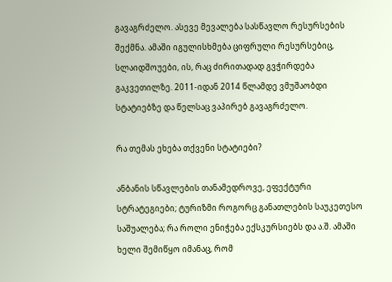გავაგრძელო. ასევე მევალება სასწავლო რესურსების შექმნა. ამაში იგულისხმება ციფრული რესურსებიც, სლაიდშოუები, ის, რაც ძირითადად გვჭირდება გაკვეთილზე. 2011-იდან 2014 წლამდე ვმუშაობდი სტატიებზე და წელსაც ვაპირებ გავაგრძელო.

რა თემას ეხება თქვენი სტატიები?

ანბანის სწავლების თანამედროვე, ეფექტური სტრატეგიები; ტურიზმი როგორც განათლების საუკეთესო საშუალება; რა როლი ენიჭება ექსკურსიებს და ა.შ. ამაში ხელი შემიწყო იმანაც, რომ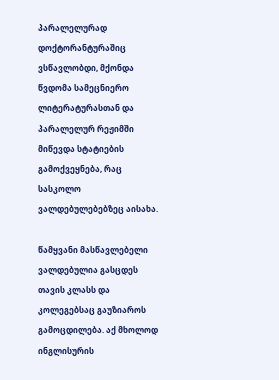პარალელურად დოქტორანტურაშიც ვსწავლობდი, მქონდა წვდომა სამეცნიერო ლიტერატურასთან და პარალელურ რეჟიმში მიწევდა სტატიების გამოქვეყნება, რაც სასკოლო ვალდებულებებზეც აისახა.

წამყვანი მასწავლებელი ვალდებულია გასცდეს თავის კლასს და კოლეგებსაც გაუზიაროს გამოცდილება. აქ მხოლოდ ინგლისურის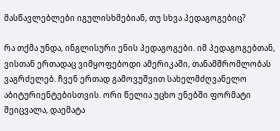მასწავლებლები იგულისხმებიან, თუ სხვა პედაგოგებიც?

რა თქმა უნდა, ინგლისური ენის პედაგოგები. იმ პედაგოგებთან, ვისთან ერთადაც ვიმყოფებოდი ამერიკაში, თანამშრომლობას ვაგრძელებ. ჩვენ ერთად გამოვუშვით სახელმძღვანელო აბიტურიენტებისთვის. ორი წელია უცხო ენებში ფორმატი შეიცვალა, დაემატა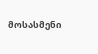მოსასმენი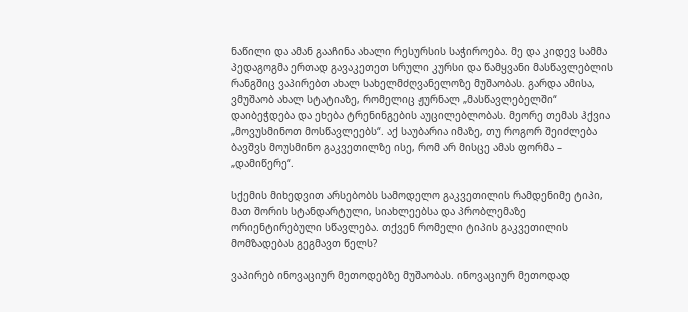ნაწილი და ამან გააჩინა ახალი რესურსის საჭიროება. მე და კიდევ სამმა პედაგოგმა ერთად გავაკეთეთ სრული კურსი და წამყვანი მასწავლებლის რანგშიც ვაპირებთ ახალ სახელმძღვანელოზე მუშაობას. გარდა ამისა, ვმუშაობ ახალ სტატიაზე, რომელიც ჟურნალ „მასწავლებელში“ დაიბეჭდება და ეხება ტრენინგების აუცილებლობას. მეორე თემას ჰქვია „მოვუსმინოთ მოსწავლეებს“. აქ საუბარია იმაზე, თუ როგორ შეიძლება ბავშვს მოუსმინო გაკვეთილზე ისე, რომ არ მისცე ამას ფორმა – „დამიწერე“.

სქემის მიხედვით არსებობს სამოდელო გაკვეთილის რამდენიმე ტიპი, მათ შორის სტანდარტული, სიახლეებსა და პრობლემაზე ორიენტირებული სწავლება. თქვენ რომელი ტიპის გაკვეთილის მომზადებას გეგმავთ წელს?

ვაპირებ ინოვაციურ მეთოდებზე მუშაობას. ინოვაციურ მეთოდად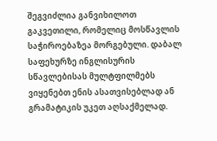შეგვიძლია განვიხილოთ გაკვეთილი, რომელიც მოსწავლის საჭიროებაზეა მორგებული. დაბალ საფეხურზე ინგლისურის სწავლებისას მულტფილმებს ვიყენებთ ენის ასათვისებლად ან გრამატიკის უკეთ აღსაქმელად.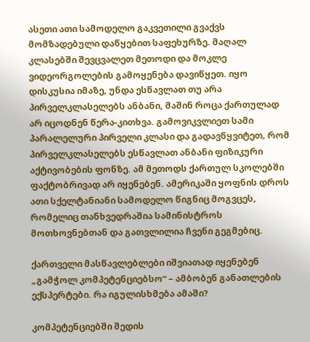ასეთი ათი სამოდელო გაკვეთილი გვაქვს მომზადებული დაწყებით საფეხურზე. მაღალ კლასებში შევცვალეთ მეთოდი და მოკლე ვიდეორგოლების გამოყენება დავიწყეთ. იყო დისკუსია იმაზე, უნდა ესწავლათ თუ არა პირველკლასელებს ანბანი, მაშინ როცა ქართულად არ იცოდნენ წერა-კითხვა. გამოვიკვლიეთ სამი პარალელური პირველი კლასი და გადავწყვიტეთ, რომ პირველკლასელებს ესწავლათ ანბანი ფიზიკური აქტივობების ფონზე. ამ მეთოდს ქართულ სკოლებში ფაქტობრივად არ იყენებენ. ამერიკაში ყოფნის დროს ათი სქელტანიანი სამოდელო წიგნიც მოგვცეს, რომელიც თანხვედრაშია სამინისტროს მოთხოვნებთან და გათვლილია ჩვენი გეგმებიც.

ქართველი მასწავლებლები იშვიათად იყენებენ „გამჭოლ კომპეტენციებსო“ – ამბობენ განათლების ექსპერტები. რა იგულისხმება ამაში?

კომპეტენციებში შედის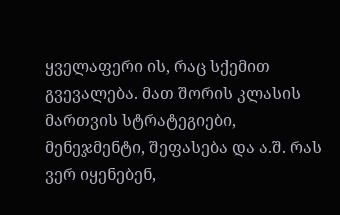ყველაფერი ის, რაც სქემით გვევალება. მათ შორის კლასის მართვის სტრატეგიები, მენეჯმენტი, შეფასება და ა.შ. რას ვერ იყენებენ,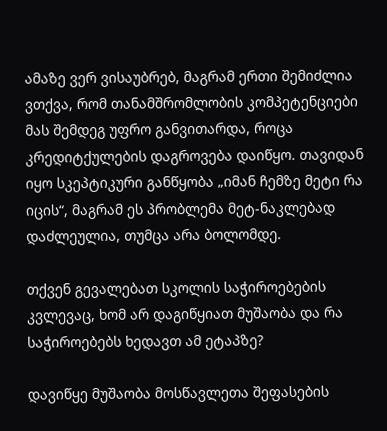ამაზე ვერ ვისაუბრებ, მაგრამ ერთი შემიძლია ვთქვა, რომ თანამშრომლობის კომპეტენციები მას შემდეგ უფრო განვითარდა, როცა კრედიტქულების დაგროვება დაიწყო. თავიდან იყო სკეპტიკური განწყობა „იმან ჩემზე მეტი რა იცის“, მაგრამ ეს პრობლემა მეტ-ნაკლებად დაძლეულია, თუმცა არა ბოლომდე.

თქვენ გევალებათ სკოლის საჭიროებების კვლევაც, ხომ არ დაგიწყიათ მუშაობა და რა საჭიროებებს ხედავთ ამ ეტაპზე?

დავიწყე მუშაობა მოსწავლეთა შეფასების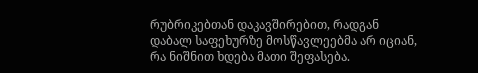რუბრიკებთან დაკავშირებით, რადგან დაბალ საფეხურზე მოსწავლეებმა არ იციან, რა ნიშნით ხდება მათი შეფასება.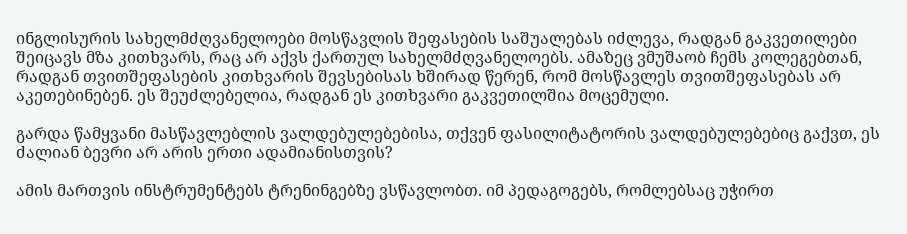ინგლისურის სახელმძღვანელოები მოსწავლის შეფასების საშუალებას იძლევა, რადგან გაკვეთილები შეიცავს მზა კითხვარს, რაც არ აქვს ქართულ სახელმძღვანელოებს. ამაზეც ვმუშაობ ჩემს კოლეგებთან, რადგან თვითშეფასების კითხვარის შევსებისას ხშირად წერენ, რომ მოსწავლეს თვითშეფასებას არ აკეთებინებენ. ეს შეუძლებელია, რადგან ეს კითხვარი გაკვეთილშია მოცემული.

გარდა წამყვანი მასწავლებლის ვალდებულებებისა, თქვენ ფასილიტატორის ვალდებულებებიც გაქვთ, ეს ძალიან ბევრი არ არის ერთი ადამიანისთვის?

ამის მართვის ინსტრუმენტებს ტრენინგებზე ვსწავლობთ. იმ პედაგოგებს, რომლებსაც უჭირთ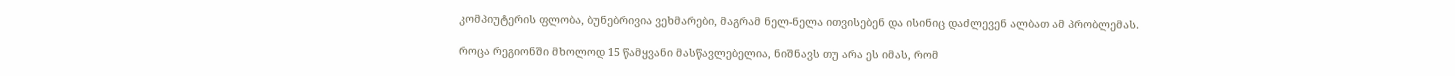კომპიუტერის ფლობა, ბუნებრივია ვეხმარები, მაგრამ ნელ-ნელა ითვისებენ და ისინიც დაძლევენ ალბათ ამ პრობლემას.

როცა რეგიონში მხოლოდ 15 წამყვანი მასწავლებელია, ნიშნავს თუ არა ეს იმას, რომ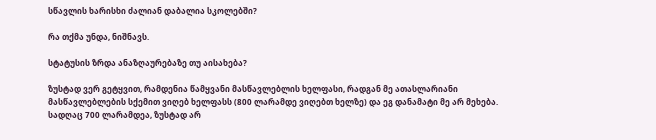სწავლის ხარისხი ძალიან დაბალია სკოლებში?

რა თქმა უნდა, ნიშნავს.

სტატუსის ზრდა ანაზღაურებაზე თუ აისახება?

ზუსტად ვერ გეტყვით, რამდენია წამყვანი მასწავლებლის ხელფასი, რადგან მე ათასლარიანი მასწავლებლების სქემით ვიღებ ხელფასს (800 ლარამდე ვიღებთ ხელზე) და ეგ დანამატი მე არ მეხება. სადღაც 700 ლარამდეა, ზუსტად არ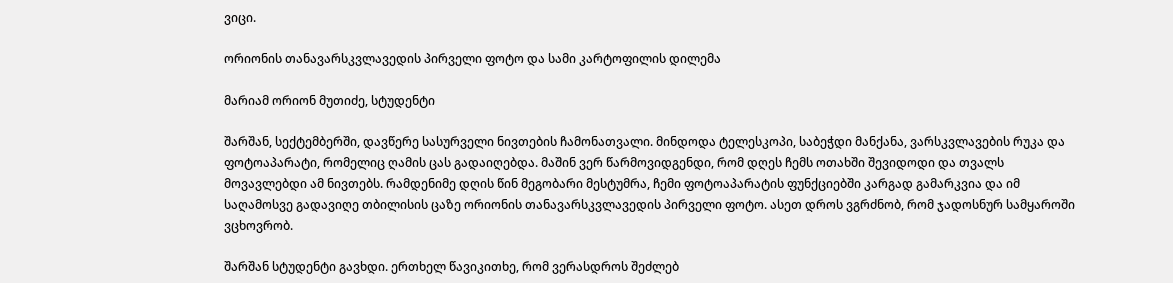ვიცი.

ორიონის თანავარსკვლავედის პირველი ფოტო და სამი კარტოფილის დილემა

მარიამ ორიონ მუთიძე, სტუდენტი

შარშან, სექტემბერში, დავწერე სასურველი ნივთების ჩამონათვალი. მინდოდა ტელესკოპი, საბეჭდი მანქანა, ვარსკვლავების რუკა და ფოტოაპარატი, რომელიც ღამის ცას გადაიღებდა. მაშინ ვერ წარმოვიდგენდი, რომ დღეს ჩემს ოთახში შევიდოდი და თვალს მოვავლებდი ამ ნივთებს. რამდენიმე დღის წინ მეგობარი მესტუმრა, ჩემი ფოტოაპარატის ფუნქციებში კარგად გამარკვია და იმ საღამოსვე გადავიღე თბილისის ცაზე ორიონის თანავარსკვლავედის პირველი ფოტო. ასეთ დროს ვგრძნობ, რომ ჯადოსნურ სამყაროში ვცხოვრობ.

შარშან სტუდენტი გავხდი. ერთხელ წავიკითხე, რომ ვერასდროს შეძლებ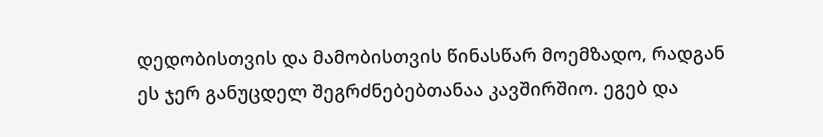დედობისთვის და მამობისთვის წინასწარ მოემზადო, რადგან ეს ჯერ განუცდელ შეგრძნებებთანაა კავშირშიო. ეგებ და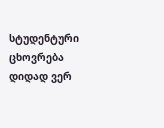სტუდენტური ცხოვრება დიდად ვერ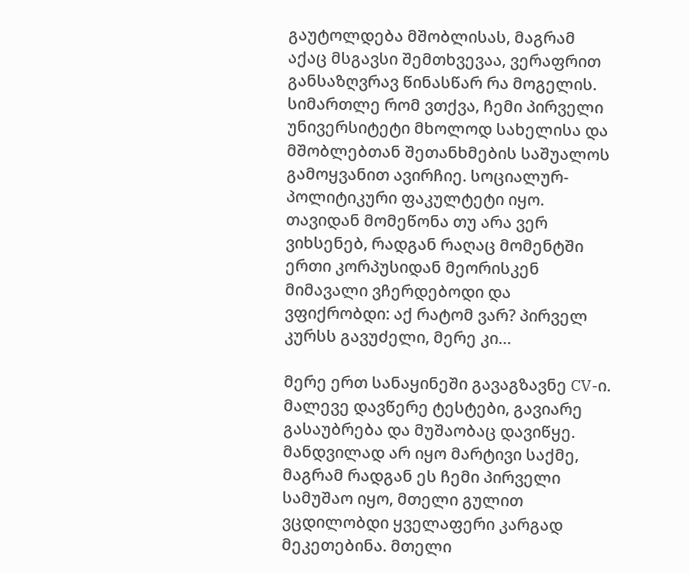გაუტოლდება მშობლისას, მაგრამ აქაც მსგავსი შემთხვევაა, ვერაფრით განსაზღვრავ წინასწარ რა მოგელის. სიმართლე რომ ვთქვა, ჩემი პირველი უნივერსიტეტი მხოლოდ სახელისა და მშობლებთან შეთანხმების საშუალოს გამოყვანით ავირჩიე. სოციალურ-პოლიტიკური ფაკულტეტი იყო. თავიდან მომეწონა თუ არა ვერ ვიხსენებ, რადგან რაღაც მომენტში ერთი კორპუსიდან მეორისკენ მიმავალი ვჩერდებოდი და ვფიქრობდი: აქ რატომ ვარ? პირველ კურსს გავუძელი, მერე კი…

მერე ერთ სანაყინეში გავაგზავნე CV-ი. მალევე დავწერე ტესტები, გავიარე გასაუბრება და მუშაობაც დავიწყე. მანდვილად არ იყო მარტივი საქმე, მაგრამ რადგან ეს ჩემი პირველი სამუშაო იყო, მთელი გულით ვცდილობდი ყველაფერი კარგად მეკეთებინა. მთელი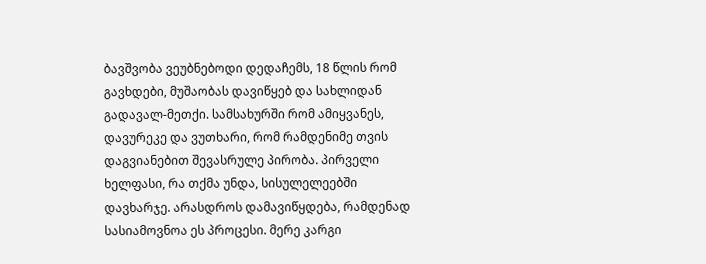ბავშვობა ვეუბნებოდი დედაჩემს, 18 წლის რომ გავხდები, მუშაობას დავიწყებ და სახლიდან გადავალ-მეთქი. სამსახურში რომ ამიყვანეს, დავურეკე და ვუთხარი, რომ რამდენიმე თვის დაგვიანებით შევასრულე პირობა. პირველი ხელფასი, რა თქმა უნდა, სისულელეებში დავხარჯე. არასდროს დამავიწყდება, რამდენად სასიამოვნოა ეს პროცესი. მერე კარგი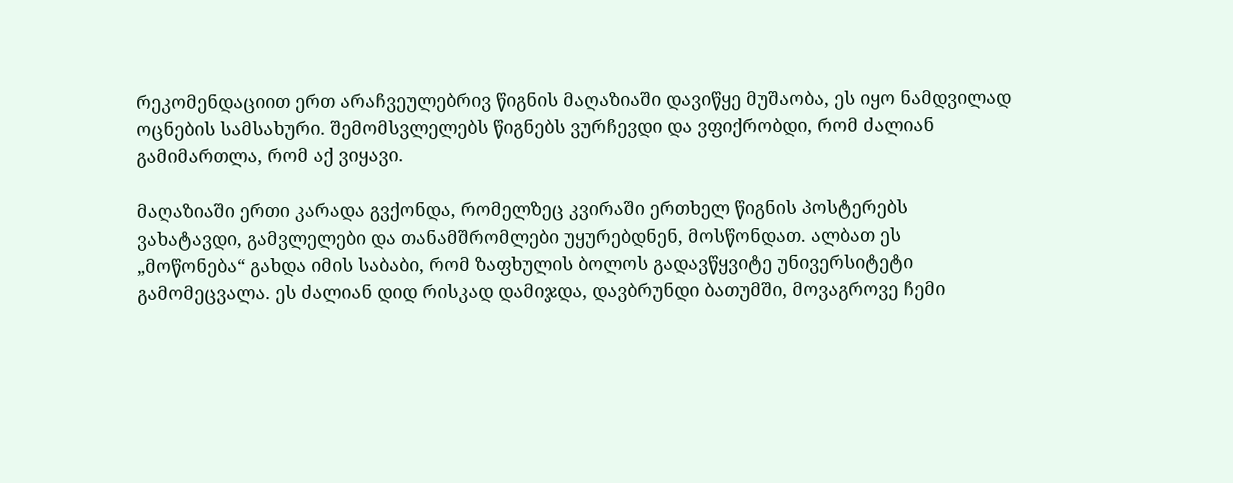რეკომენდაციით ერთ არაჩვეულებრივ წიგნის მაღაზიაში დავიწყე მუშაობა, ეს იყო ნამდვილად ოცნების სამსახური. შემომსვლელებს წიგნებს ვურჩევდი და ვფიქრობდი, რომ ძალიან გამიმართლა, რომ აქ ვიყავი.

მაღაზიაში ერთი კარადა გვქონდა, რომელზეც კვირაში ერთხელ წიგნის პოსტერებს ვახატავდი, გამვლელები და თანამშრომლები უყურებდნენ, მოსწონდათ. ალბათ ეს „მოწონება“ გახდა იმის საბაბი, რომ ზაფხულის ბოლოს გადავწყვიტე უნივერსიტეტი გამომეცვალა. ეს ძალიან დიდ რისკად დამიჯდა, დავბრუნდი ბათუმში, მოვაგროვე ჩემი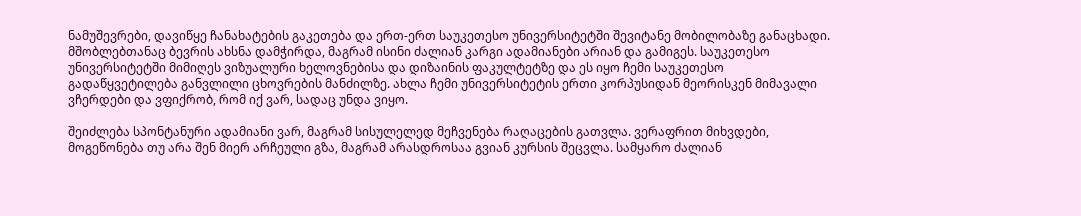ნამუშევრები, დავიწყე ჩანახატების გაკეთება და ერთ-ერთ საუკეთესო უნივერსიტეტში შევიტანე მობილობაზე განაცხადი. მშობლებთანაც ბევრის ახსნა დამჭირდა, მაგრამ ისინი ძალიან კარგი ადამიანები არიან და გამიგეს. საუკეთესო უნივერსიტეტში მიმიღეს ვიზუალური ხელოვნებისა და დიზაინის ფაკულტეტზე და ეს იყო ჩემი საუკეთესო გადაწყვეტილება განვლილი ცხოვრების მანძილზე. ახლა ჩემი უნივერსიტეტის ერთი კორპუსიდან მეორისკენ მიმავალი ვჩერდები და ვფიქრობ, რომ იქ ვარ, სადაც უნდა ვიყო.

შეიძლება სპონტანური ადამიანი ვარ, მაგრამ სისულელედ მეჩვენება რაღაცების გათვლა. ვერაფრით მიხვდები, მოგეწონება თუ არა შენ მიერ არჩეული გზა, მაგრამ არასდროსაა გვიან კურსის შეცვლა. სამყარო ძალიან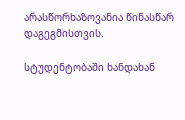არასწორხაზოვანია წინასწარ დაგეგმისთვის.

სტუდენტობაში ხანდახან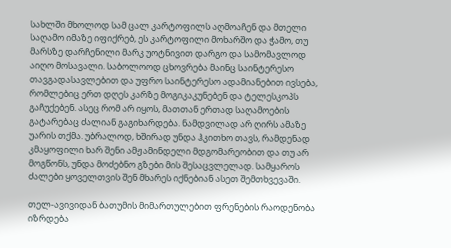სახლში მხოლოდ სამ ცალ კარტოფილს აღმოაჩენ და მთელი საღამო იმაზე იფიქრებ, ეს კარტოფილი მოხარშო და ჭამო, თუ მარსზე დარჩენილი მარკ უოტნივით დარგო და სამომავლოდ აიღო მოსავალი. საბოლოოდ ცხოვრება მაინც საინტერესო თავგადასავლებით და უფრო საინტერესო ადამიანებით ივსება, რომლებიც ერთ დღეს კარზე მოგიკაკუნებენ და ტელესკოპს გაჩუქებენ. ასეც რომ არ იყოს, მათთან ერთად საღამოების გატარებაც ძალიან გაგიხარდება. ნამდვილად არ ღირს ამაზე უარის თქმა. უბრალოდ, ხშირად უნდა ჰკითხო თავს, რამდენად კმაყოფილი ხარ შენი ამჟამინდელი მდგომარეობით და თუ არ მოგწონს, უნდა მოძებნო გზები მის შესაცვლელად. სამყაროს ძალები ყოველთვის შენ მხარეს იქნებიან ასეთ შემთხვევაში.

თელ-ავივიდან ბათუმის მიმართულებით ფრენების რაოდენობა იზრდება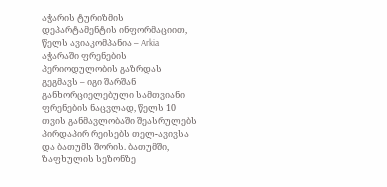აჭარის ტურიზმის დეპარტამენტის ინფორმაციით, წელს ავიაკომპანია – Arkia აჭარაში ფრენების პერიოდულობის გაზრდას გეგმავს – იგი შარშან განხორციელებული სამთვიანი ფრენების ნაცვლად, წელს 10 თვის განმავლობაში შეასრულებს პირდაპირ რეისებს თელ-ავივსა და ბათუმს შორის. ბათუმში, ზაფხულის სეზონზე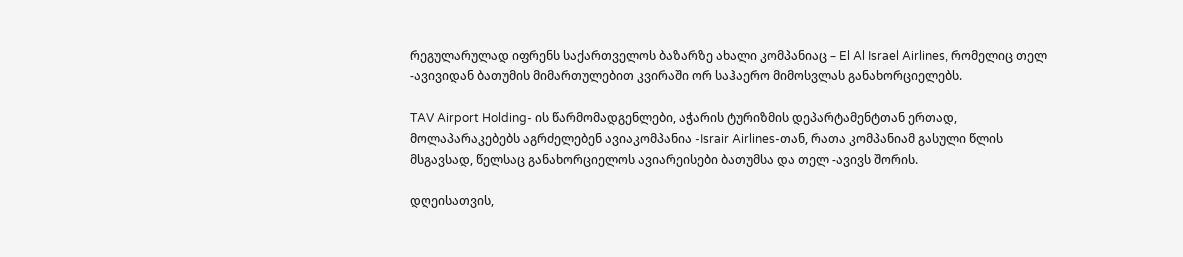რეგულარულად იფრენს საქართველოს ბაზარზე ახალი კომპანიაც – El Al Israel Airlines, რომელიც თელ -ავივიდან ბათუმის მიმართულებით კვირაში ორ საჰაერო მიმოსვლას განახორციელებს.

TAV Airport Holding- ის წარმომადგენლები, აჭარის ტურიზმის დეპარტამენტთან ერთად, მოლაპარაკებებს აგრძელებენ ავიაკომპანია -Israir Airlines-თან, რათა კომპანიამ გასული წლის მსგავსად, წელსაც განახორციელოს ავიარეისები ბათუმსა და თელ -ავივს შორის.

დღეისათვის,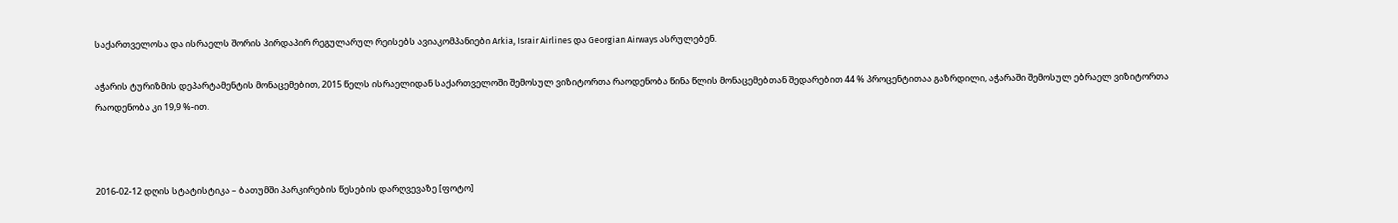საქართველოსა და ისრაელს შორის პირდაპირ რეგულარულ რეისებს ავიაკომპანიები Arkia, Israir Airlines და Georgian Airways ასრულებენ.

აჭარის ტურიზმის დეპარტამენტის მონაცემებით, 2015 წელს ისრაელიდან საქართველოში შემოსულ ვიზიტორთა რაოდენობა წინა წლის მონაცემებთან შედარებით 44 % პროცენტითაა გაზრდილი, აჭარაში შემოსულ ებრაელ ვიზიტორთა რაოდენობა კი 19,9 %-ით.



2016-02-12 დღის სტატისტიკა – ბათუმში პარკირების წესების დარღვევაზე [ფოტო]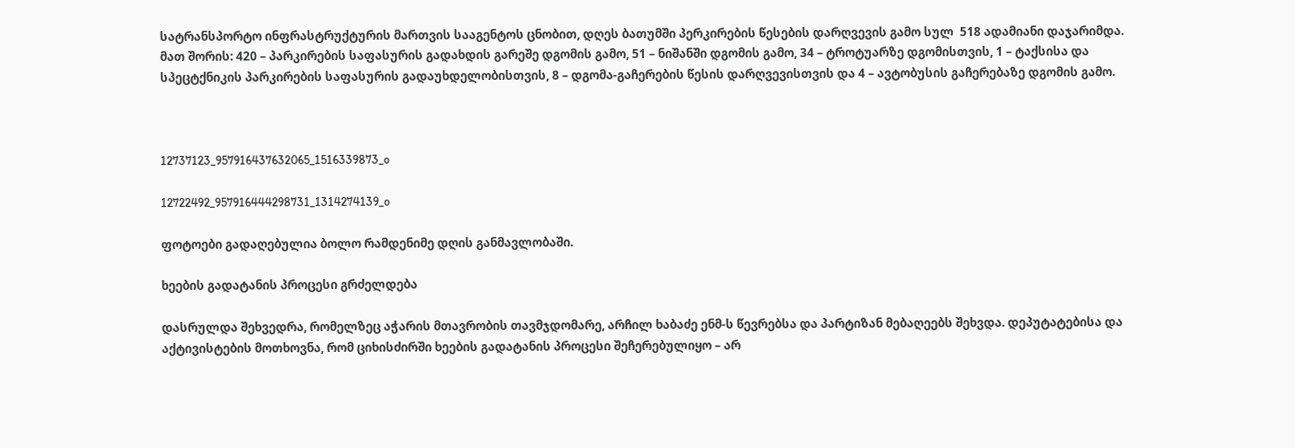სატრანსპორტო ინფრასტრუქტურის მართვის სააგენტოს ცნობით, დღეს ბათუმში პერკირების წესების დარღვევის გამო სულ  518 ადამიანი დაჯარიმდა. მათ შორის: 420 – პარკირების საფასურის გადახდის გარეშე დგომის გამო, 51 – ნიშანში დგომის გამო, 34 – ტროტუარზე დგომისთვის, 1 – ტაქსისა და სპეცტქნიკის პარკირების საფასურის გადაუხდელობისთვის, 8 – დგომა-გაჩერების წესის დარღვევისთვის და 4 – ავტობუსის გაჩერებაზე დგომის გამო.



12737123_957916437632065_1516339873_o

12722492_957916444298731_1314274139_o

ფოტოები გადაღებულია ბოლო რამდენიმე დღის განმავლობაში.

ხეების გადატანის პროცესი გრძელდება

დასრულდა შეხვედრა, რომელზეც აჭარის მთავრობის თავმჯდომარე, არჩილ ხაბაძე ენმ-ს წევრებსა და პარტიზან მებაღეებს შეხვდა. დეპუტატებისა და აქტივისტების მოთხოვნა, რომ ციხისძირში ხეების გადატანის პროცესი შეჩერებულიყო – არ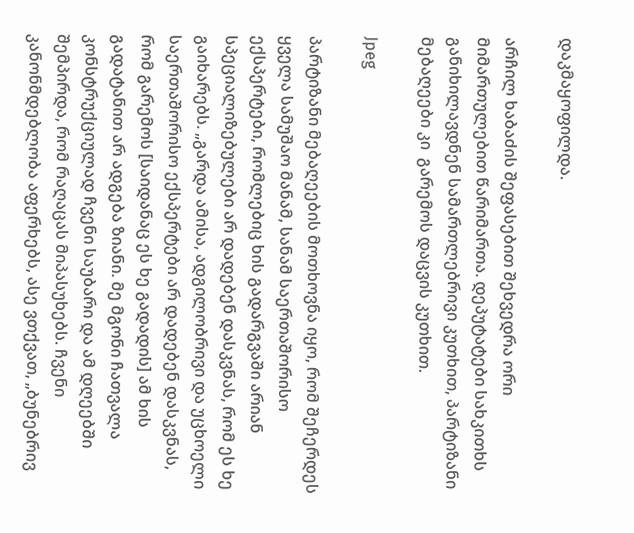დაკმაყოფილდა.

არჩილ ხაბაძის შეფასებით შეხვედრა ორი მიმართულებით წარიმართა. დეპუტატები სახკითხს განიხილავდნენ სამართლებრივი კუთხით, პარტიზანი მებაღეები კი  გარემოს დაცვის კუთხით.

Jpeg

პარტიზანი მებაღეების მოთხოვნა იყო, რომ შეჩერდეს ყველა სამუშაო მანამ, სანამ საერთაშორისო ექსპერტები, რომლებიც ხის გადარგვაში არიან სპეციალიზებულები არ დადებენ დასკვნას, რომ ეს ხე გაიხარებს. „გარდა ამისა, ადგილობრივი და უცხოელი საერთაშორისო ექსპერტები არ დადებენ დასკვნას, რომ გარემოს [საიდანაც ეს ხე გადადის] ამ ხის გადატანით არ ადგება ზიანი. მე მგონი ჩათვალა კონსტრუქციულად ჩვენი საუბარი და ამ დღეებში შემპირდა, რომ რაღაცას მიპასუხებს. ჩვენი კანონმდებლობა აფერხებს, ასე ვთქვათ, „ბუნებრივ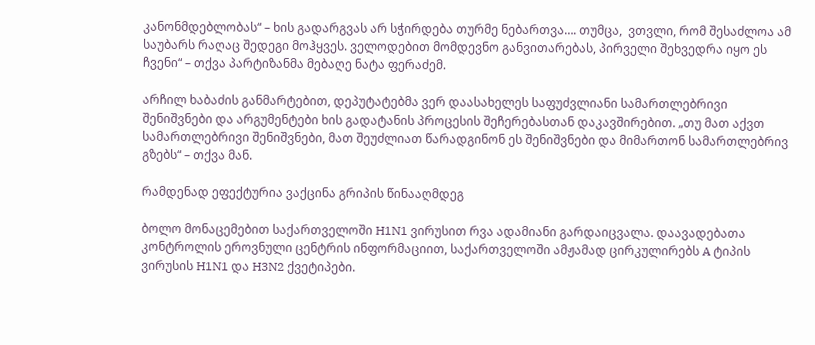კანონმდებლობას“ – ხის გადარგვას არ სჭირდება თურმე ნებართვა…. თუმცა,  ვთვლი, რომ შესაძლოა ამ საუბარს რაღაც შედეგი მოჰყვეს. ველოდებით მომდევნო განვითარებას, პირველი შეხვედრა იყო ეს ჩვენი“ – თქვა პარტიზანმა მებაღე ნატა ფერაძემ.

არჩილ ხაბაძის განმარტებით, დეპუტატებმა ვერ დაასახელეს საფუძვლიანი სამართლებრივი შენიშვნები და არგუმენტები ხის გადატანის პროცესის შეჩერებასთან დაკავშირებით. „თუ მათ აქვთ სამართლებრივი შენიშვნები, მათ შეუძლიათ წარადგინონ ეს შენიშვნები და მიმართონ სამართლებრივ გზებს“ – თქვა მან.

რამდენად ეფექტურია ვაქცინა გრიპის წინააღმდეგ

ბოლო მონაცემებით საქართველოში H1N1 ვირუსით რვა ადამიანი გარდაიცვალა. დაავადებათა კონტროლის ეროვნული ცენტრის ინფორმაციით, საქართველოში ამჟამად ცირკულირებს A ტიპის ვირუსის H1N1 და H3N2 ქვეტიპები.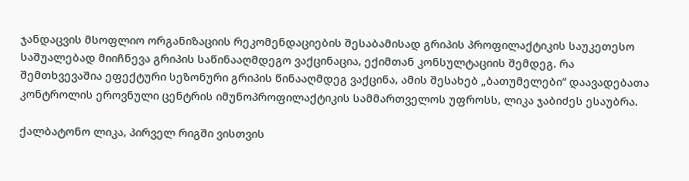ჯანდაცვის მსოფლიო ორგანიზაციის რეკომენდაციების შესაბამისად გრიპის პროფილაქტიკის საუკეთესო საშუალებად მიიჩნევა გრიპის საწინააღმდეგო ვაქცინაცია, ექიმთან კონსულტაციის შემდეგ. რა შემთხვევაშია ეფექტური სეზონური გრიპის წინააღმდეგ ვაქცინა, ამის შესახებ „ბათუმელები“ დაავადებათა კონტროლის ეროვნული ცენტრის იმუნოპროფილაქტიკის სამმართველოს უფროსს, ლიკა ჯაბიძეს ესაუბრა.

ქალბატონო ლიკა, პირველ რიგში ვისთვის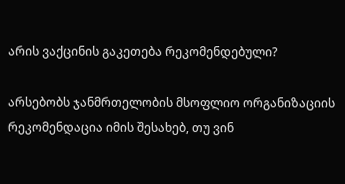არის ვაქცინის გაკეთება რეკომენდებული?

არსებობს ჯანმრთელობის მსოფლიო ორგანიზაციის რეკომენდაცია იმის შესახებ, თუ ვინ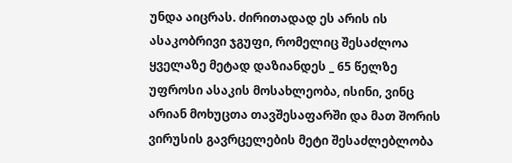უნდა აიცრას. ძირითადად ეს არის ის ასაკობრივი ჯგუფი, რომელიც შესაძლოა ყველაზე მეტად დაზიანდეს _ 65 წელზე უფროსი ასაკის მოსახლეობა, ისინი, ვინც არიან მოხუცთა თავშესაფარში და მათ შორის ვირუსის გავრცელების მეტი შესაძლებლობა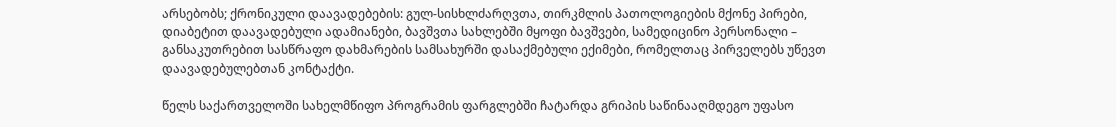არსებობს; ქრონიკული დაავადებების: გულ-სისხლძარღვთა, თირკმლის პათოლოგიების მქონე პირები, დიაბეტით დაავადებული ადამიანები, ბავშვთა სახლებში მყოფი ბავშვები, სამედიცინო პერსონალი – განსაკუთრებით სასწრაფო დახმარების სამსახურში დასაქმებული ექიმები, რომელთაც პირველებს უწევთ დაავადებულებთან კონტაქტი.

წელს საქართველოში სახელმწიფო პროგრამის ფარგლებში ჩატარდა გრიპის საწინააღმდეგო უფასო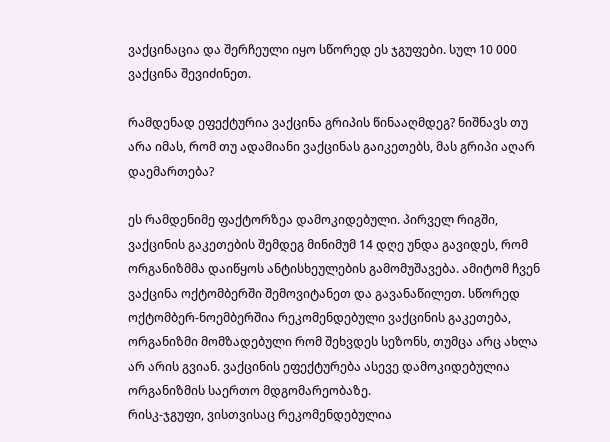ვაქცინაცია და შერჩეული იყო სწორედ ეს ჯგუფები. სულ 10 000 ვაქცინა შევიძინეთ.

რამდენად ეფექტურია ვაქცინა გრიპის წინააღმდეგ? ნიშნავს თუ არა იმას, რომ თუ ადამიანი ვაქცინას გაიკეთებს, მას გრიპი აღარ დაემართება?

ეს რამდენიმე ფაქტორზეა დამოკიდებული. პირველ რიგში, ვაქცინის გაკეთების შემდეგ მინიმუმ 14 დღე უნდა გავიდეს, რომ ორგანიზმმა დაიწყოს ანტისხეულების გამომუშავება. ამიტომ ჩვენ ვაქცინა ოქტომბერში შემოვიტანეთ და გავანაწილეთ. სწორედ ოქტომბერ-ნოემბერშია რეკომენდებული ვაქცინის გაკეთება, ორგანიზმი მომზადებული რომ შეხვდეს სეზონს, თუმცა არც ახლა არ არის გვიან. ვაქცინის ეფექტურება ასევე დამოკიდებულია ორგანიზმის საერთო მდგომარეობაზე.
რისკ-ჯგუფი, ვისთვისაც რეკომენდებულია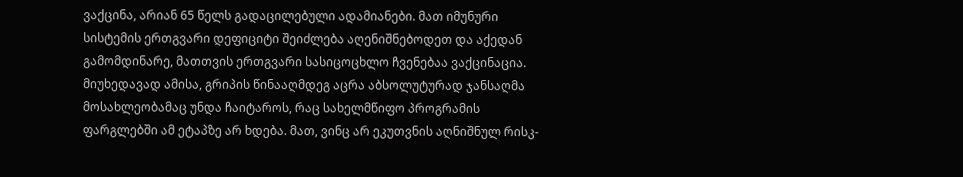ვაქცინა, არიან 65 წელს გადაცილებული ადამიანები. მათ იმუნური სისტემის ერთგვარი დეფიციტი შეიძლება აღენიშნებოდეთ და აქედან გამომდინარე, მათთვის ერთგვარი სასიცოცხლო ჩვენებაა ვაქცინაცია. მიუხედავად ამისა, გრიპის წინააღმდეგ აცრა აბსოლუტურად ჯანსაღმა მოსახლეობამაც უნდა ჩაიტაროს, რაც სახელმწიფო პროგრამის ფარგლებში ამ ეტაპზე არ ხდება. მათ, ვინც არ ეკუთვნის აღნიშნულ რისკ-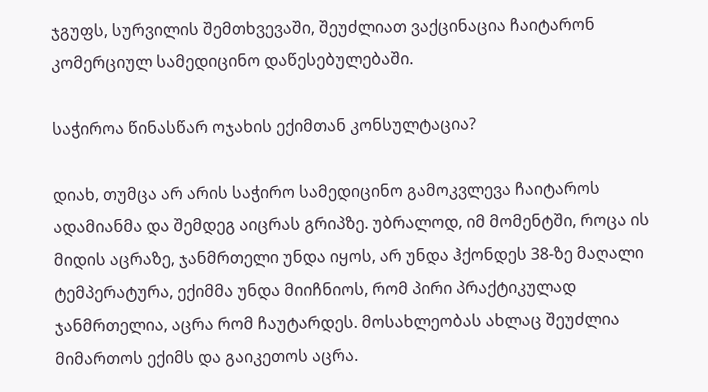ჯგუფს, სურვილის შემთხვევაში, შეუძლიათ ვაქცინაცია ჩაიტარონ კომერციულ სამედიცინო დაწესებულებაში.

საჭიროა წინასწარ ოჯახის ექიმთან კონსულტაცია?

დიახ, თუმცა არ არის საჭირო სამედიცინო გამოკვლევა ჩაიტაროს ადამიანმა და შემდეგ აიცრას გრიპზე. უბრალოდ, იმ მომენტში, როცა ის მიდის აცრაზე, ჯანმრთელი უნდა იყოს, არ უნდა ჰქონდეს 38-ზე მაღალი ტემპერატურა, ექიმმა უნდა მიიჩნიოს, რომ პირი პრაქტიკულად ჯანმრთელია, აცრა რომ ჩაუტარდეს. მოსახლეობას ახლაც შეუძლია მიმართოს ექიმს და გაიკეთოს აცრა.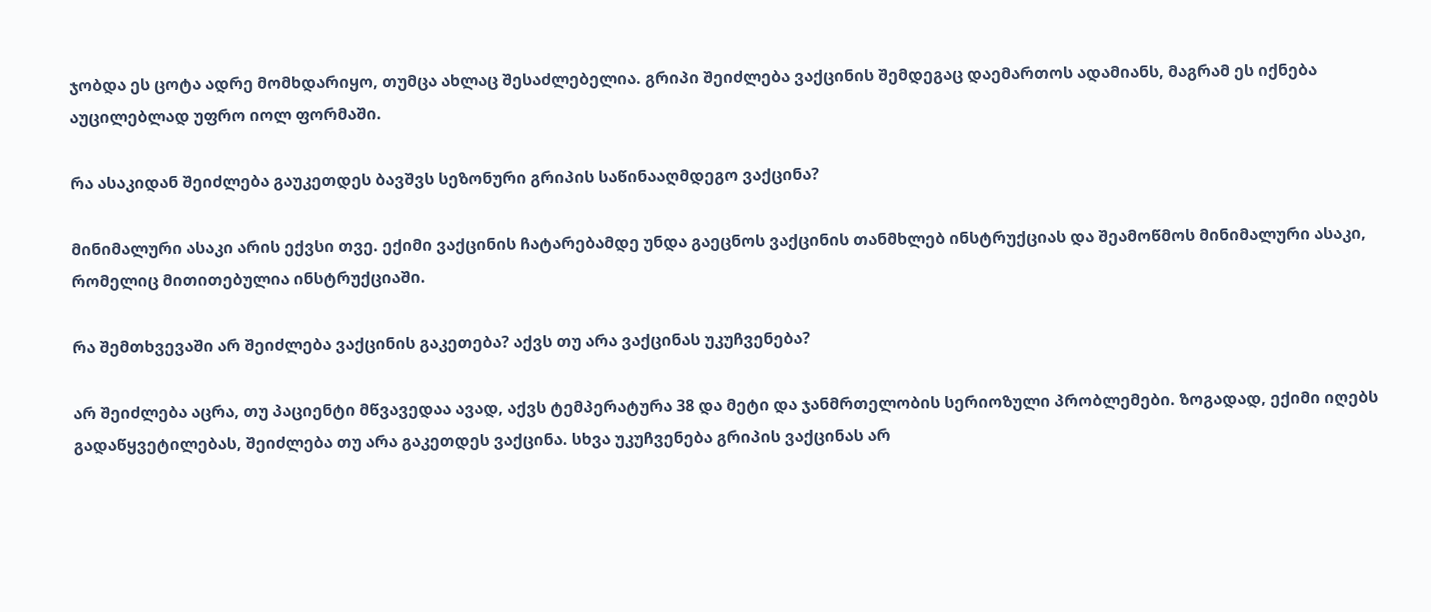ჯობდა ეს ცოტა ადრე მომხდარიყო, თუმცა ახლაც შესაძლებელია. გრიპი შეიძლება ვაქცინის შემდეგაც დაემართოს ადამიანს, მაგრამ ეს იქნება აუცილებლად უფრო იოლ ფორმაში.

რა ასაკიდან შეიძლება გაუკეთდეს ბავშვს სეზონური გრიპის საწინააღმდეგო ვაქცინა?

მინიმალური ასაკი არის ექვსი თვე. ექიმი ვაქცინის ჩატარებამდე უნდა გაეცნოს ვაქცინის თანმხლებ ინსტრუქციას და შეამოწმოს მინიმალური ასაკი, რომელიც მითითებულია ინსტრუქციაში.

რა შემთხვევაში არ შეიძლება ვაქცინის გაკეთება? აქვს თუ არა ვაქცინას უკუჩვენება?

არ შეიძლება აცრა, თუ პაციენტი მწვავედაა ავად, აქვს ტემპერატურა 38 და მეტი და ჯანმრთელობის სერიოზული პრობლემები. ზოგადად, ექიმი იღებს გადაწყვეტილებას, შეიძლება თუ არა გაკეთდეს ვაქცინა. სხვა უკუჩვენება გრიპის ვაქცინას არ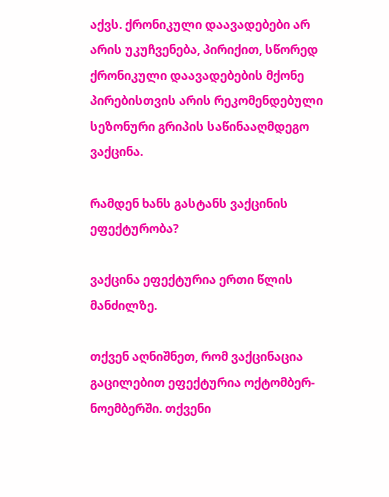აქვს. ქრონიკული დაავადებები არ არის უკუჩვენება, პირიქით, სწორედ ქრონიკული დაავადებების მქონე პირებისთვის არის რეკომენდებული სეზონური გრიპის საწინააღმდეგო ვაქცინა.

რამდენ ხანს გასტანს ვაქცინის ეფექტურობა?

ვაქცინა ეფექტურია ერთი წლის მანძილზე.

თქვენ აღნიშნეთ, რომ ვაქცინაცია გაცილებით ეფექტურია ოქტომბერ-ნოემბერში. თქვენი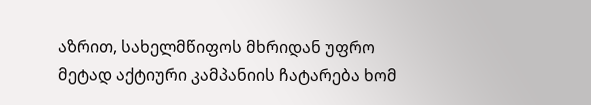აზრით, სახელმწიფოს მხრიდან უფრო მეტად აქტიური კამპანიის ჩატარება ხომ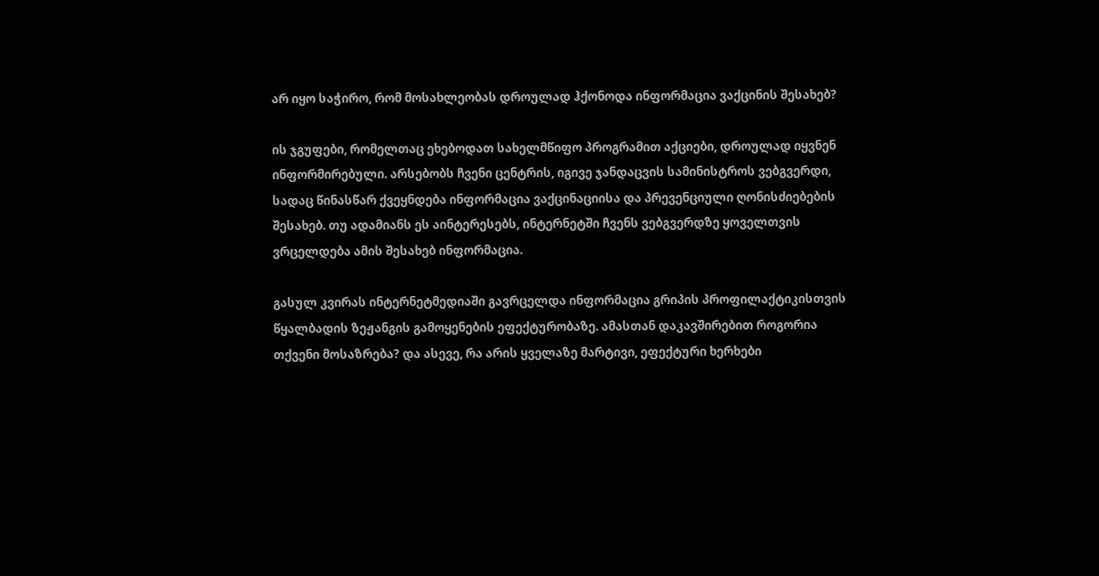არ იყო საჭირო, რომ მოსახლეობას დროულად ჰქონოდა ინფორმაცია ვაქცინის შესახებ?

ის ჯგუფები, რომელთაც ეხებოდათ სახელმწიფო პროგრამით აქციები, დროულად იყვნენ ინფორმირებული. არსებობს ჩვენი ცენტრის, იგივე ჯანდაცვის სამინისტროს ვებგვერდი, სადაც წინასწარ ქვეყნდება ინფორმაცია ვაქცინაციისა და პრევენციული ღონისძიებების შესახებ. თუ ადამიანს ეს აინტერესებს, ინტერნეტში ჩვენს ვებგვერდზე ყოველთვის ვრცელდება ამის შესახებ ინფორმაცია.

გასულ კვირას ინტერნეტმედიაში გავრცელდა ინფორმაცია გრიპის პროფილაქტიკისთვის წყალბადის ზეჟანგის გამოყენების ეფექტურობაზე. ამასთან დაკავშირებით როგორია თქვენი მოსაზრება? და ასევე, რა არის ყველაზე მარტივი, ეფექტური ხერხები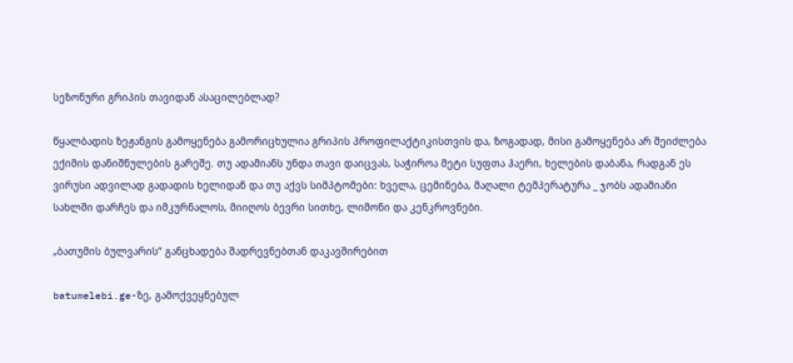სეზონური გრიპის თავიდან ასაცილებლად?

წყალბადის ზეჟანგის გამოყენება გამორიცხულია გრიპის პროფილაქტიკისთვის და, ზოგადად, მისი გამოყენება არ შეიძლება ექიმის დანიშნულების გარეშე. თუ ადამიანს უნდა თავი დაიცვას, საჭიროა მეტი სუფთა ჰაერი, ხელების დაბანა, რადგან ეს ვირუსი ადვილად გადადის ხელიდან და თუ აქვს სიმპტომები: ხველა, ცემინება, მაღალი ტემპერატურა _ ჯობს ადამიანი სახლში დარჩეს და იმკურნალოს, მიიღოს ბევრი სითხე, ლიმონი და კენკროვნები.

„ბათუმის ბულვარის“ განცხადება შადრევნებთან დაკავშირებით

batumelebi.ge-ზე, გამოქვეყნებულ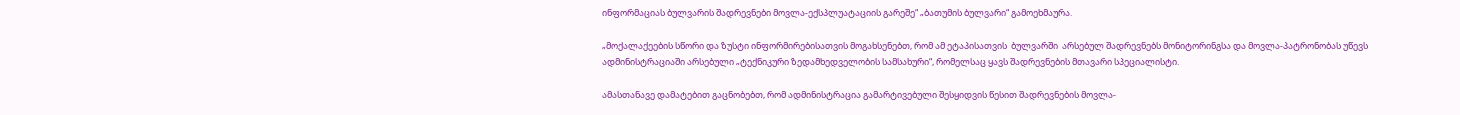ინფორმაციას ბულვარის შადრევნები მოვლა-ექსპლუატაციის გარეშე“ „ბათუმის ბულვარი“ გამოეხმაურა.

„მოქალაქეების სწორი და ზუსტი ინფორმირებისათვის მოგახსენებთ, რომ ამ ეტაპისათვის  ბულვარში  არსებულ შადრევნებს მონიტორინგსა და მოვლა-პატრონობას უწევს ადმინისტრაციაში არსებული „ტექნიკური ზედამხედველობის სამსახური“, რომელსაც ყავს შადრევნების მთავარი სპეციალისტი.

ამასთანავე დამატებით გაცნობებთ, რომ ადმინისტრაცია გამარტივებული შესყიდვის წესით შადრევნების მოვლა-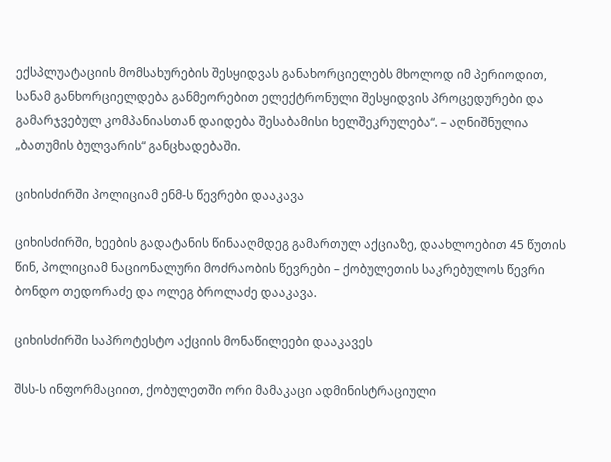ექსპლუატაციის მომსახურების შესყიდვას განახორციელებს მხოლოდ იმ პერიოდით, სანამ განხორციელდება განმეორებით ელექტრონული შესყიდვის პროცედურები და გამარჯვებულ კომპანიასთან დაიდება შესაბამისი ხელშეკრულება“. – აღნიშნულია „ბათუმის ბულვარის“ განცხადებაში.

ციხისძირში პოლიციამ ენმ-ს წევრები დააკავა

ციხისძირში, ხეების გადატანის წინააღმდეგ გამართულ აქციაზე, დაახლოებით 45 წუთის წინ, პოლიციამ ნაციონალური მოძრაობის წევრები – ქობულეთის საკრებულოს წევრი ბონდო თედორაძე და ოლეგ ბროლაძე დააკავა.

ციხისძირში საპროტესტო აქციის მონაწილეები დააკავეს

შსს-ს ინფორმაციით, ქობულეთში ორი მამაკაცი ადმინისტრაციული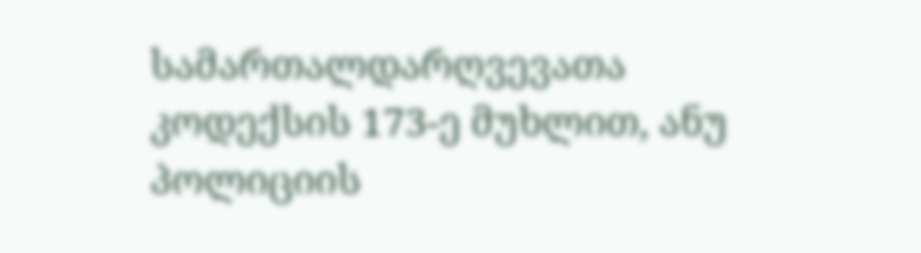სამართალდარღვევათა კოდექსის 173-ე მუხლით, ანუ პოლიციის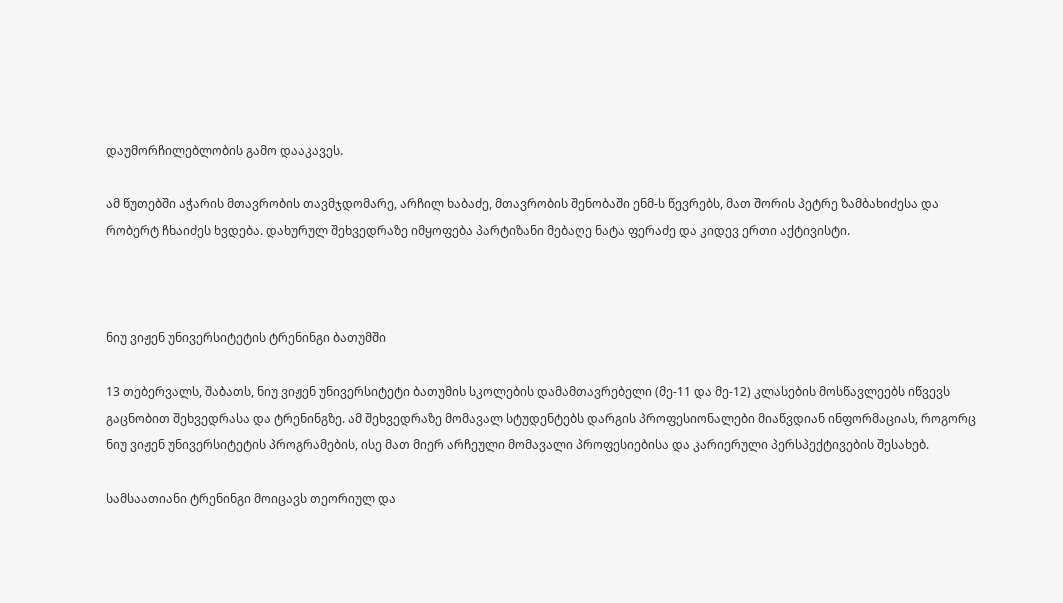დაუმორჩილებლობის გამო დააკავეს.

ამ წუთებში აჭარის მთავრობის თავმჯდომარე, არჩილ ხაბაძე, მთავრობის შენობაში ენმ-ს წევრებს, მათ შორის პეტრე ზამბახიძესა და რობერტ ჩხაიძეს ხვდება. დახურულ შეხვედრაზე იმყოფება პარტიზანი მებაღე ნატა ფერაძე და კიდევ ერთი აქტივისტი.



ნიუ ვიჟენ უნივერსიტეტის ტრენინგი ბათუმში

13 თებერვალს, შაბათს, ნიუ ვიჟენ უნივერსიტეტი ბათუმის სკოლების დამამთავრებელი (მე-11 და მე-12) კლასების მოსწავლეებს იწვევს გაცნობით შეხვედრასა და ტრენინგზე. ამ შეხვედრაზე მომავალ სტუდენტებს დარგის პროფესიონალები მიაწვდიან ინფორმაციას, როგორც ნიუ ვიჟენ უნივერსიტეტის პროგრამების, ისე მათ მიერ არჩეული მომავალი პროფესიებისა და კარიერული პერსპექტივების შესახებ.

სამსაათიანი ტრენინგი მოიცავს თეორიულ და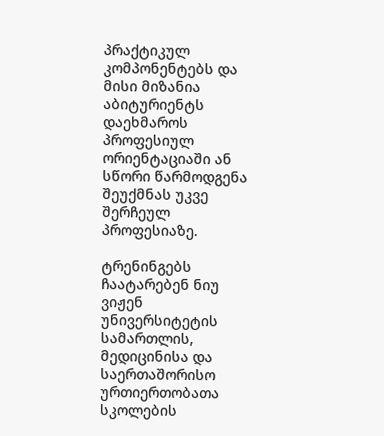პრაქტიკულ კომპონენტებს და მისი მიზანია აბიტურიენტს დაეხმაროს პროფესიულ ორიენტაციაში ან სწორი წარმოდგენა შეუქმნას უკვე შერჩეულ პროფესიაზე.

ტრენინგებს ჩაატარებენ ნიუ ვიჟენ უნივერსიტეტის სამართლის, მედიცინისა და საერთაშორისო ურთიერთობათა სკოლების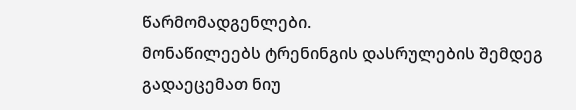წარმომადგენლები.
მონაწილეებს ტრენინგის დასრულების შემდეგ გადაეცემათ ნიუ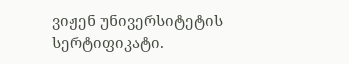ვიჟენ უნივერსიტეტის სერტიფიკატი.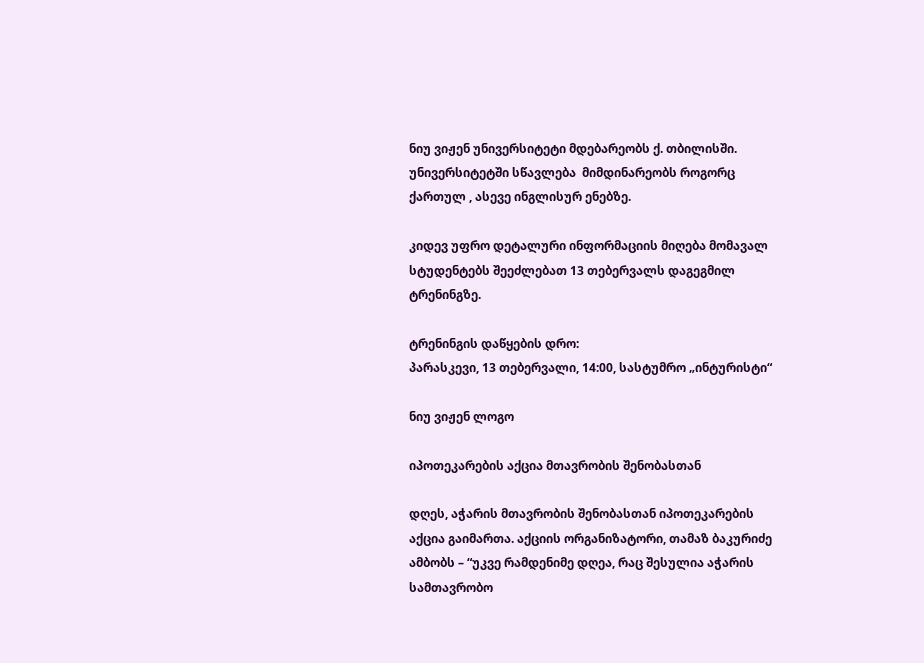ნიუ ვიჟენ უნივერსიტეტი მდებარეობს ქ. თბილისში. უნივერსიტეტში სწავლება  მიმდინარეობს როგორც ქართულ , ასევე ინგლისურ ენებზე.

კიდევ უფრო დეტალური ინფორმაციის მიღება მომავალ სტუდენტებს შეეძლებათ 13 თებერვალს დაგეგმილ ტრენინგზე.

ტრენინგის დაწყების დრო:
პარასკევი, 13 თებერვალი, 14:00, სასტუმრო „ინტურისტი“

ნიუ ვიჟენ ლოგო

იპოთეკარების აქცია მთავრობის შენობასთან

დღეს, აჭარის მთავრობის შენობასთან იპოთეკარების აქცია გაიმართა. აქციის ორგანიზატორი, თამაზ ბაკურიძე ამბობს – “უკვე რამდენიმე დღეა, რაც შესულია აჭარის სამთავრობო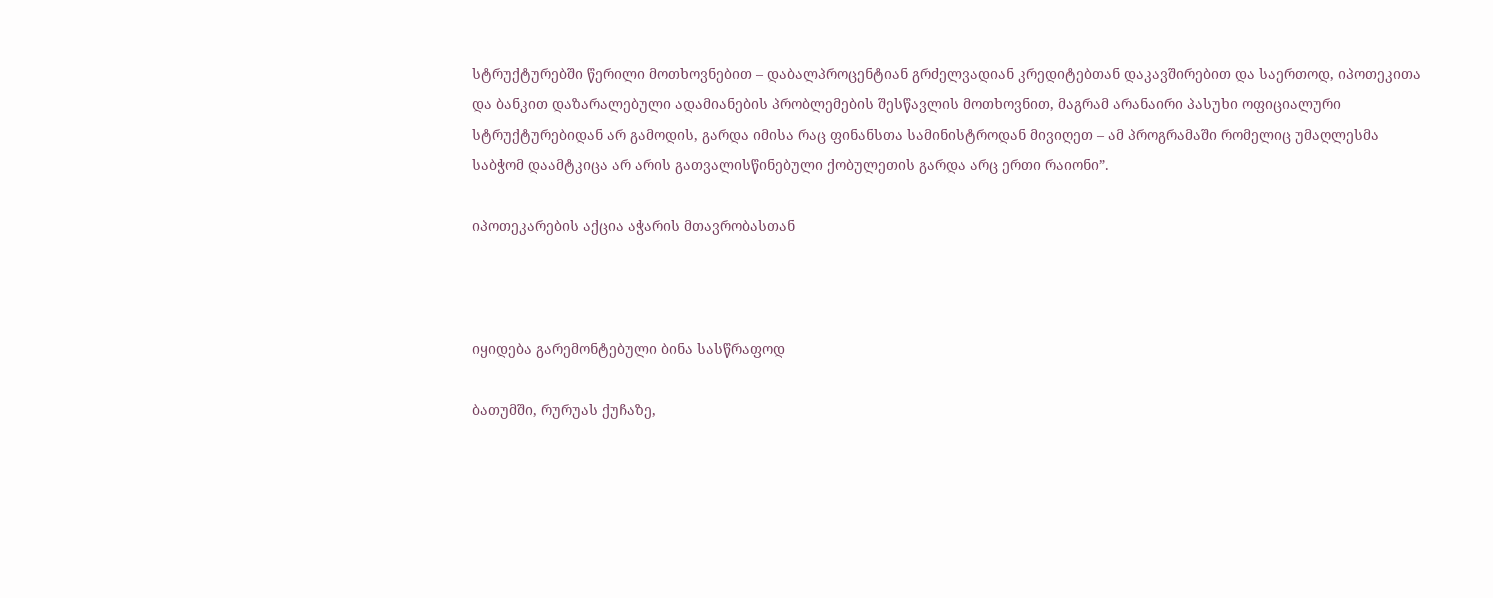სტრუქტურებში წერილი მოთხოვნებით – დაბალპროცენტიან გრძელვადიან კრედიტებთან დაკავშირებით და საერთოდ, იპოთეკითა და ბანკით დაზარალებული ადამიანების პრობლემების შესწავლის მოთხოვნით, მაგრამ არანაირი პასუხი ოფიციალური სტრუქტურებიდან არ გამოდის, გარდა იმისა რაც ფინანსთა სამინისტროდან მივიღეთ – ამ პროგრამაში რომელიც უმაღლესმა საბჭომ დაამტკიცა არ არის გათვალისწინებული ქობულეთის გარდა არც ერთი რაიონი”.

იპოთეკარების აქცია აჭარის მთავრობასთან



იყიდება გარემონტებული ბინა სასწრაფოდ

ბათუმში, რურუას ქუჩაზე,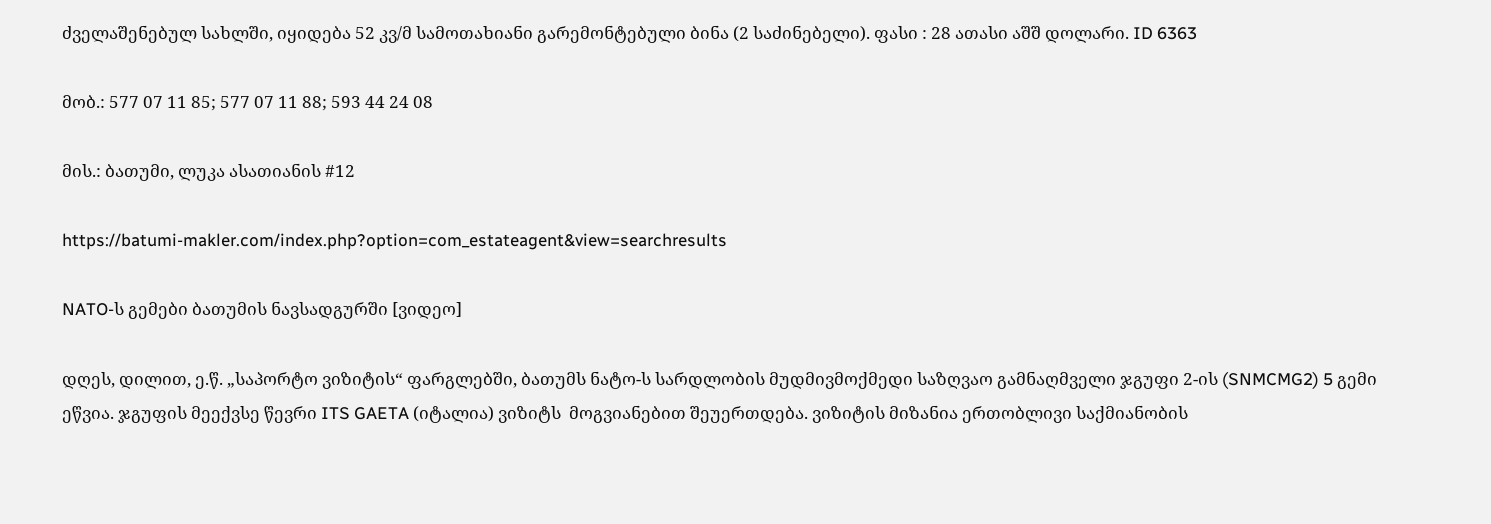ძველაშენებულ სახლში, იყიდება 52 კვ/მ სამოთახიანი გარემონტებული ბინა (2 საძინებელი). ფასი : 28 ათასი აშშ დოლარი. ID 6363

მობ.: 577 07 11 85; 577 07 11 88; 593 44 24 08

მის.: ბათუმი, ლუკა ასათიანის #12

https://batumi-makler.com/index.php?option=com_estateagent&view=searchresults

NATO-ს გემები ბათუმის ნავსადგურში [ვიდეო]

დღეს, დილით, ე.წ. „საპორტო ვიზიტის“ ფარგლებში, ბათუმს ნატო-ს სარდლობის მუდმივმოქმედი საზღვაო გამნაღმველი ჯგუფი 2-ის (SNMCMG2) 5 გემი ეწვია. ჯგუფის მეექვსე წევრი ITS GAETA (იტალია) ვიზიტს  მოგვიანებით შეუერთდება. ვიზიტის მიზანია ერთობლივი საქმიანობის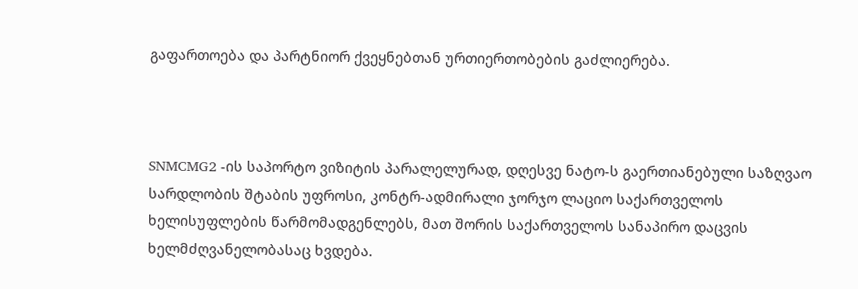გაფართოება და პარტნიორ ქვეყნებთან ურთიერთობების გაძლიერება.



SNMCMG2 -ის საპორტო ვიზიტის პარალელურად, დღესვე ნატო-ს გაერთიანებული საზღვაო სარდლობის შტაბის უფროსი, კონტრ-ადმირალი ჯორჯო ლაციო საქართველოს ხელისუფლების წარმომადგენლებს, მათ შორის საქართველოს სანაპირო დაცვის ხელმძღვანელობასაც ხვდება.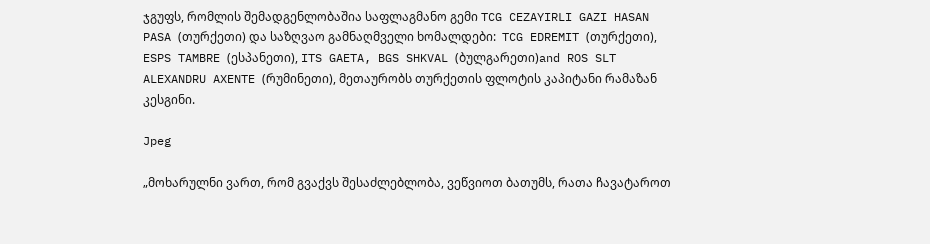ჯგუფს, რომლის შემადგენლობაშია საფლაგმანო გემი TCG CEZAYIRLI GAZI HASAN PASA (თურქეთი) და საზღვაო გამნაღმველი ხომალდები:  TCG EDREMIT (თურქეთი), ESPS TAMBRE (ესპანეთი), ITS GAETA, BGS SHKVAL (ბულგარეთი)and ROS SLT ALEXANDRU AXENTE (რუმინეთი), მეთაურობს თურქეთის ფლოტის კაპიტანი რამაზან კესგინი.

Jpeg

„მოხარულნი ვართ, რომ გვაქვს შესაძლებლობა, ვეწვიოთ ბათუმს, რათა ჩავატაროთ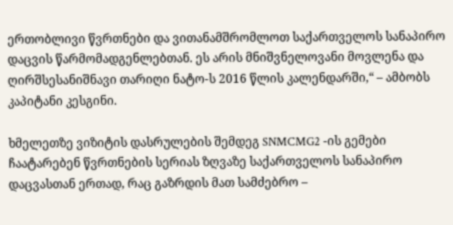ერთობლივი წვრთნები და ვითანამშრომლოთ საქართველოს სანაპირო დაცვის წარმომადგენლებთან. ეს არის მნიშვნელოვანი მოვლენა და ღირშსესანიშნავი თარიღი ნატო-ს 2016 წლის კალენდარში,“ – ამბობს კაპიტანი კესგინი.

ხმელეთზე ვიზიტის დასრულების შემდეგ SNMCMG2 -ის გემები ჩაატარებენ წვრთნების სერიას ზღვაზე საქართველოს სანაპირო დაცვასთან ერთად, რაც გაზრდის მათ სამძებრო –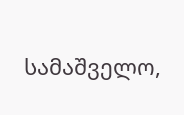სამაშველო,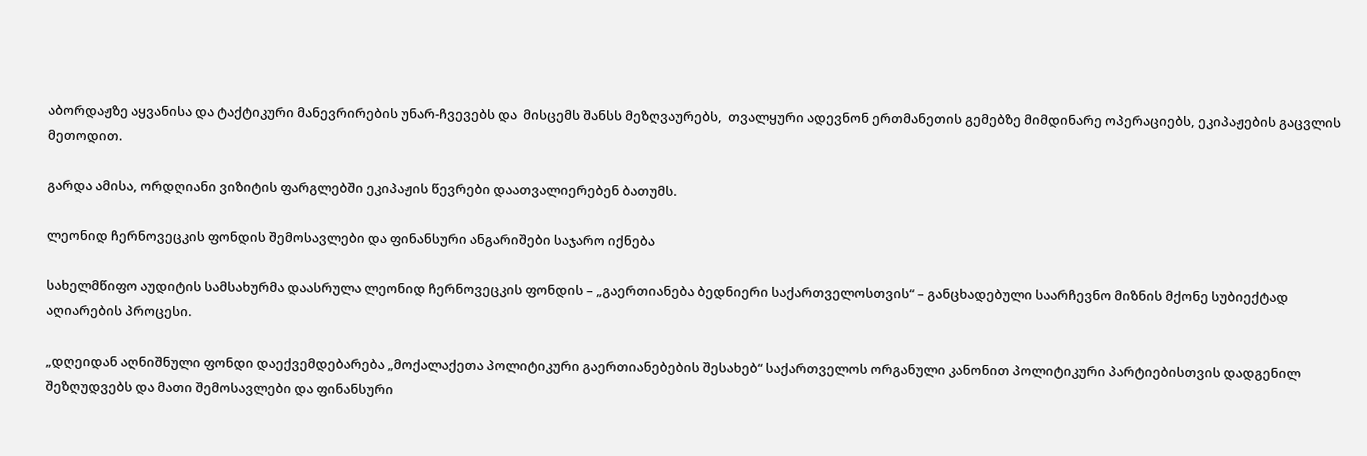აბორდაჟზე აყვანისა და ტაქტიკური მანევრირების უნარ-ჩვევებს და  მისცემს შანსს მეზღვაურებს,  თვალყური ადევნონ ერთმანეთის გემებზე მიმდინარე ოპერაციებს, ეკიპაჟების გაცვლის მეთოდით.

გარდა ამისა, ორდღიანი ვიზიტის ფარგლებში ეკიპაჟის წევრები დაათვალიერებენ ბათუმს.

ლეონიდ ჩერნოვეცკის ფონდის შემოსავლები და ფინანსური ანგარიშები საჯარო იქნება

სახელმწიფო აუდიტის სამსახურმა დაასრულა ლეონიდ ჩერნოვეცკის ფონდის – „გაერთიანება ბედნიერი საქართველოსთვის“ – განცხადებული საარჩევნო მიზნის მქონე სუბიექტად აღიარების პროცესი.

„დღეიდან აღნიშნული ფონდი დაექვემდებარება „მოქალაქეთა პოლიტიკური გაერთიანებების შესახებ“ საქართველოს ორგანული კანონით პოლიტიკური პარტიებისთვის დადგენილ შეზღუდვებს და მათი შემოსავლები და ფინანსური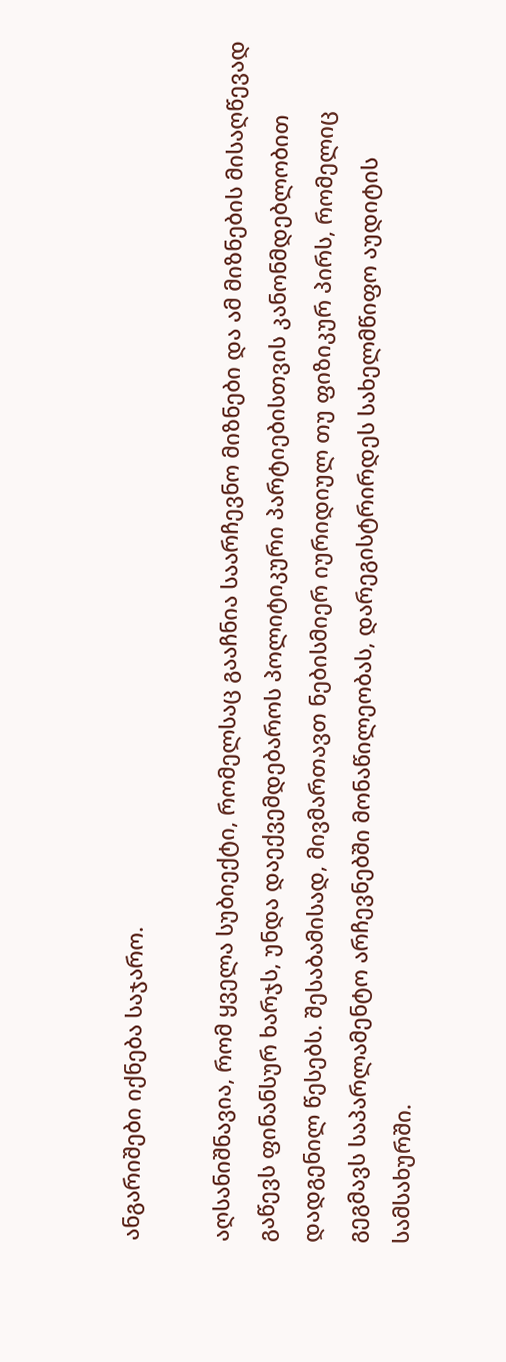ანგარიშები იქნება საჯარო.

აღსანიშნავია, რომ ყველა სუბიექტი, რომელსაც გააჩნია საარჩევნო მიზნები და ამ მიზნების მისაღწევად გაწევს ფინანსურ ხარჯს, უნდა დაექვემდებაროს პოლიტიკური პარტიებისთვის კანონმდებლობით დადგენილ წესებს. შესაბამისად, მივმართავთ ნებისმიერ იურიდიულ თუ ფიზიკურ პირს, რომელიც გეგმავს საპარლამენტო არჩევნებში მონაწილეობას, დარეგისტრირდეს სახელმწიფო აუდიტის სამსახურში.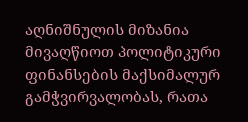აღნიშნულის მიზანია მივაღწიოთ პოლიტიკური ფინანსების მაქსიმალურ გამჭვირვალობას, რათა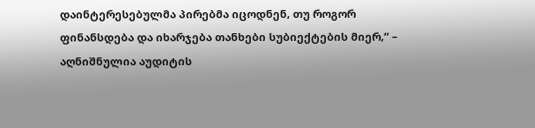დაინტერესებულმა პირებმა იცოდნენ, თუ როგორ ფინანსდება და იხარჯება თანხები სუბიექტების მიერ,“ – აღნიშნულია აუდიტის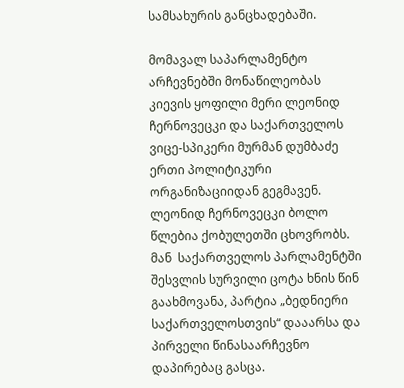სამსახურის განცხადებაში.

მომავალ საპარლამენტო არჩევნებში მონაწილეობას კიევის ყოფილი მერი ლეონიდ ჩერნოვეცკი და საქართველოს ვიცე-სპიკერი მურმან დუმბაძე ერთი პოლიტიკური  ორგანიზაციიდან გეგმავენ.   ლეონიდ ჩერნოვეცკი ბოლო წლებია ქობულეთში ცხოვრობს. მან  საქართველოს პარლამენტში შესვლის სურვილი ცოტა ხნის წინ გაახმოვანა, პარტია „ბედნიერი საქართველოსთვის“ დააარსა და პირველი წინასაარჩევნო დაპირებაც გასცა.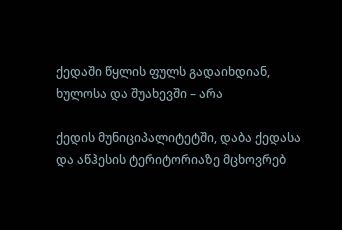ქედაში წყლის ფულს გადაიხდიან, ხულოსა და შუახევში – არა

ქედის მუნიციპალიტეტში, დაბა ქედასა და აწჰესის ტერიტორიაზე მცხოვრებ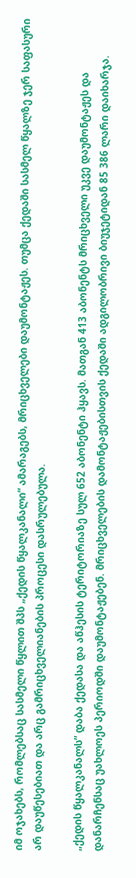იმ ოჯახებს, რომლებსაც სასმელი წყლით შპს „ქედის წყალკანალი“ ამარაგებს, მრიცხველები დაუმონტაჟეს. თუმცა ქედაში სასმელ წყალზე ჯერ საფასური არ დაუწესებიათ და არც გამრიცხველიანების პროცესი დასრულებულა.

„ქედის წყალკანალს” დაბა ქედასა და აწჰესის ტერიტორიაზე სულ 652 აბონენტი ჰყავს. მათგან 413 აბონენტს მრიცხველი უკვე დაუმონტაჟეს და დანარჩენსაც უახლოეს პერიოდში დაუმონტაჟებენ. მრიცხველების დამონტაჟებისთვის ქედაში ადგილობრივი ბიუჯეტიდან 85 386 ლარი დაიხარჯა.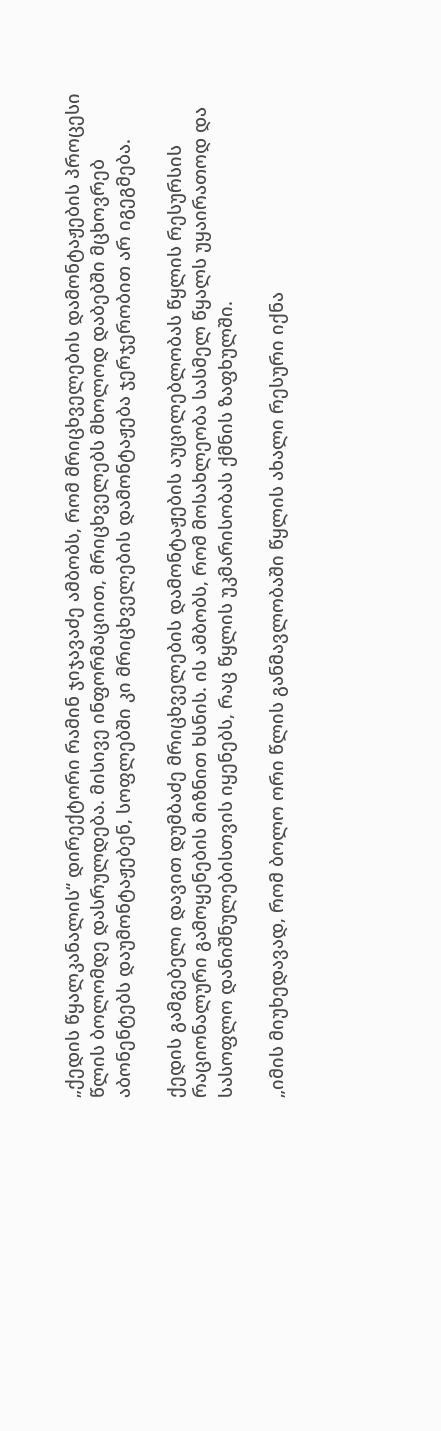„ქედის წყალკანალის“ დირექტორი რამინ ჯიჯავაძე ამბობს, რომ მრიცხველების დამონტაჟების პროცესი წლის ბოლომდე დასრულდება. მისივე ინფორმაციით, მრიცხველებს მხოლოდ დაბებში მცხოვრებ აბონენტებს დაუმონტაჟებენ, სოფლებში კი მრიცხველების დამონტაჟება ჯერჯერობით არ იგეგმება.

ქედის გამგებელი დავით დუმბაძე მრიცხველების დამონტაჟების აუცილებლობას წყლის რესურსის რაციონალური გამოყენების მიზნით ხსნის. ის ამბობს, რომ მოსახლეობა სასმელ წყალს უყაირათოდ და სასოფლო დანიშნულებისთვის იყენებს, რაც წყლის უკმარისობას ქმნის ზაფხულში.

„იმის მიუხედავად, რომ ბოლო ორი წლის განმავლობაში წყლის ახალი რესური იქნა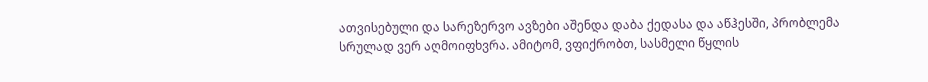ათვისებული და სარეზერვო ავზები აშენდა დაბა ქედასა და აწჰესში, პრობლემა სრულად ვერ აღმოიფხვრა. ამიტომ, ვფიქრობთ, სასმელი წყლის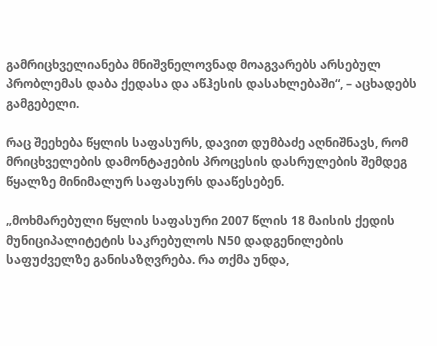გამრიცხველიანება მნიშვნელოვნად მოაგვარებს არსებულ პრობლემას დაბა ქედასა და აწჰესის დასახლებაში“, – აცხადებს გამგებელი.

რაც შეეხება წყლის საფასურს, დავით დუმბაძე აღნიშნავს, რომ მრიცხველების დამონტაჟების პროცესის დასრულების შემდეგ წყალზე მინიმალურ საფასურს დააწესებენ.

„მოხმარებული წყლის საფასური 2007 წლის 18 მაისის ქედის მუნიციპალიტეტის საკრებულოს N50 დადგენილების საფუძველზე განისაზღვრება. რა თქმა უნდა,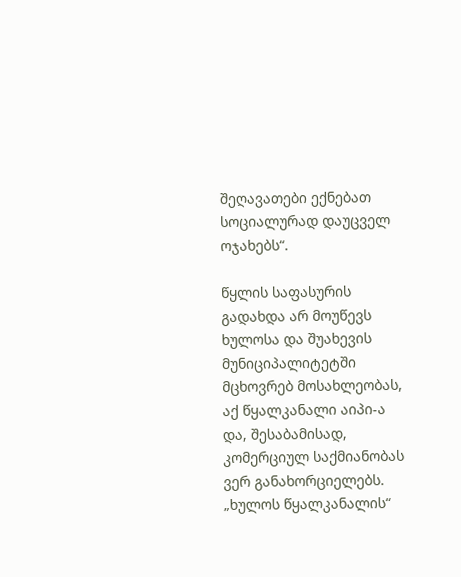შეღავათები ექნებათ სოციალურად დაუცველ ოჯახებს“.

წყლის საფასურის გადახდა არ მოუწევს ხულოსა და შუახევის მუნიციპალიტეტში მცხოვრებ მოსახლეობას, აქ წყალკანალი აიპი-ა და, შესაბამისად, კომერციულ საქმიანობას ვერ განახორციელებს. „ხულოს წყალკანალის“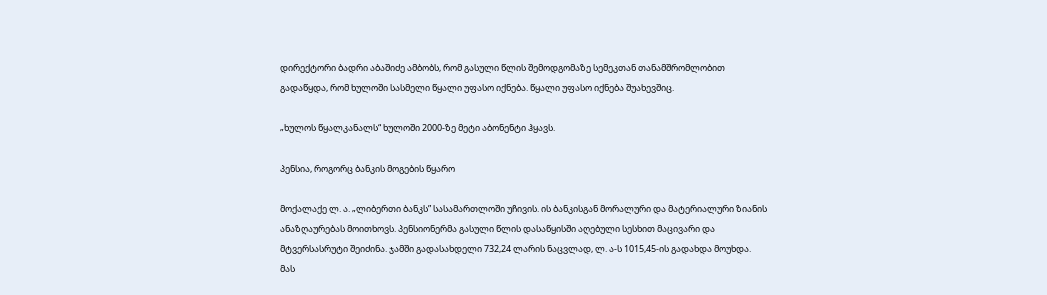დირექტორი ბადრი აბაშიძე ამბობს, რომ გასული წლის შემოდგომაზე სემეკთან თანამშრომლობით გადაწყდა, რომ ხულოში სასმელი წყალი უფასო იქნება. წყალი უფასო იქნება შუახევშიც.

„ხულოს წყალკანალს“ ხულოში 2000-ზე მეტი აბონენტი ჰყავს.

პენსია, როგორც ბანკის მოგების წყარო

მოქალაქე ლ. ა. „ლიბერთი ბანკს” სასამართლოში უჩივის. ის ბანკისგან მორალური და მატერიალური ზიანის ანაზღაურებას მოითხოვს. პენსიონერმა გასული წლის დასაწყისში აღებული სესხით მაცივარი და მტვერსასრუტი შეიძინა. ჯამში გადასახდელი 732,24 ლარის ნაცვლად, ლ. ა-ს 1015,45-ის გადახდა მოუხდა. მას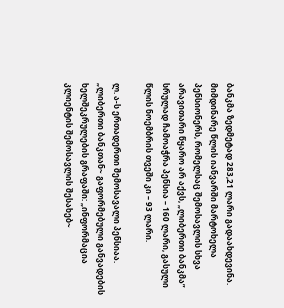ბანკმა ზედმეტად 283,21 ლარი გადაახდევინა. მიმდინარე წლის იანვარში მარტოხელა პენსიონერს, რომელსაც შემოსავლის სხვა არავითარი წყარო არ აქვს, „ლიბერთი ბანკმა” სრულად ჩამოაჭრა პენსია – 160 ლარი, გასული წლის ნოემბრის თვეში კი – 93 ლარი.

ლ. ა-ს ერთადერთი შემოსავალი პენსიაა. „ლიბერთი ბანკთან~ გაფორმებული განვადების ხელშეკრულების გრაფაში: „ინფორმაცია კლიენტის შემოსავლის შესახებ~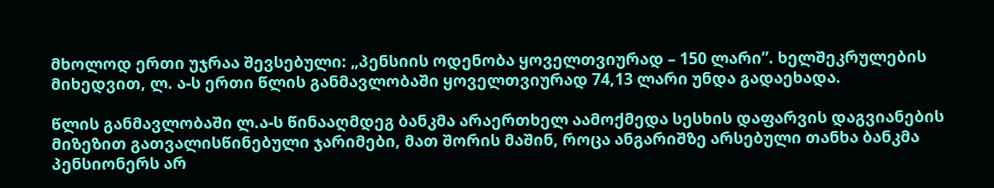მხოლოდ ერთი უჯრაა შევსებული: „პენსიის ოდენობა ყოველთვიურად – 150 ლარი”. ხელშეკრულების მიხედვით, ლ. ა-ს ერთი წლის განმავლობაში ყოველთვიურად 74,13 ლარი უნდა გადაეხადა.

წლის განმავლობაში ლ.ა-ს წინააღმდეგ ბანკმა არაერთხელ აამოქმედა სესხის დაფარვის დაგვიანების მიზეზით გათვალისწინებული ჯარიმები, მათ შორის მაშინ, როცა ანგარიშზე არსებული თანხა ბანკმა პენსიონერს არ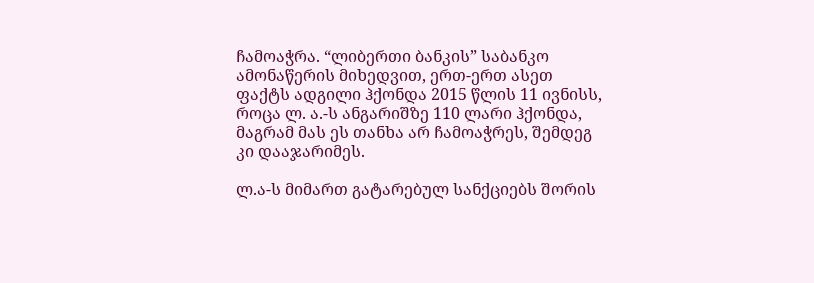ჩამოაჭრა. “ლიბერთი ბანკის” საბანკო ამონაწერის მიხედვით, ერთ-ერთ ასეთ ფაქტს ადგილი ჰქონდა 2015 წლის 11 ივნისს, როცა ლ. ა.-ს ანგარიშზე 110 ლარი ჰქონდა, მაგრამ მას ეს თანხა არ ჩამოაჭრეს, შემდეგ კი დააჯარიმეს.

ლ.ა-ს მიმართ გატარებულ სანქციებს შორის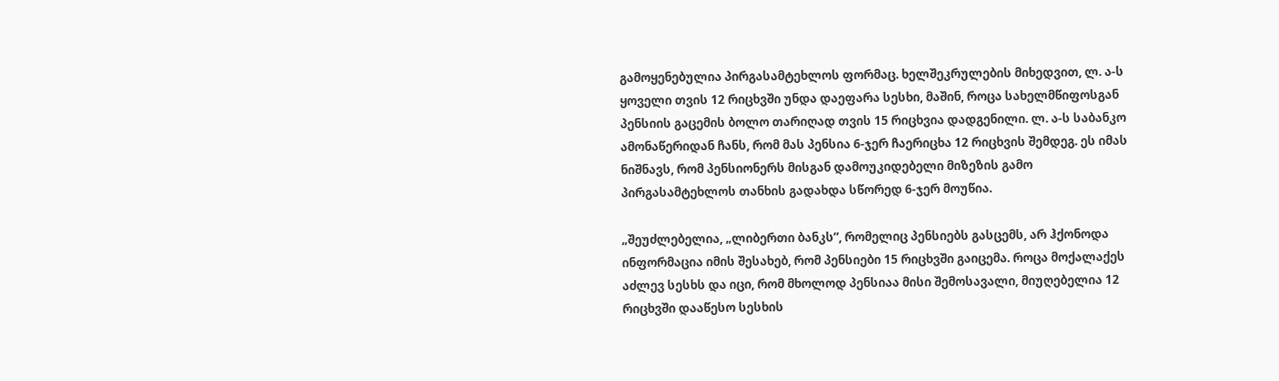გამოყენებულია პირგასამტეხლოს ფორმაც. ხელშეკრულების მიხედვით, ლ. ა-ს ყოველი თვის 12 რიცხვში უნდა დაეფარა სესხი, მაშინ, როცა სახელმწიფოსგან პენსიის გაცემის ბოლო თარიღად თვის 15 რიცხვია დადგენილი. ლ. ა-ს საბანკო ამონაწერიდან ჩანს, რომ მას პენსია 6-ჯერ ჩაერიცხა 12 რიცხვის შემდეგ. ეს იმას ნიშნავს, რომ პენსიონერს მისგან დამოუკიდებელი მიზეზის გამო პირგასამტეხლოს თანხის გადახდა სწორედ 6-ჯერ მოუწია.

„შეუძლებელია, „ლიბერთი ბანკს”, რომელიც პენსიებს გასცემს, არ ჰქონოდა ინფორმაცია იმის შესახებ, რომ პენსიები 15 რიცხვში გაიცემა. როცა მოქალაქეს აძლევ სესხს და იცი, რომ მხოლოდ პენსიაა მისი შემოსავალი, მიუღებელია 12 რიცხვში დააწესო სესხის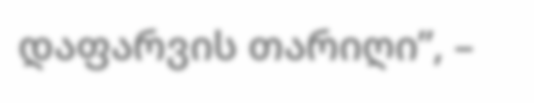დაფარვის თარიღი”, –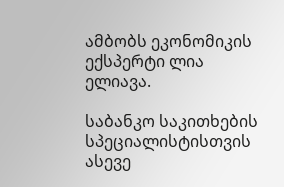ამბობს ეკონომიკის ექსპერტი ლია ელიავა.

საბანკო საკითხების სპეციალისტისთვის ასევე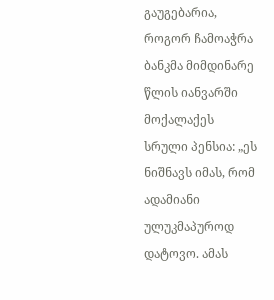გაუგებარია, როგორ ჩამოაჭრა ბანკმა მიმდინარე წლის იანვარში მოქალაქეს სრული პენსია: „ეს ნიშნავს იმას, რომ ადამიანი ულუკმაპუროდ დატოვო. ამას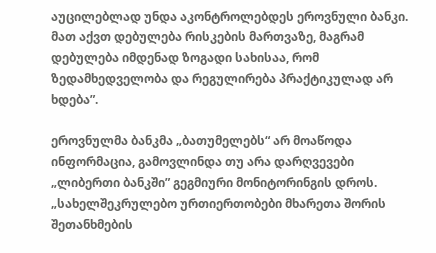აუცილებლად უნდა აკონტროლებდეს ეროვნული ბანკი. მათ აქვთ დებულება რისკების მართვაზე, მაგრამ დებულება იმდენად ზოგადი სახისაა, რომ ზედამხედველობა და რეგულირება პრაქტიკულად არ ხდება”.

ეროვნულმა ბანკმა „ბათუმელებს“ არ მოაწოდა ინფორმაცია, გამოვლინდა თუ არა დარღვევები „ლიბერთი ბანკში” გეგმიური მონიტორინგის დროს. „სახელშეკრულებო ურთიერთობები მხარეთა შორის შეთანხმების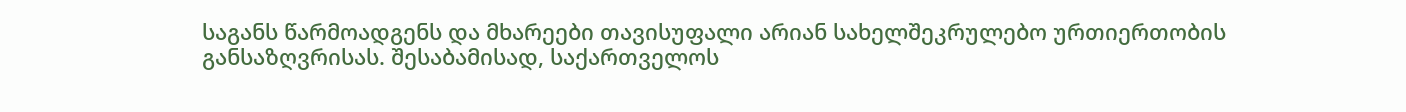საგანს წარმოადგენს და მხარეები თავისუფალი არიან სახელშეკრულებო ურთიერთობის განსაზღვრისას. შესაბამისად, საქართველოს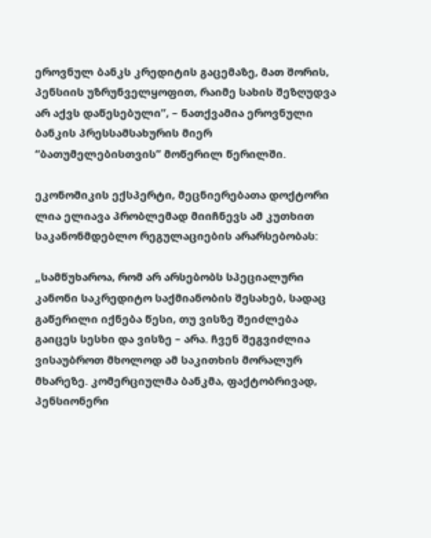ეროვნულ ბანკს კრედიტის გაცემაზე, მათ შორის, პენსიის უზრუნველყოფით, რაიმე სახის შეზღუდვა არ აქვს დაწესებული”, – ნათქვამია ეროვნული ბანკის პრესსამსახურის მიერ “ბათუმელებისთვის” მოწერილ წერილში.

ეკონომიკის ექსპერტი, მეცნიერებათა დოქტორი ლია ელიავა პრობლემად მიიჩნევს ამ კუთხით საკანონმდებლო რეგულაციების არარსებობას:

„სამწუხაროა, რომ არ არსებობს სპეციალური კანონი საკრედიტო საქმიანობის შესახებ, სადაც გაწერილი იქნება წესი, თუ ვისზე შეიძლება გაიცეს სესხი და ვისზე – არა. ჩვენ შეგვიძლია ვისაუბროთ მხოლოდ ამ საკითხის მორალურ მხარეზე. კომერციულმა ბანკმა, ფაქტობრივად, პენსიონერი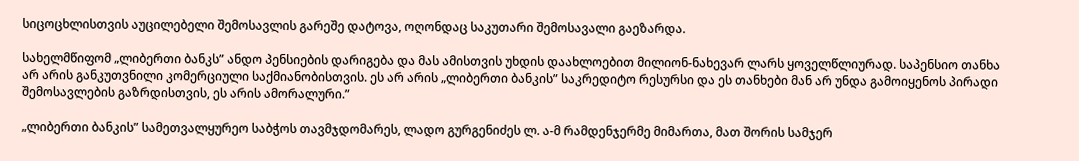სიცოცხლისთვის აუცილებელი შემოსავლის გარეშე დატოვა, ოღონდაც საკუთარი შემოსავალი გაეზარდა.

სახელმწიფომ „ლიბერთი ბანკს” ანდო პენსიების დარიგება და მას ამისთვის უხდის დაახლოებით მილიონ-ნახევარ ლარს ყოველწლიურად. საპენსიო თანხა არ არის განკუთვნილი კომერციული საქმიანობისთვის. ეს არ არის „ლიბერთი ბანკის” საკრედიტო რესურსი და ეს თანხები მან არ უნდა გამოიყენოს პირადი შემოსავლების გაზრდისთვის, ეს არის ამორალური.”

„ლიბერთი ბანკის” სამეთვალყურეო საბჭოს თავმჯდომარეს, ლადო გურგენიძეს ლ. ა-მ რამდენჯერმე მიმართა, მათ შორის სამჯერ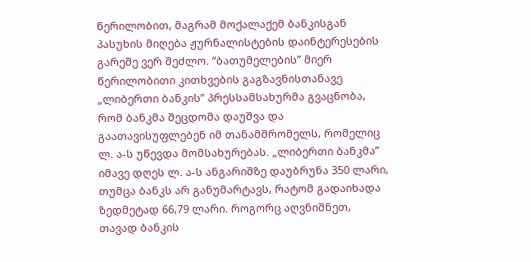წერილობით, მაგრამ მოქალაქემ ბანკისგან პასუხის მიღება ჟურნალისტების დაინტერესების გარეშე ვერ შეძლო. “ბათუმელების” მიერ წერილობითი კითხვების გაგზავნისთანავე „ლიბერთი ბანკის” პრესსამსახურმა გვაცნობა, რომ ბანკმა შეცდომა დაუშვა და გაათავისუფლებენ იმ თანამშრომელს, რომელიც ლ. ა-ს უწევდა მომსახურებას. „ლიბერთი ბანკმა” იმავე დღეს ლ. ა-ს ანგარიშზე დაუბრუნა 350 ლარი, თუმცა ბანკს არ განუმარტავს, რატომ გადაიხადა ზედმეტად 66,79 ლარი. როგორც აღვნიშნეთ, თავად ბანკის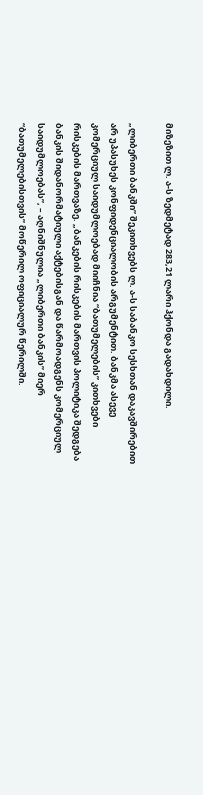მიზეზით ლ. ა-ს ზედმეტად 283,21 ლარი ჰქონდა გადახდილი.

„ლიბერთი ბანკში” შეკითხვებს ლ. ა-ს საბანკო სესხთან დაკავშირებით არ უპასუხეს კონფიდენციალობის არგუმენტით. ბანკმა ასევე კომერციულ საიდუმლოებად მიიჩნია “ბათუმელების” კითხვები რისკების მართვაზე. „ბანკების რისკების მართვის პოლიტიკა შედგება ბანკის შიდანორმატიული აქტებისგან და წარმოადგენს კომერციულ საიდუმლოებას”, – აღნიშნულია „ლიბერთი ბანკის” მიერ “ბათუმელებისთვის” მოწერილ ოფიციალურ წერილში.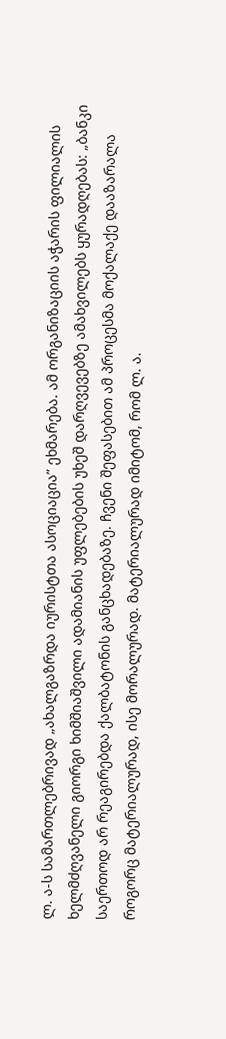ლ. ა-ს სამართლებრივად „ახალგაზრდა იურისტთა ასოციაცია” ეხმარება. ამ ორგანიზაციის აჭარის ფილიალის ხელმძღვანელი გიორგი ხიმშიაშვილი ადამიანის უფლებების უხეშ დარღვევებზე ამახვილებს ყურადღებას: „ბანკი საერთოდ არ რეაგირებდა ქალბატონის განცხადებაზე. ჩვენი შეფასებით ამ პროცესმა მოქალაქე დააზარალა როგორც მატერიალურად, ისე მორალურად. მატერიალურად იმიტომ, რომ ლ. ა.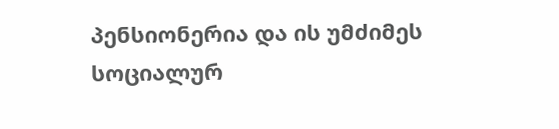პენსიონერია და ის უმძიმეს სოციალურ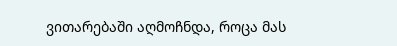ვითარებაში აღმოჩნდა, როცა მას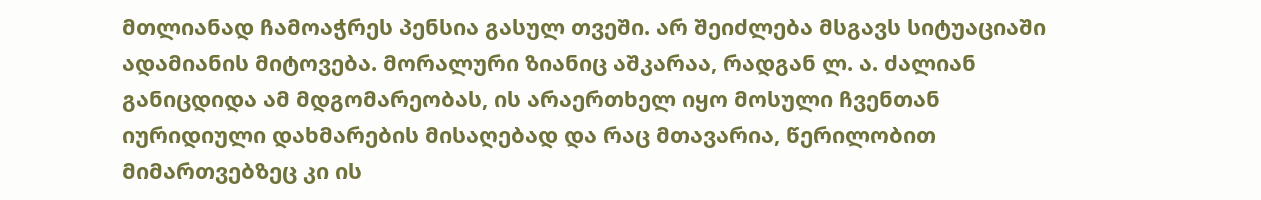მთლიანად ჩამოაჭრეს პენსია გასულ თვეში. არ შეიძლება მსგავს სიტუაციაში ადამიანის მიტოვება. მორალური ზიანიც აშკარაა, რადგან ლ. ა. ძალიან განიცდიდა ამ მდგომარეობას, ის არაერთხელ იყო მოსული ჩვენთან იურიდიული დახმარების მისაღებად და რაც მთავარია, წერილობით მიმართვებზეც კი ის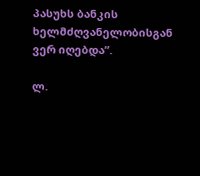პასუხს ბანკის ხელმძღვანელობისგან ვერ იღებდა”.

ლ.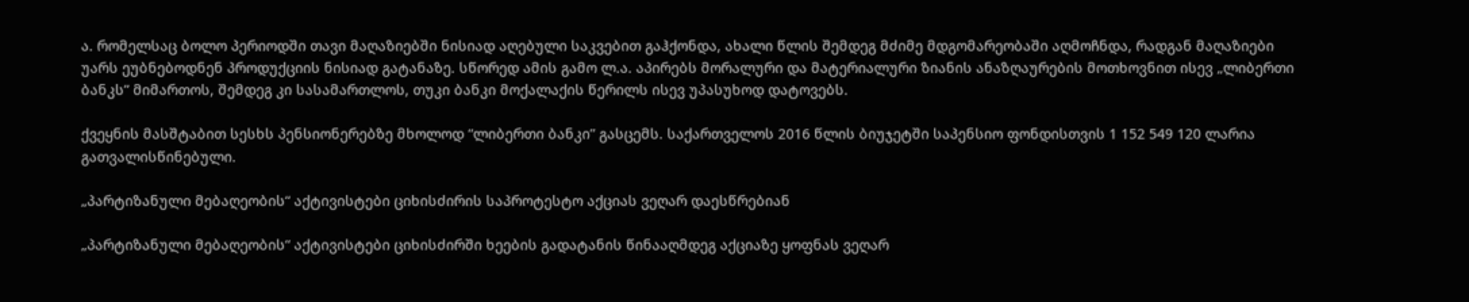ა. რომელსაც ბოლო პერიოდში თავი მაღაზიებში ნისიად აღებული საკვებით გაჰქონდა, ახალი წლის შემდეგ მძიმე მდგომარეობაში აღმოჩნდა, რადგან მაღაზიები უარს ეუბნებოდნენ პროდუქციის ნისიად გატანაზე. სწორედ ამის გამო ლ.ა. აპირებს მორალური და მატერიალური ზიანის ანაზღაურების მოთხოვნით ისევ „ლიბერთი ბანკს” მიმართოს, შემდეგ კი სასამართლოს, თუკი ბანკი მოქალაქის წერილს ისევ უპასუხოდ დატოვებს.

ქვეყნის მასშტაბით სესხს პენსიონერებზე მხოლოდ “ლიბერთი ბანკი” გასცემს. საქართველოს 2016 წლის ბიუჯეტში საპენსიო ფონდისთვის 1 152 549 120 ლარია გათვალისწინებული.

„პარტიზანული მებაღეობის“ აქტივისტები ციხისძირის საპროტესტო აქციას ვეღარ დაესწრებიან

„პარტიზანული მებაღეობის“ აქტივისტები ციხისძირში ხეების გადატანის წინააღმდეგ აქციაზე ყოფნას ვეღარ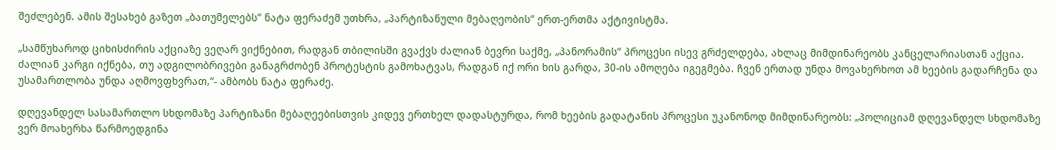შეძლებენ. ამის შესახებ გაზეთ „ბათუმელებს“ ნატა ფერაძემ უთხრა, „პარტიზანული მებაღეობის“ ერთ-ერთმა აქტივისტმა.

„სამწუხაროდ ციხისძირის აქციაზე ვეღარ ვიქნებით, რადგან თბილისში გვაქვს ძალიან ბევრი საქმე, „პანორამის“ პროცესი ისევ გრძელდება, ახლაც მიმდინარეობს კანცელარიასთან აქცია. ძალიან კარგი იქნება, თუ ადგილობრივები განაგრძობენ პროტესტის გამოხატვას, რადგან იქ ორი ხის გარდა, 30-ის ამოღება იგეგმება. ჩვენ ერთად უნდა მოვახერხოთ ამ ხეების გადარჩენა და უსამართლობა უნდა აღმოვფხვრათ,“- ამბობს ნატა ფერაძე.

დღევანდელ სასამართლო სხდომაზე პარტიზანი მებაღეებისთვის კიდევ ერთხელ დადასტურდა, რომ ხეების გადატანის პროცესი უკანონოდ მიმდინარეობს: „პოლიციამ დღევანდელ სხდომაზე ვერ მოახერხა წარმოედგინა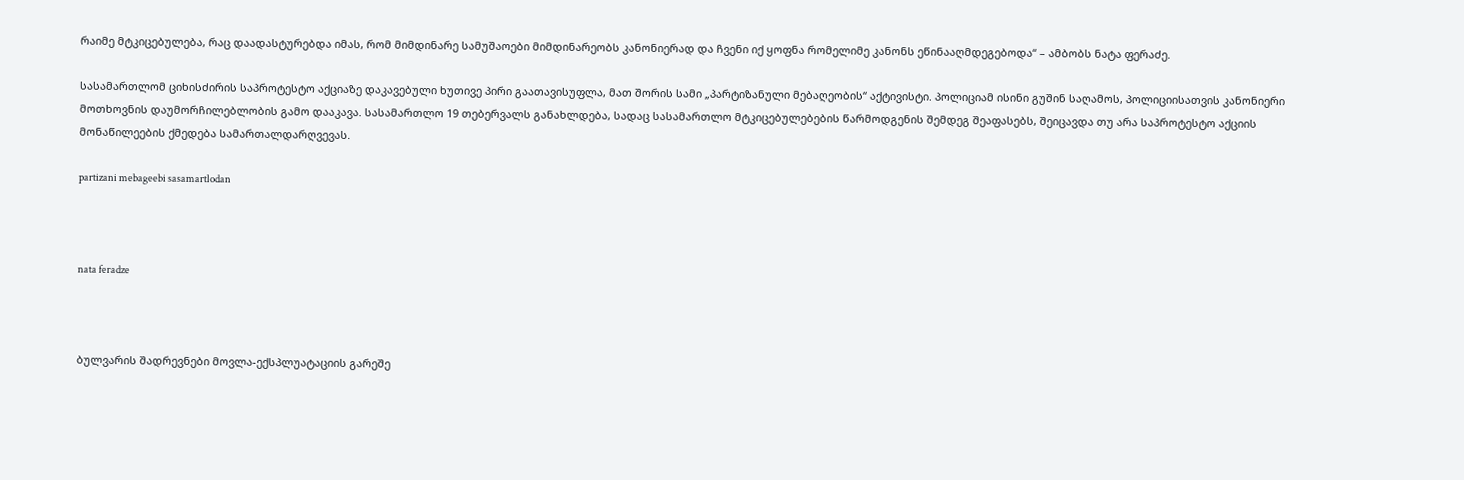რაიმე მტკიცებულება, რაც დაადასტურებდა იმას, რომ მიმდინარე სამუშაოები მიმდინარეობს კანონიერად და ჩვენი იქ ყოფნა რომელიმე კანონს ეწინააღმდეგებოდა“ – ამბობს ნატა ფერაძე.

სასამართლომ ციხისძირის საპროტესტო აქციაზე დაკავებული ხუთივე პირი გაათავისუფლა, მათ შორის სამი „პარტიზანული მებაღეობის“ აქტივისტი. პოლიციამ ისინი გუშინ საღამოს, პოლიციისათვის კანონიერი მოთხოვნის დაუმორჩილებლობის გამო დააკავა. სასამართლო 19 თებერვალს განახლდება, სადაც სასამართლო მტკიცებულებების წარმოდგენის შემდეგ შეაფასებს, შეიცავდა თუ არა საპროტესტო აქციის მონაწილეების ქმედება სამართალდარღვევას.

partizani mebageebi sasamartlodan



nata feradze



ბულვარის შადრევნები მოვლა-ექსპლუატაციის გარეშე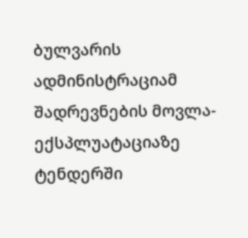ბულვარის ადმინისტრაციამ შადრევნების მოვლა-ექსპლუატაციაზე ტენდერში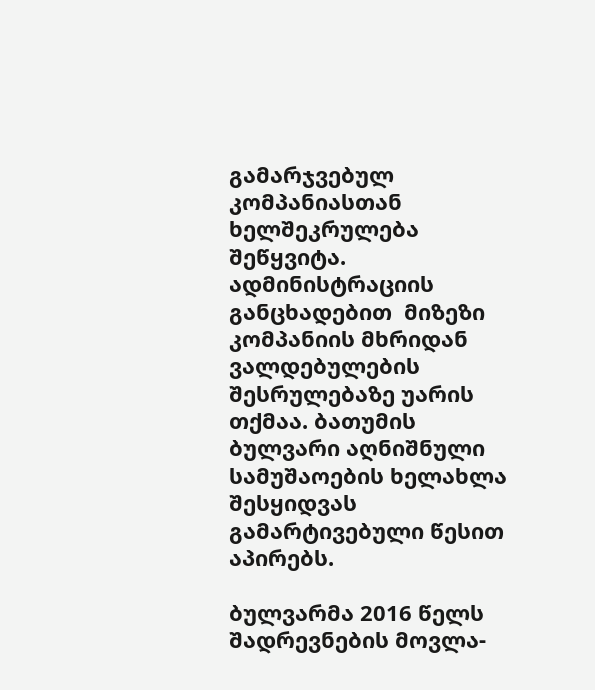გამარჯვებულ კომპანიასთან ხელშეკრულება შეწყვიტა. ადმინისტრაციის განცხადებით  მიზეზი კომპანიის მხრიდან ვალდებულების შესრულებაზე უარის თქმაა. ბათუმის ბულვარი აღნიშნული სამუშაოების ხელახლა შესყიდვას გამარტივებული წესით აპირებს.

ბულვარმა 2016 წელს შადრევნების მოვლა-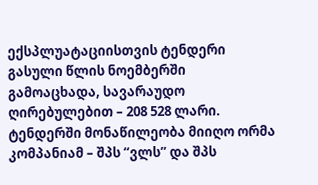ექსპლუატაციისთვის ტენდერი გასული წლის ნოემბერში გამოაცხადა, სავარაუდო ღირებულებით – 208 528 ლარი. ტენდერში მონაწილეობა მიიღო ორმა კომპანიამ – შპს “ვლს” და შპს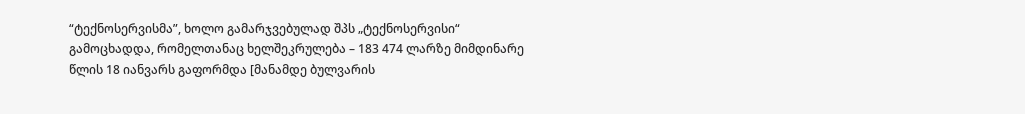“ტექნოსერვისმა”, ხოლო გამარჯვებულად შპს „ტექნოსერვისი“ გამოცხადდა, რომელთანაც ხელშეკრულება – 183 474 ლარზე მიმდინარე წლის 18 იანვარს გაფორმდა [მანამდე ბულვარის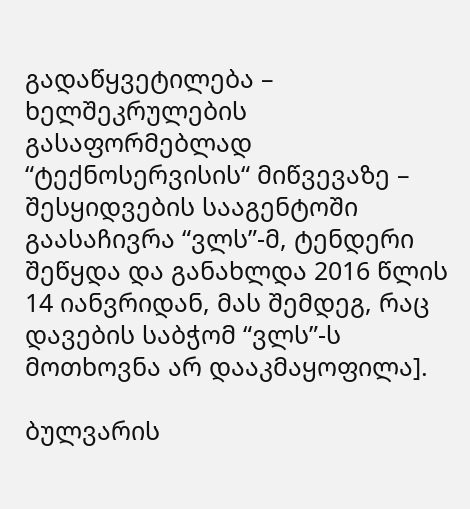გადაწყვეტილება – ხელშეკრულების გასაფორმებლად “ტექნოსერვისის“ მიწვევაზე – შესყიდვების სააგენტოში გაასაჩივრა “ვლს”-მ, ტენდერი შეწყდა და განახლდა 2016 წლის 14 იანვრიდან, მას შემდეგ, რაც დავების საბჭომ “ვლს”-ს მოთხოვნა არ დააკმაყოფილა].

ბულვარის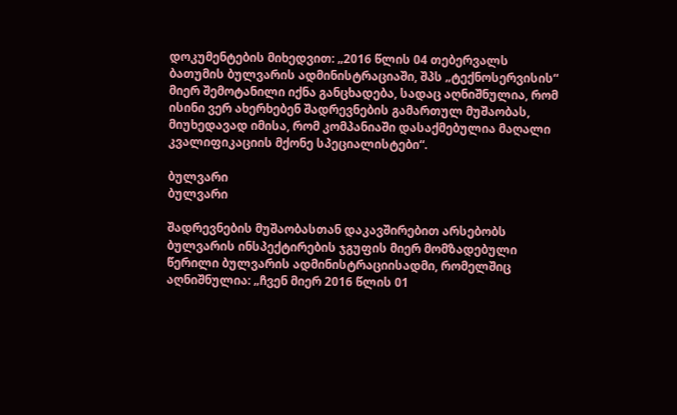დოკუმენტების მიხედვით: „2016 წლის 04 თებერვალს ბათუმის ბულვარის ადმინისტრაციაში, შპს „ტექნოსერვისის“ მიერ შემოტანილი იქნა განცხადება, სადაც აღნიშნულია, რომ ისინი ვერ ახერხებენ შადრევნების გამართულ მუშაობას, მიუხედავად იმისა, რომ კომპანიაში დასაქმებულია მაღალი კვალიფიკაციის მქონე სპეციალისტები“.

ბულვარი
ბულვარი

შადრევნების მუშაობასთან დაკავშირებით არსებობს ბულვარის ინსპექტირების ჯგუფის მიერ მომზადებული წერილი ბულვარის ადმინისტრაციისადმი, რომელშიც აღნიშნულია: „ჩვენ მიერ 2016 წლის 01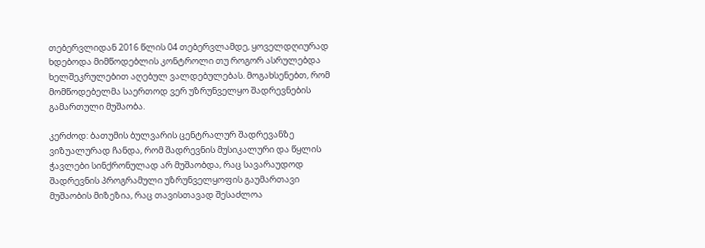თებერვლიდან 2016 წლის 04 თებერვლამდე, ყოველდღიურად ხდებოდა მიმწოდებლის კონტროლი თუ როგორ ასრულებდა ხელშეკრულებით აღებულ ვალდებულებას. მოგახსენებთ, რომ მომწოდებელმა საერთოდ ვერ უზრუნველყო შადრევნების გამართული მუშაობა.

კერძოდ: ბათუმის ბულვარის ცენტრალურ შადრევანზე ვიზუალურად ჩანდა, რომ შადრევნის მუსიკალური და წყლის ჭავლები სინქრონულად არ მუშაობდა, რაც სავარაუდოდ შადრევნის პროგრამული უზრუნველყოფის გაუმართავი მუშაობის მიზეზია, რაც თავისთავად შესაძლოა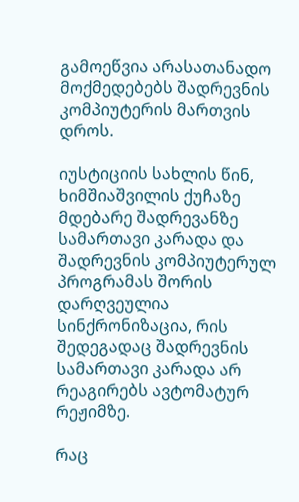გამოეწვია არასათანადო მოქმედებებს შადრევნის კომპიუტერის მართვის დროს.

იუსტიციის სახლის წინ, ხიმშიაშვილის ქუჩაზე მდებარე შადრევანზე სამართავი კარადა და შადრევნის კომპიუტერულ პროგრამას შორის დარღვეულია სინქრონიზაცია, რის შედეგადაც შადრევნის სამართავი კარადა არ რეაგირებს ავტომატურ რეჟიმზე.

რაც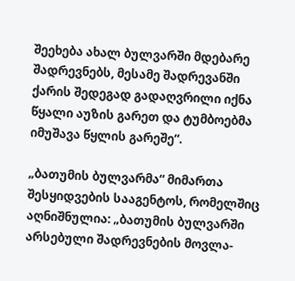შეეხება ახალ ბულვარში მდებარე შადრევნებს, მესამე შადრევანში ქარის შედეგად გადაღვრილი იქნა წყალი აუზის გარეთ და ტუმბოებმა იმუშავა წყლის გარეშე“.

„ბათუმის ბულვარმა“ მიმართა შესყიდვების სააგენტოს, რომელშიც აღნიშნულია: „ბათუმის ბულვარში არსებული შადრევნების მოვლა-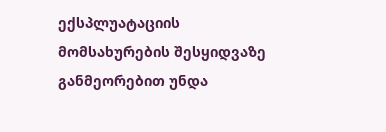ექსპლუატაციის მომსახურების შესყიდვაზე განმეორებით უნდა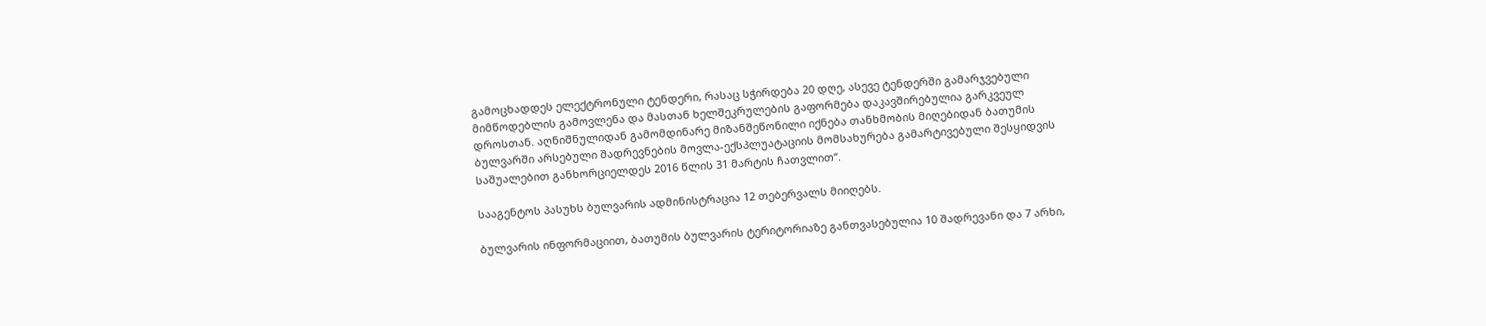გამოცხადდეს ელექტრონული ტენდერი, რასაც სჭირდება 20 დღე, ასევე ტენდერში გამარჯვებული მიმწოდებლის გამოვლენა და მასთან ხელშეკრულების გაფორმება დაკავშირებულია გარკვეულ დროსთან. აღნიშნულიდან გამომდინარე მიზანშეწონილი იქნება თანხმობის მიღებიდან ბათუმის ბულვარში არსებული შადრევნების მოვლა-ექსპლუატაციის მომსახურება გამარტივებული შესყიდვის საშუალებით განხორციელდეს 2016 წლის 31 მარტის ჩათვლით“.

სააგენტოს პასუხს ბულვარის ადმინისტრაცია 12 თებერვალს მიიღებს.

ბულვარის ინფორმაციით, ბათუმის ბულვარის ტერიტორიაზე განთვასებულია 10 შადრევანი და 7 არხი,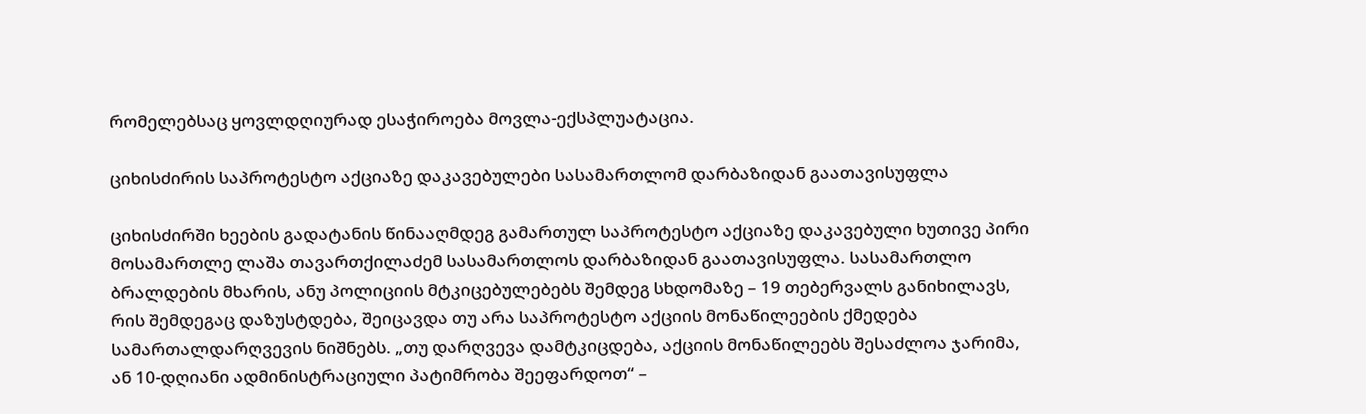რომელებსაც ყოვლდღიურად ესაჭიროება მოვლა-ექსპლუატაცია.

ციხისძირის საპროტესტო აქციაზე დაკავებულები სასამართლომ დარბაზიდან გაათავისუფლა

ციხისძირში ხეების გადატანის წინააღმდეგ გამართულ საპროტესტო აქციაზე დაკავებული ხუთივე პირი მოსამართლე ლაშა თავართქილაძემ სასამართლოს დარბაზიდან გაათავისუფლა. სასამართლო ბრალდების მხარის, ანუ პოლიციის მტკიცებულებებს შემდეგ სხდომაზე – 19 თებერვალს განიხილავს, რის შემდეგაც დაზუსტდება, შეიცავდა თუ არა საპროტესტო აქციის მონაწილეების ქმედება სამართალდარღვევის ნიშნებს. „თუ დარღვევა დამტკიცდება, აქციის მონაწილეებს შესაძლოა ჯარიმა, ან 10-დღიანი ადმინისტრაციული პატიმრობა შეეფარდოთ“ –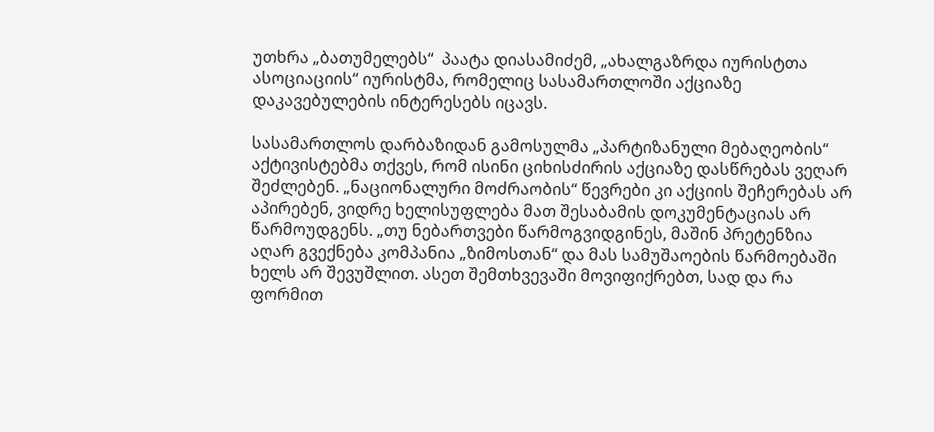უთხრა „ბათუმელებს“  პაატა დიასამიძემ, „ახალგაზრდა იურისტთა ასოციაციის“ იურისტმა, რომელიც სასამართლოში აქციაზე დაკავებულების ინტერესებს იცავს.

სასამართლოს დარბაზიდან გამოსულმა „პარტიზანული მებაღეობის“ აქტივისტებმა თქვეს, რომ ისინი ციხისძირის აქციაზე დასწრებას ვეღარ შეძლებენ. „ნაციონალური მოძრაობის“ წევრები კი აქციის შეჩერებას არ აპირებენ, ვიდრე ხელისუფლება მათ შესაბამის დოკუმენტაციას არ წარმოუდგენს. „თუ ნებართვები წარმოგვიდგინეს, მაშინ პრეტენზია აღარ გვექნება კომპანია „ზიმოსთან“ და მას სამუშაოების წარმოებაში ხელს არ შევუშლით. ასეთ შემთხვევაში მოვიფიქრებთ, სად და რა ფორმით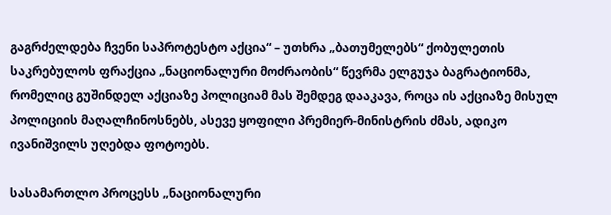გაგრძელდება ჩვენი საპროტესტო აქცია“ – უთხრა „ბათუმელებს“ ქობულეთის საკრებულოს ფრაქცია „ნაციონალური მოძრაობის“ წევრმა ელგუჯა ბაგრატიონმა, რომელიც გუშინდელ აქციაზე პოლიციამ მას შემდეგ დააკავა, როცა ის აქციაზე მისულ პოლიციის მაღალჩინოსნებს, ასევე ყოფილი პრემიერ-მინისტრის ძმას, ადიკო ივანიშვილს უღებდა ფოტოებს.

სასამართლო პროცესს „ნაციონალური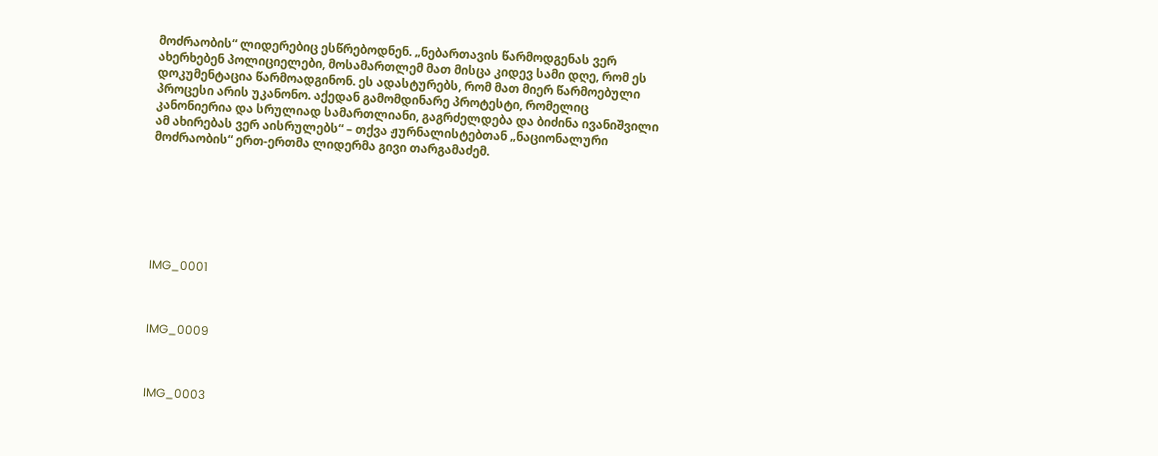მოძრაობის“ ლიდერებიც ესწრებოდნენ. „ნებართავის წარმოდგენას ვერ ახერხებენ პოლიციელები, მოსამართლემ მათ მისცა კიდევ სამი დღე, რომ ეს დოკუმენტაცია წარმოადგინონ. ეს ადასტურებს, რომ მათ მიერ წარმოებული პროცესი არის უკანონო. აქედან გამომდინარე პროტესტი, რომელიც კანონიერია და სრულიად სამართლიანი, გაგრძელდება და ბიძინა ივანიშვილი ამ ახირებას ვერ აისრულებს“ – თქვა ჟურნალისტებთან „ნაციონალური მოძრაობის“ ერთ-ერთმა ლიდერმა გივი თარგამაძემ.







IMG_0001



IMG_0009



IMG_0003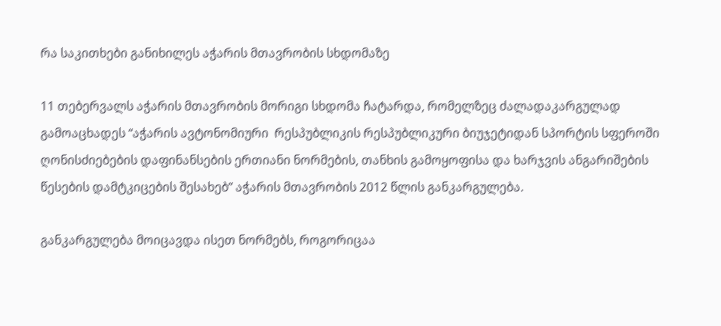რა საკითხები განიხილეს აჭარის მთავრობის სხდომაზე

11 თებერვალს აჭარის მთავრობის მორიგი სხდომა ჩატარდა, რომელზეც ძალადაკარგულად გამოაცხადეს “აჭარის ავტონომიური  რესპუბლიკის რესპუბლიკური ბიუჯეტიდან სპორტის სფეროში ღონისძიებების დაფინანსების ერთიანი ნორმების, თანხის გამოყოფისა და ხარჯვის ანგარიშების წესების დამტკიცების შესახებ” აჭარის მთავრობის 2012 წლის განკარგულება.

განკარგულება მოიცავდა ისეთ ნორმებს, როგორიცაა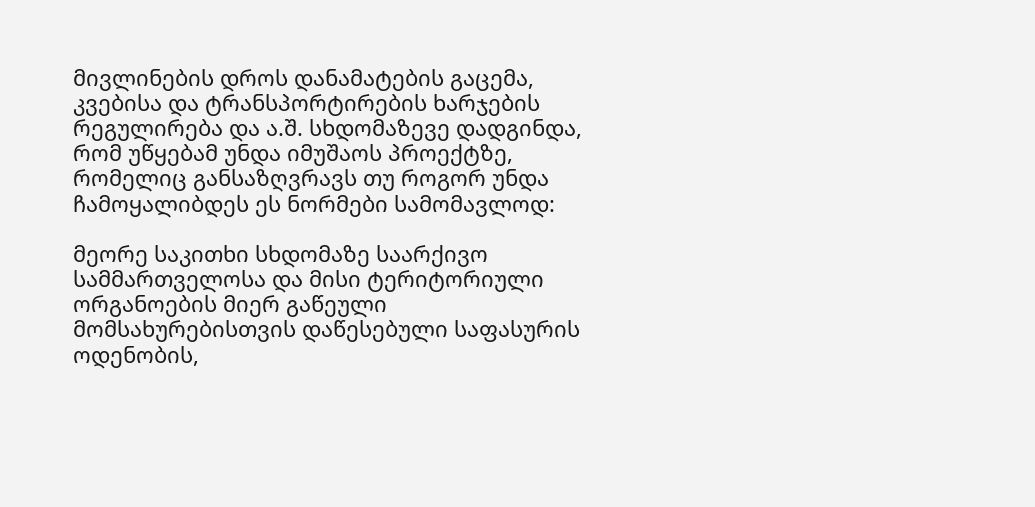მივლინების დროს დანამატების გაცემა, კვებისა და ტრანსპორტირების ხარჯების რეგულირება და ა.შ. სხდომაზევე დადგინდა, რომ უწყებამ უნდა იმუშაოს პროექტზე, რომელიც განსაზღვრავს თუ როგორ უნდა ჩამოყალიბდეს ეს ნორმები სამომავლოდ:

მეორე საკითხი სხდომაზე საარქივო სამმართველოსა და მისი ტერიტორიული ორგანოების მიერ გაწეული მომსახურებისთვის დაწესებული საფასურის ოდენობის,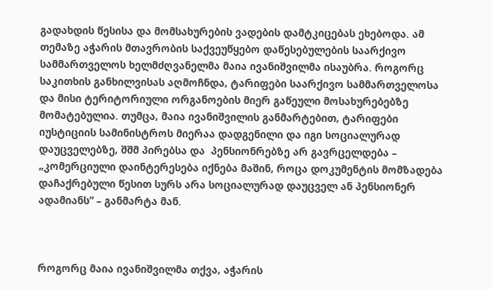გადახდის წესისა და მომსახურების ვადების დამტკიცებას ეხებოდა. ამ თემაზე აჭარის მთავრობის საქვეუწყებო დაწესებულების საარქივო სამმართველოს ხელმძღვანელმა მაია ივანიშვილმა ისაუბრა. როგორც საკითხის განხილვისას აღმოჩნდა, ტარიფები საარქივო სამმართველოსა და მისი ტერიტორიული ორგანოების მიერ გაწეული მოსახურებებზე მომატებულია. თუმცა, მაია ივანიშვილის განმარტებით, ტარიფები იუსტიციის სამინისტროს მიერაა დადგენილი და იგი სოციალურად დაუცველებზე, შშმ პირებსა და  პენსიონრებზე არ გავრცელდება – „კომერციული დაინტერესება იქნება მაშინ, როცა დოკუმენტის მომზადება დაჩაქრებული წესით სურს არა სოციალურად დაუცველ ან პენსიონერ ადამიანს“ – განმარტა მან.



როგორც მაია ივანიშვილმა თქვა, აჭარის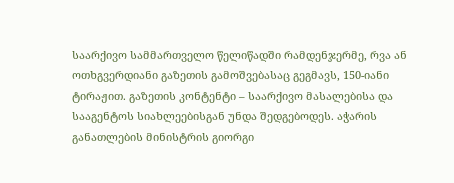საარქივო სამმართველო წელიწადში რამდენჯერმე, რვა ან ოთხგვერდიანი გაზეთის გამოშვებასაც გეგმავს, 150-იანი ტირაჟით. გაზეთის კონტენტი – საარქივო მასალებისა და სააგენტოს სიახლეებისგან უნდა შედგებოდეს. აჭარის განათლების მინისტრის გიორგი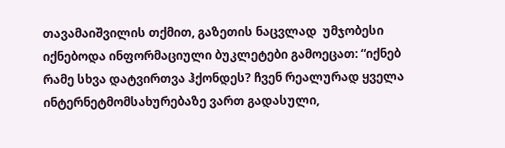თავამაიშვილის თქმით, გაზეთის ნაცვლად  უმჯობესი იქნებოდა ინფორმაციული ბუკლეტები გამოეცათ: “იქნებ რამე სხვა დატვირთვა ჰქონდეს? ჩვენ რეალურად ყველა ინტერნეტმომსახურებაზე ვართ გადასული,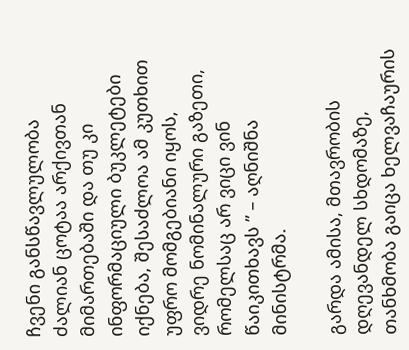ჩვენი განსწავლულობა ძალიან ცოტაა არქივთან მიმართებაში და თუ კი ინფორმაციული ბუკლეტები იქნება, შესაძლოა ამ კუთხით უფრო მომგებიანი იყოს, ვიდრე ნომინალური გაზეთი, რომელსაც არ ვიცი ვინ წაიკითხავს ” – აღნიშნა მინისტრმა.

გარდა ამისა, მთავრობის დღევანდელ სხდომაზე, თანხმობა გაიცა ხელვაჩაურის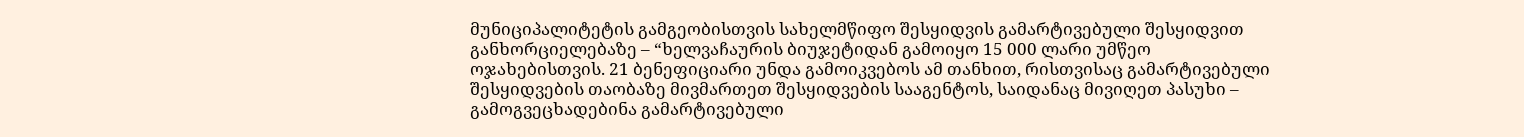მუნიციპალიტეტის გამგეობისთვის სახელმწიფო შესყიდვის გამარტივებული შესყიდვით განხორციელებაზე – “ხელვაჩაურის ბიუჯეტიდან გამოიყო 15 000 ლარი უმწეო ოჯახებისთვის. 21 ბენეფიციარი უნდა გამოიკვებოს ამ თანხით, რისთვისაც გამარტივებული შესყიდვების თაობაზე მივმართეთ შესყიდვების სააგენტოს, საიდანაც მივიღეთ პასუხი – გამოგვეცხადებინა გამარტივებული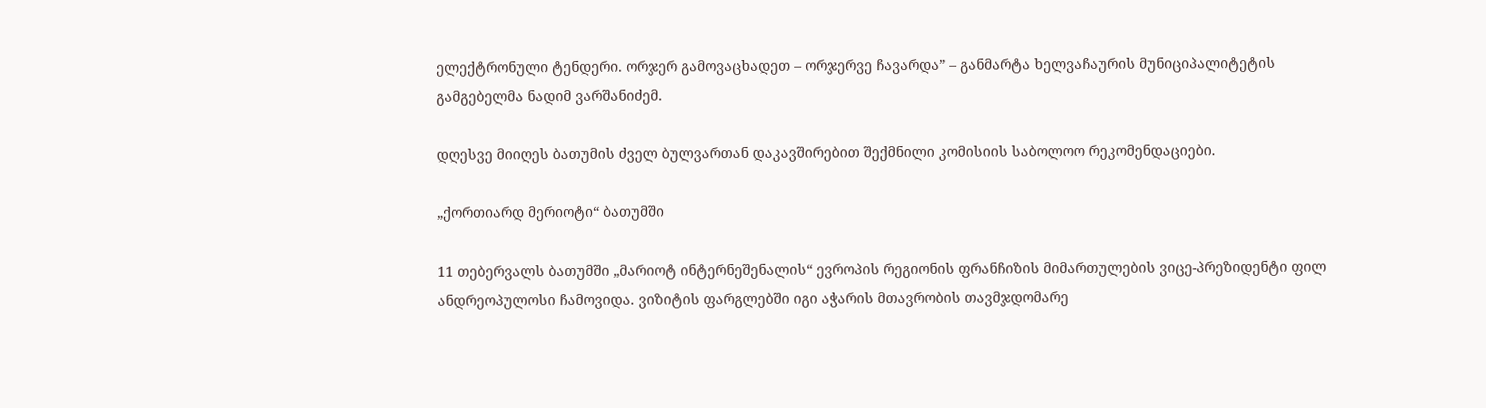ელექტრონული ტენდერი. ორჯერ გამოვაცხადეთ – ორჯერვე ჩავარდა” – განმარტა ხელვაჩაურის მუნიციპალიტეტის გამგებელმა ნადიმ ვარშანიძემ.

დღესვე მიიღეს ბათუმის ძველ ბულვართან დაკავშირებით შექმნილი კომისიის საბოლოო რეკომენდაციები.

„ქორთიარდ მერიოტი“ ბათუმში

11 თებერვალს ბათუმში „მარიოტ ინტერნეშენალის“ ევროპის რეგიონის ფრანჩიზის მიმართულების ვიცე-პრეზიდენტი ფილ ანდრეოპულოსი ჩამოვიდა. ვიზიტის ფარგლებში იგი აჭარის მთავრობის თავმჯდომარე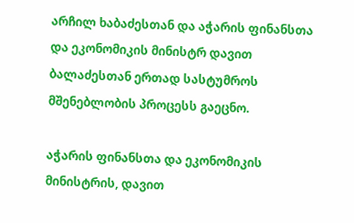არჩილ ხაბაძესთან და აჭარის ფინანსთა და ეკონომიკის მინისტრ დავით ბალაძესთან ერთად სასტუმროს მშენებლობის პროცესს გაეცნო.

აჭარის ფინანსთა და ეკონომიკის მინისტრის, დავით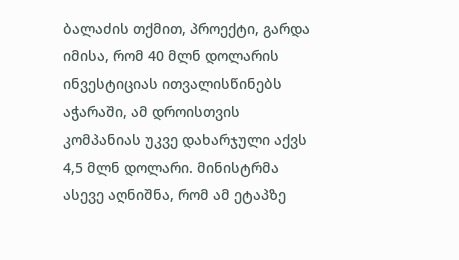ბალაძის თქმით, პროექტი, გარდა იმისა, რომ 40 მლნ დოლარის ინვესტიციას ითვალისწინებს აჭარაში, ამ დროისთვის კომპანიას უკვე დახარჯული აქვს 4,5 მლნ დოლარი. მინისტრმა ასევე აღნიშნა, რომ ამ ეტაპზე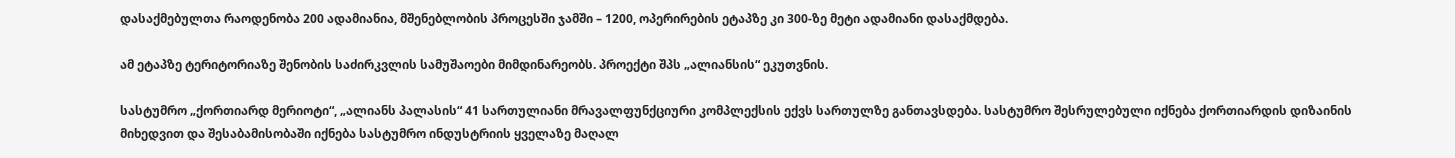დასაქმებულთა რაოდენობა 200 ადამიანია, მშენებლობის პროცესში ჯამში – 1200, ოპერირების ეტაპზე კი 300-ზე მეტი ადამიანი დასაქმდება.

ამ ეტაპზე ტერიტორიაზე შენობის საძირკვლის სამუშაოები მიმდინარეობს. პროექტი შპს „ალიანსის“ ეკუთვნის.

სასტუმრო „ქორთიარდ მერიოტი“, „ალიანს პალასის“ 41 სართულიანი მრავალფუნქციური კომპლექსის ექვს სართულზე განთავსდება. სასტუმრო შესრულებული იქნება ქორთიარდის დიზაინის მიხედვით და შესაბამისობაში იქნება სასტუმრო ინდუსტრიის ყველაზე მაღალ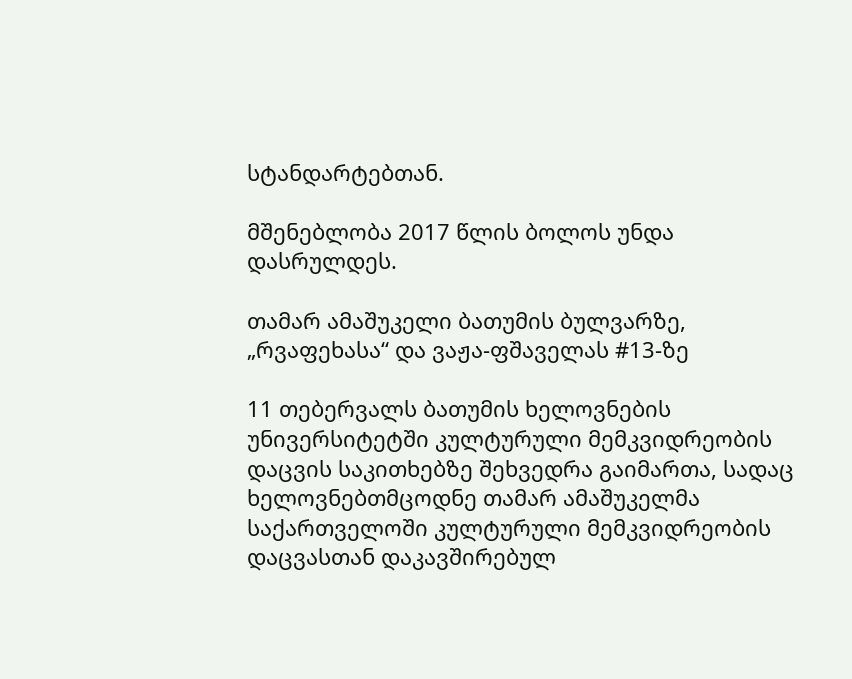სტანდარტებთან.

მშენებლობა 2017 წლის ბოლოს უნდა დასრულდეს.

თამარ ამაშუკელი ბათუმის ბულვარზე, „რვაფეხასა“ და ვაჟა-ფშაველას #13-ზე

11 თებერვალს ბათუმის ხელოვნების უნივერსიტეტში კულტურული მემკვიდრეობის დაცვის საკითხებზე შეხვედრა გაიმართა, სადაც ხელოვნებთმცოდნე თამარ ამაშუკელმა საქართველოში კულტურული მემკვიდრეობის დაცვასთან დაკავშირებულ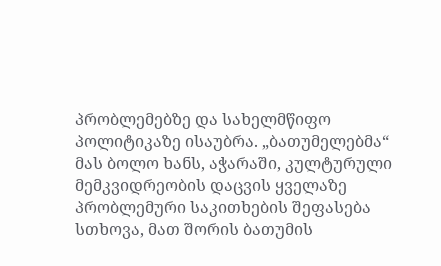პრობლემებზე და სახელმწიფო პოლიტიკაზე ისაუბრა. „ბათუმელებმა“ მას ბოლო ხანს, აჭარაში, კულტურული მემკვიდრეობის დაცვის ყველაზე პრობლემური საკითხების შეფასება სთხოვა, მათ შორის ბათუმის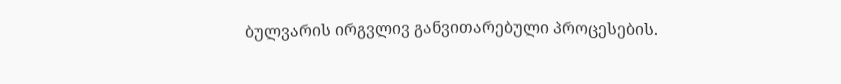ბულვარის ირგვლივ განვითარებული პროცესების.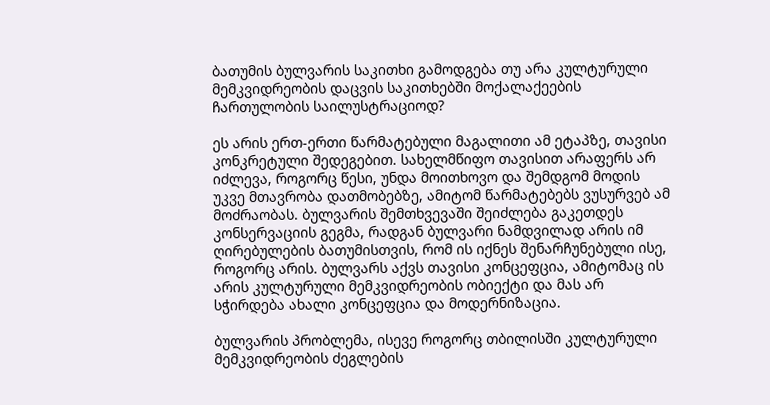ბათუმის ბულვარის საკითხი გამოდგება თუ არა კულტურული მემკვიდრეობის დაცვის საკითხებში მოქალაქეების ჩართულობის საილუსტრაციოდ?

ეს არის ერთ-ერთი წარმატებული მაგალითი ამ ეტაპზე, თავისი კონკრეტული შედეგებით. სახელმწიფო თავისით არაფერს არ იძლევა, როგორც წესი, უნდა მოითხოვო და შემდგომ მოდის უკვე მთავრობა დათმობებზე, ამიტომ წარმატებებს ვუსურვებ ამ მოძრაობას. ბულვარის შემთხვევაში შეიძლება გაკეთდეს კონსერვაციის გეგმა, რადგან ბულვარი ნამდვილად არის იმ ღირებულების ბათუმისთვის, რომ ის იქნეს შენარჩუნებული ისე, როგორც არის. ბულვარს აქვს თავისი კონცეფცია, ამიტომაც ის არის კულტურული მემკვიდრეობის ობიექტი და მას არ სჭირდება ახალი კონცეფცია და მოდერნიზაცია.

ბულვარის პრობლემა, ისევე როგორც თბილისში კულტურული მემკვიდრეობის ძეგლების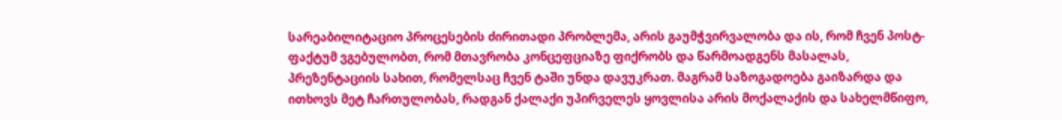სარეაბილიტაციო პროცესების ძირითადი პრობლემა, არის გაუმჭვირვალობა და ის, რომ ჩვენ პოსტ-ფაქტუმ ვგებულობთ, რომ მთავრობა კონცეფციაზე ფიქრობს და წარმოადგენს მასალას, პრეზენტაციის სახით, რომელსაც ჩვენ ტაში უნდა დავუკრათ. მაგრამ საზოგადოება გაიზარდა და ითხოვს მეტ ჩართულობას, რადგან ქალაქი უპირველეს ყოვლისა არის მოქალაქის და სახელმწიფო,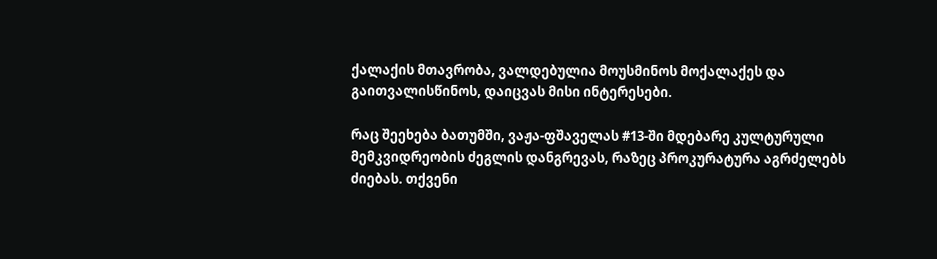ქალაქის მთავრობა, ვალდებულია მოუსმინოს მოქალაქეს და გაითვალისწინოს, დაიცვას მისი ინტერესები.

რაც შეეხება ბათუმში, ვაჟა-ფშაველას #13-ში მდებარე კულტურული მემკვიდრეობის ძეგლის დანგრევას, რაზეც პროკურატურა აგრძელებს ძიებას. თქვენი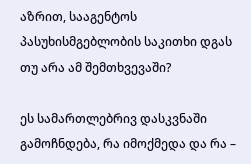აზრით, სააგენტოს პასუხისმგებლობის საკითხი დგას თუ არა ამ შემთხვევაში?

ეს სამართლებრივ დასკვნაში გამოჩნდება, რა იმოქმედა და რა –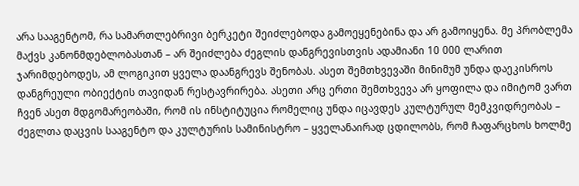არა სააგენტომ, რა სამართლებრივი ბერკეტი შეიძლებოდა გამოეყენებინა და არ გამოიყენა. მე პრობლემა მაქვს კანონმდებლობასთან – არ შეიძლება ძეგლის დანგრევისთვის ადამიანი 10 000 ლარით ჯარიმდებოდეს, ამ ლოგიკით ყველა დაანგრევს შენობას. ასეთ შემთხვევაში მინიმუმ უნდა დაეკისროს დანგრეული ობიექტის თავიდან რესტავრირება. ასეთი არც ერთი შემთხვევა არ ყოფილა და იმიტომ ვართ ჩვენ ასეთ მდგომარეობაში, რომ ის ინსტიტუცია რომელიც უნდა იცავდეს კულტურულ მემკვიდრეობას – ძეგლთა დაცვის სააგენტო და კულტურის სამინისტრო – ყველანაირად ცდილობს, რომ ჩაფარცხოს ხოლმე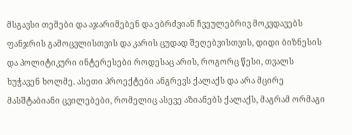მსგავსი თემები და აჯარიმებენ და ებრძვიან ჩვეულებრივ მოკვდავებს ფანჯრის გამოცვლისთვის და კარის ცუდად შეღებვისთვის, დიდი ბიზნესის და პოლიტიკური ინტერესები როდესაც არის, როგორც წესი, თვალს ხუჭავენ ხოლმე. ასეთი პროექტები ანგრევს ქალაქს და არა მცირე მასშტაბიანი ცვილებები, რომელიც ასევე აზიანებს ქალაქს, მაგრამ ორმაგი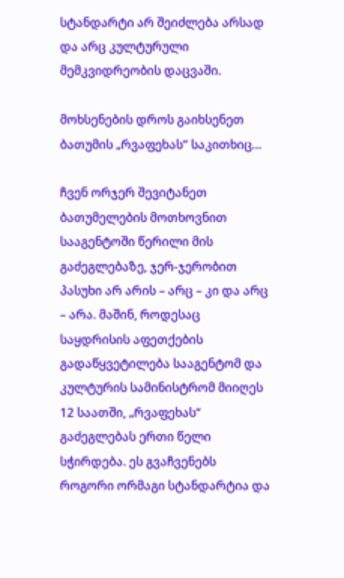სტანდარტი არ შეიძლება არსად და არც კულტურული მემკვიდრეობის დაცვაში.

მოხსენების დროს გაიხსენეთ ბათუმის „რვაფეხას“ საკითხიც…

ჩვენ ორჯერ შევიტანეთ ბათუმელების მოთხოვნით სააგენტოში წერილი მის გაძეგლებაზე, ჯერ-ჯერობით პასუხი არ არის – არც – კი და არც – არა. მაშინ, როდესაც საყდრისის აფეთქების გადაწყვეტილება სააგენტომ და კულტურის სამინისტრომ მიიღეს 12 საათში, „რვაფეხას“ გაძეგლებას ერთი წელი სჭირდება. ეს გვაჩვენებს როგორი ორმაგი სტანდარტია და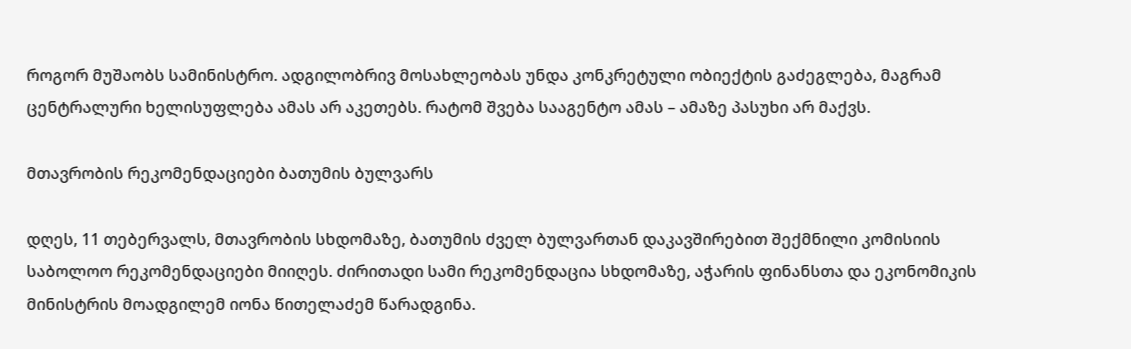როგორ მუშაობს სამინისტრო. ადგილობრივ მოსახლეობას უნდა კონკრეტული ობიექტის გაძეგლება, მაგრამ ცენტრალური ხელისუფლება ამას არ აკეთებს. რატომ შვება სააგენტო ამას – ამაზე პასუხი არ მაქვს.

მთავრობის რეკომენდაციები ბათუმის ბულვარს

დღეს, 11 თებერვალს, მთავრობის სხდომაზე, ბათუმის ძველ ბულვართან დაკავშირებით შექმნილი კომისიის საბოლოო რეკომენდაციები მიიღეს. ძირითადი სამი რეკომენდაცია სხდომაზე, აჭარის ფინანსთა და ეკონომიკის მინისტრის მოადგილემ იონა წითელაძემ წარადგინა.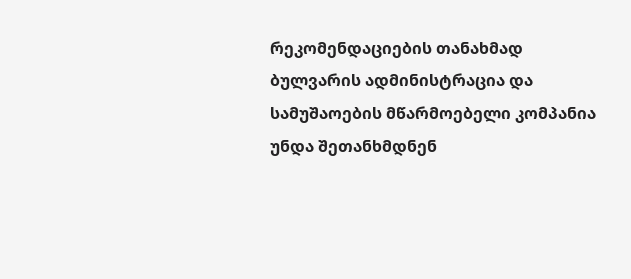რეკომენდაციების თანახმად ბულვარის ადმინისტრაცია და სამუშაოების მწარმოებელი კომპანია უნდა შეთანხმდნენ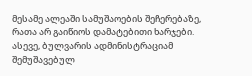მესამე ალეაში სამუშაოების შეჩერებაზე, რათა არ გაიწიოს დამატებითი ხარჯები. ასევე, ბულვარის ადმინისტრაციამ შემუშავებულ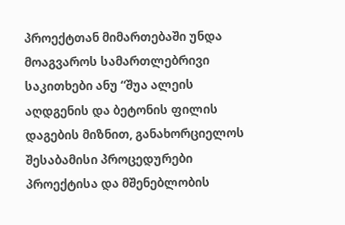პროექტთან მიმართებაში უნდა მოაგვაროს სამართლებრივი საკითხები ანუ “შუა ალეის აღდგენის და ბეტონის ფილის დაგების მიზნით, განახორციელოს შესაბამისი პროცედურები პროექტისა და მშენებლობის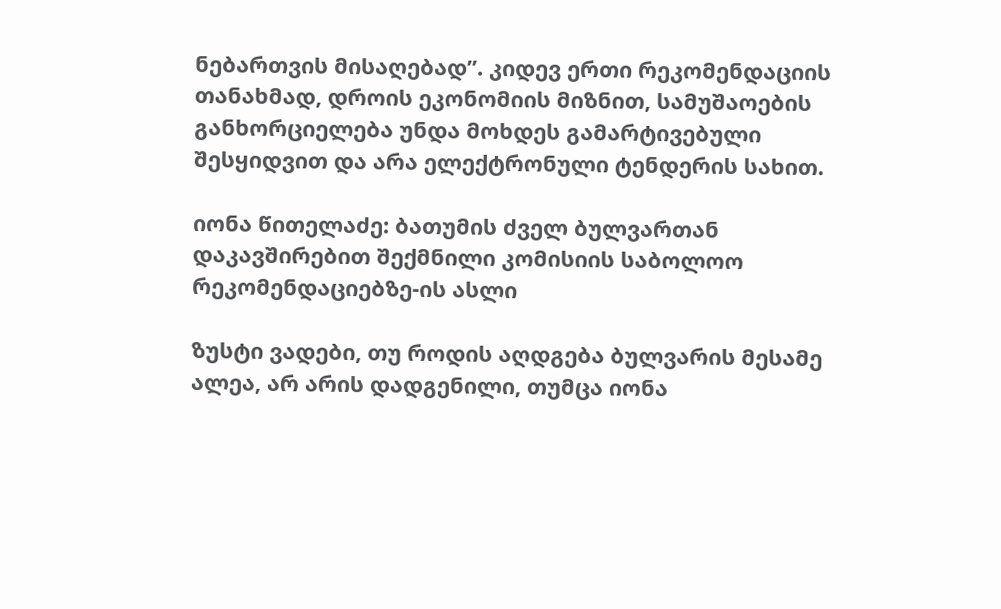ნებართვის მისაღებად”. კიდევ ერთი რეკომენდაციის თანახმად, დროის ეკონომიის მიზნით, სამუშაოების განხორციელება უნდა მოხდეს გამარტივებული შესყიდვით და არა ელექტრონული ტენდერის სახით.

იონა წითელაძე: ბათუმის ძველ ბულვართან დაკავშირებით შექმნილი კომისიის საბოლოო რეკომენდაციებზე-ის ასლი

ზუსტი ვადები, თუ როდის აღდგება ბულვარის მესამე ალეა, არ არის დადგენილი, თუმცა იონა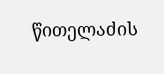წითელაძის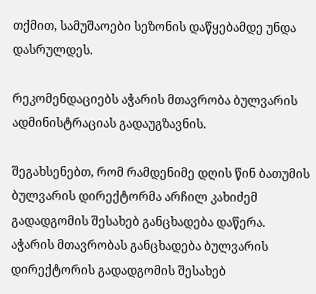თქმით, სამუშაოები სეზონის დაწყებამდე უნდა დასრულდეს.

რეკომენდაციებს აჭარის მთავრობა ბულვარის ადმინისტრაციას გადაუგზავნის.

შეგახსენებთ, რომ რამდენიმე დღის წინ ბათუმის ბულვარის დირექტორმა არჩილ კახიძემ გადადგომის შესახებ განცხადება დაწერა. აჭარის მთავრობას განცხადება ბულვარის დირექტორის გადადგომის შესახებ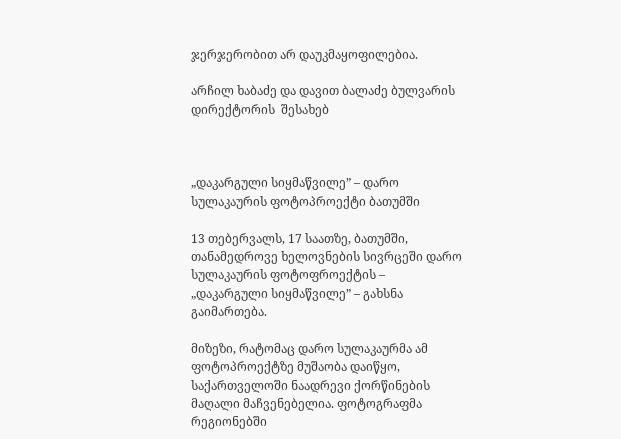ჯერჯერობით არ დაუკმაყოფილებია.

არჩილ ხაბაძე და დავით ბალაძე ბულვარის დირექტორის  შესახებ



„დაკარგული სიყმაწვილე” – დარო სულაკაურის ფოტოპროექტი ბათუმში

13 თებერვალს, 17 საათზე, ბათუმში, თანამედროვე ხელოვნების სივრცეში დარო სულაკაურის ფოტოფროექტის – „დაკარგული სიყმაწვილე” – გახსნა გაიმართება.

მიზეზი, რატომაც დარო სულაკაურმა ამ ფოტოპროექტზე მუშაობა დაიწყო, საქართველოში ნაადრევი ქორწინების მაღალი მაჩვენებელია. ფოტოგრაფმა რეგიონებში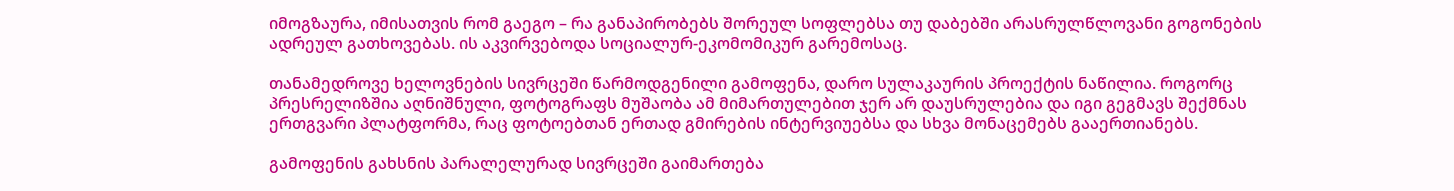იმოგზაურა, იმისათვის რომ გაეგო – რა განაპირობებს შორეულ სოფლებსა თუ დაბებში არასრულწლოვანი გოგონების ადრეულ გათხოვებას. ის აკვირვებოდა სოციალურ-ეკომომიკურ გარემოსაც.

თანამედროვე ხელოვნების სივრცეში წარმოდგენილი გამოფენა, დარო სულაკაურის პროექტის ნაწილია. როგორც პრესრელიზშია აღნიშნული, ფოტოგრაფს მუშაობა ამ მიმართულებით ჯერ არ დაუსრულებია და იგი გეგმავს შექმნას ერთგვარი პლატფორმა, რაც ფოტოებთან ერთად გმირების ინტერვიუებსა და სხვა მონაცემებს გააერთიანებს.

გამოფენის გახსნის პარალელურად სივრცეში გაიმართება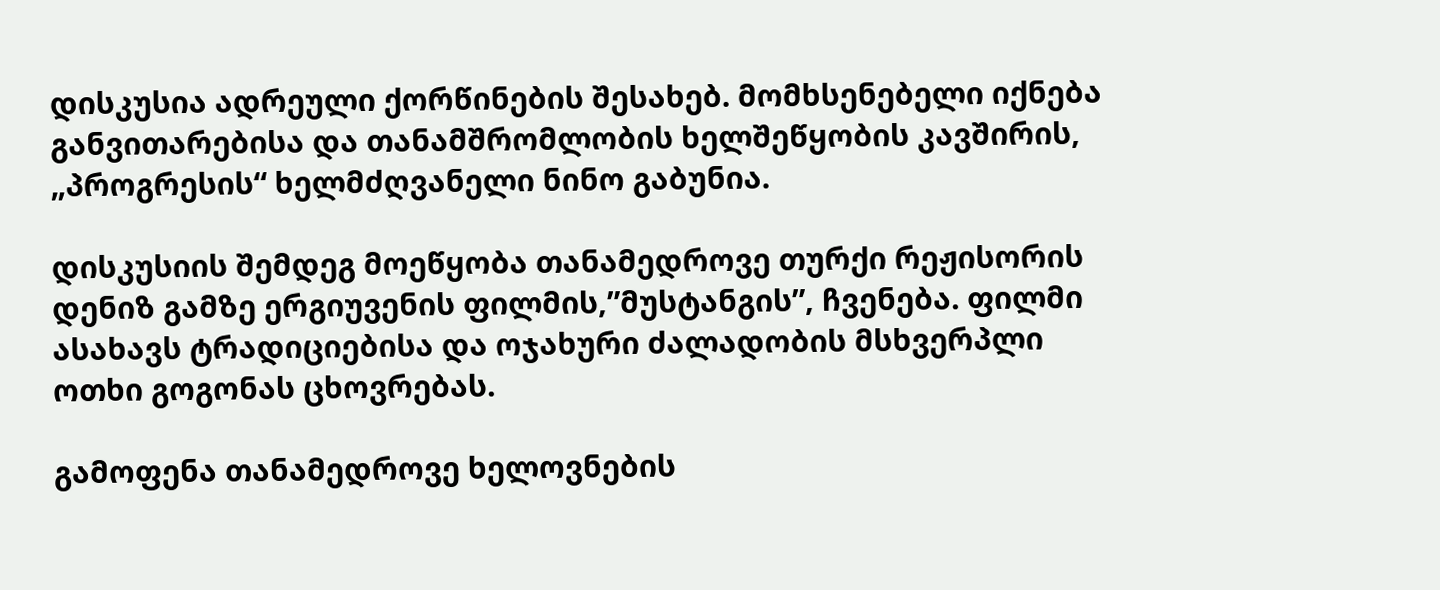დისკუსია ადრეული ქორწინების შესახებ. მომხსენებელი იქნება განვითარებისა და თანამშრომლობის ხელშეწყობის კავშირის, „პროგრესის“ ხელმძღვანელი ნინო გაბუნია.

დისკუსიის შემდეგ მოეწყობა თანამედროვე თურქი რეჟისორის დენიზ გამზე ერგიუვენის ფილმის,”მუსტანგის”, ჩვენება. ფილმი ასახავს ტრადიციებისა და ოჯახური ძალადობის მსხვერპლი ოთხი გოგონას ცხოვრებას.

გამოფენა თანამედროვე ხელოვნების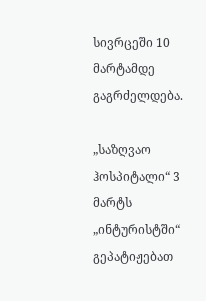სივრცეში 10 მარტამდე გაგრძელდება.

„საზღვაო ჰოსპიტალი“ 3 მარტს „ინტურისტში“ გეპატიჟებათ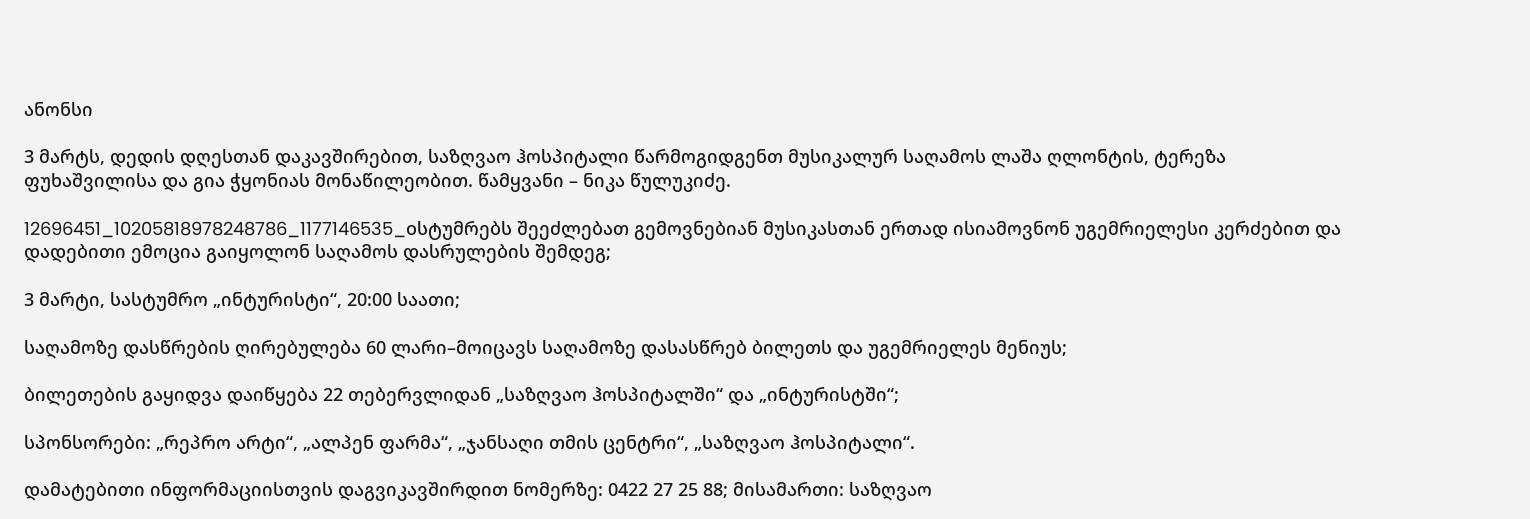ანონსი

3 მარტს, დედის დღესთან დაკავშირებით, საზღვაო ჰოსპიტალი წარმოგიდგენთ მუსიკალურ საღამოს ლაშა ღლონტის, ტერეზა ფუხაშვილისა და გია ჭყონიას მონაწილეობით. წამყვანი – ნიკა წულუკიძე.

12696451_10205818978248786_1177146535_oსტუმრებს შეეძლებათ გემოვნებიან მუსიკასთან ერთად ისიამოვნონ უგემრიელესი კერძებით და დადებითი ემოცია გაიყოლონ საღამოს დასრულების შემდეგ;

3 მარტი, სასტუმრო „ინტურისტი“, 20:00 საათი;

საღამოზე დასწრების ღირებულება 60 ლარი–მოიცავს საღამოზე დასასწრებ ბილეთს და უგემრიელეს მენიუს;

ბილეთების გაყიდვა დაიწყება 22 თებერვლიდან „საზღვაო ჰოსპიტალში“ და „ინტურისტში“;

სპონსორები: „რეპრო არტი“, „ალპენ ფარმა“, „ჯანსაღი თმის ცენტრი“, „საზღვაო ჰოსპიტალი“.

დამატებითი ინფორმაციისთვის დაგვიკავშირდით ნომერზე: 0422 27 25 88; მისამართი: საზღვაო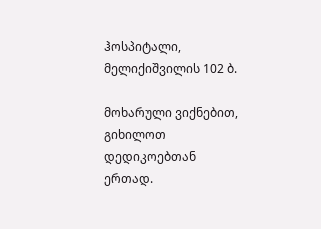ჰოსპიტალი, მელიქიშვილის 102 ბ.

მოხარული ვიქნებით, გიხილოთ დედიკოებთან ერთად.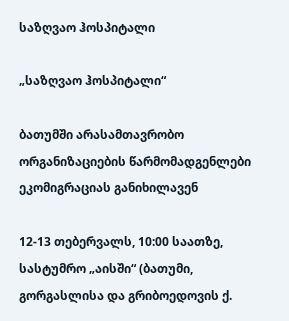საზღვაო ჰოსპიტალი

„საზღვაო ჰოსპიტალი“

ბათუმში არასამთავრობო ორგანიზაციების წარმომადგენლები ეკომიგრაციას განიხილავენ

12-13 თებერვალს, 10:00 საათზე, სასტუმრო „აისში“ (ბათუმი, გორგასლისა და გრიბოედოვის ქ.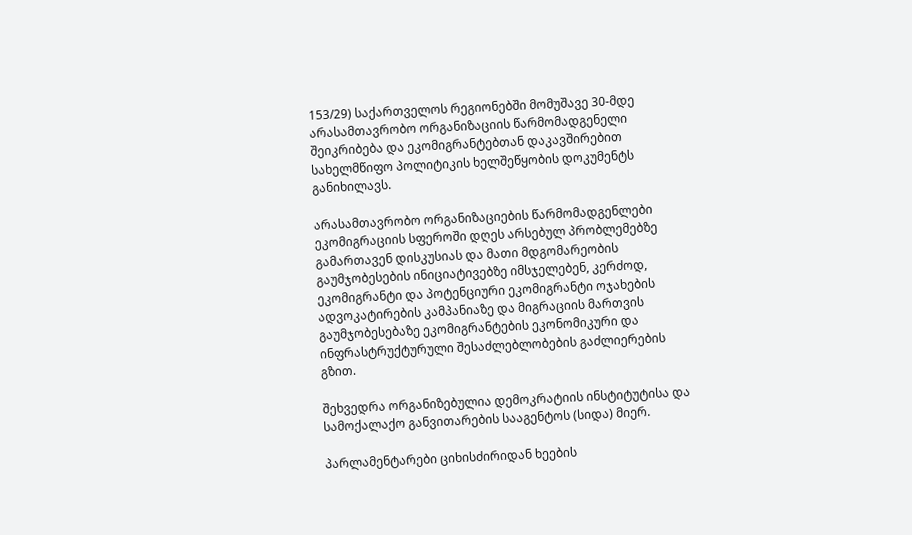153/29) საქართველოს რეგიონებში მომუშავე 30-მდე არასამთავრობო ორგანიზაციის წარმომადგენელი შეიკრიბება და ეკომიგრანტებთან დაკავშირებით სახელმწიფო პოლიტიკის ხელშეწყობის დოკუმენტს განიხილავს.

არასამთავრობო ორგანიზაციების წარმომადგენლები ეკომიგრაციის სფეროში დღეს არსებულ პრობლემებზე გამართავენ დისკუსიას და მათი მდგომარეობის გაუმჯობესების ინიციატივებზე იმსჯელებენ, კერძოდ, ეკომიგრანტი და პოტენციური ეკომიგრანტი ოჯახების ადვოკატირების კამპანიაზე და მიგრაციის მართვის გაუმჯობესებაზე ეკომიგრანტების ეკონომიკური და ინფრასტრუქტურული შესაძლებლობების გაძლიერების გზით.

შეხვედრა ორგანიზებულია დემოკრატიის ინსტიტუტისა და სამოქალაქო განვითარების სააგენტოს (სიდა) მიერ.

პარლამენტარები ციხისძირიდან ხეების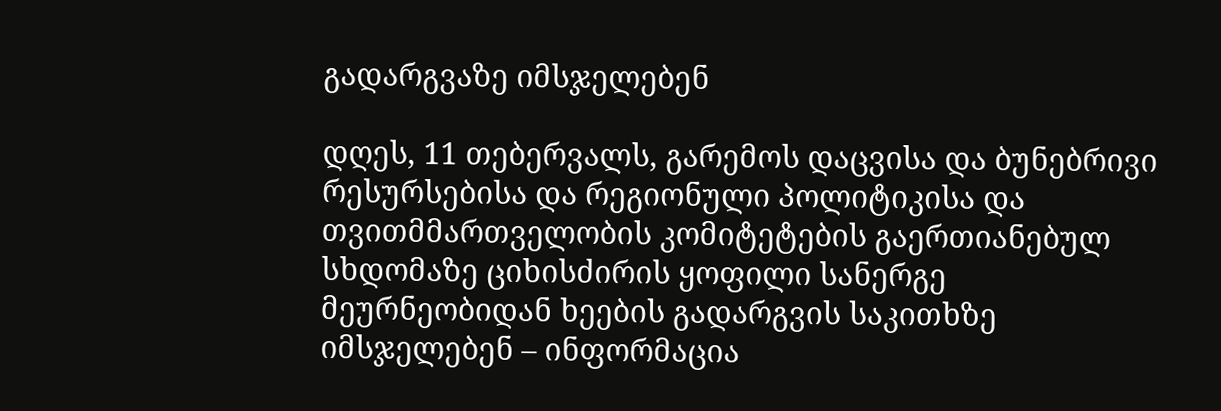გადარგვაზე იმსჯელებენ

დღეს, 11 თებერვალს, გარემოს დაცვისა და ბუნებრივი რესურსებისა და რეგიონული პოლიტიკისა და თვითმმართველობის კომიტეტების გაერთიანებულ სხდომაზე ციხისძირის ყოფილი სანერგე მეურნეობიდან ხეების გადარგვის საკითხზე იმსჯელებენ – ინფორმაცია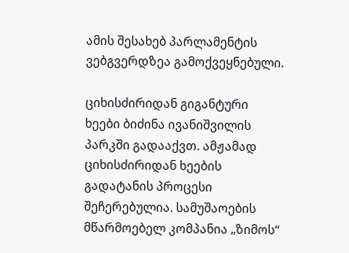ამის შესახებ პარლამენტის ვებგვერდზეა გამოქვეყნებული.

ციხისძირიდან გიგანტური ხეები ბიძინა ივანიშვილის პარკში გადააქვთ. ამჟამად ციხისძირიდან ხეების გადატანის პროცესი შეჩერებულია. სამუშაოების მწარმოებელ კომპანია „ზიმოს“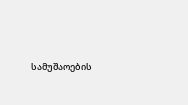სამუშაოების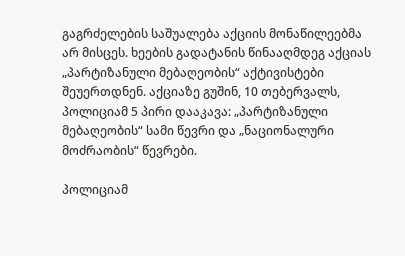გაგრძელების საშუალება აქციის მონაწილეებმა არ მისცეს. ხეების გადატანის წინააღმდეგ აქციას „პარტიზანული მებაღეობის“ აქტივისტები შეუერთდნენ. აქციაზე გუშინ, 10 თებერვალს, პოლიციამ 5 პირი დააკავა: „პარტიზანული მებაღეობის“ სამი წევრი და „ნაციონალური მოძრაობის“ წევრები.

პოლიციამ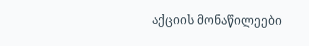აქციის მონაწილეები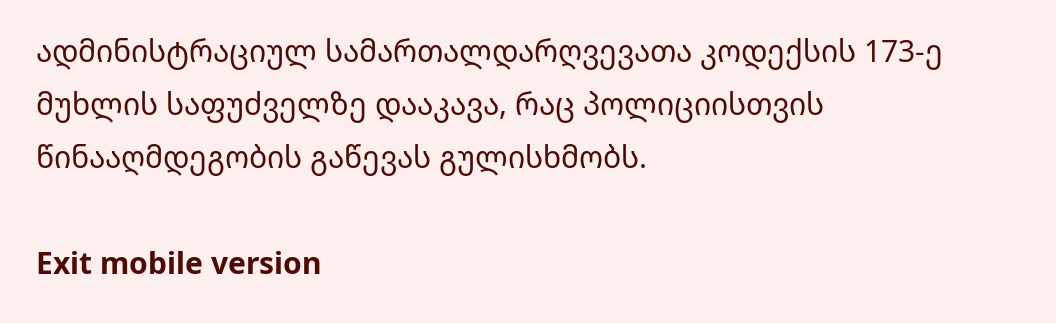ადმინისტრაციულ სამართალდარღვევათა კოდექსის 173-ე მუხლის საფუძველზე დააკავა, რაც პოლიციისთვის წინააღმდეგობის გაწევას გულისხმობს.

Exit mobile version